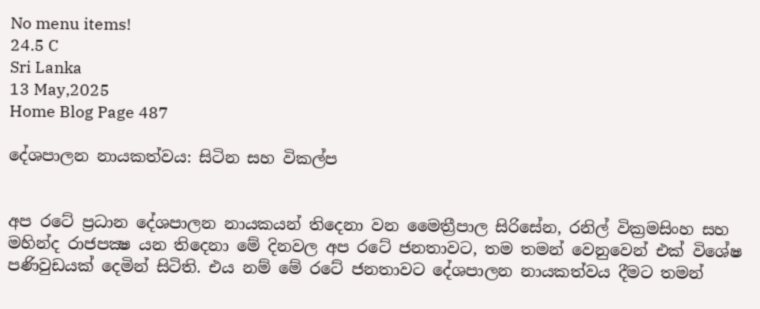No menu items!
24.5 C
Sri Lanka
13 May,2025
Home Blog Page 487

දේශපාලන නායකත්වය: සිටින සහ විකල්ප


අප රටේ ප්‍රධාන දේශපාලන නායකයන් තිදෙනා වන මෛත්‍රීපාල සිරිසේන, රනිල් වික්‍රමසිංහ සහ මහින්ද රාජපක්‍ෂ යන තිදෙනා මේ දිනවල අප රටේ ජනතාවට, තම තමන් වෙනුවෙන් එක් විශේෂ පණිවුඩයක් දෙමින් සිටිති. එය නම් මේ රටේ ජනතාවට දේශපාලන නායකත්වය දීමට තමන්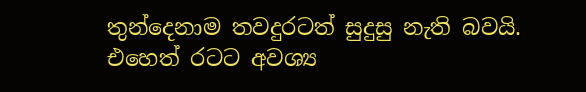තුන්දෙනාම තවදුරටත් සුදුසු නැති බවයි. එහෙත් රටට අවශ්‍ය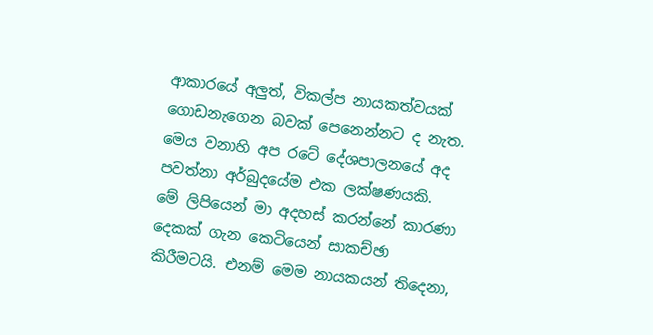ආකාරයේ අලුත්, විකල්ප නායකත්වයක් ගොඩනැගෙන බවක් පෙනෙන්නට ද නැත. මෙය වනාහි අප රටේ දේශපාලනයේ අද පවත්නා අර්බුදයේම එක ලක්ෂණයකි.
මේ ලිපියෙන් මා අදහස් කරන්නේ කාරණා දෙකක් ගැන කෙටියෙන් සාකච්ඡා කිරීමටයි. එනම් මෙම නායකයන් තිදෙනා,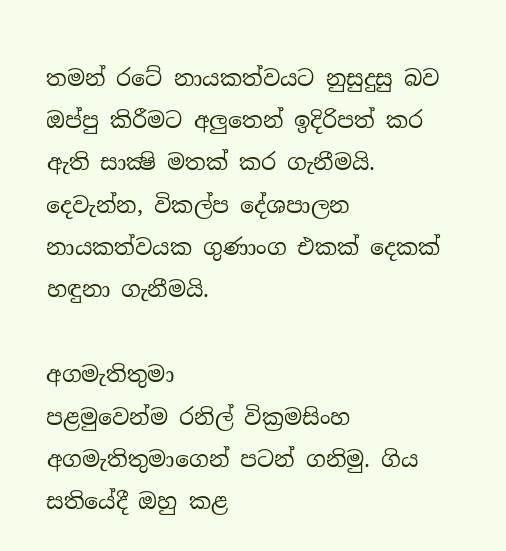තමන් රටේ නායකත්වයට නුසුදුසු බව ඔප්පු කිරීමට අලුතෙන් ඉදිරිපත් කර ඇති සාක්‍ෂි මතක් කර ගැනීමයි. දෙවැන්න, විකල්ප දේශපාලන නායකත්වයක ගුණාංග එකක් දෙකක් හඳුනා ගැනීමයි.

අගමැතිතුමා
පළමුවෙන්ම රනිල් වික්‍රමසිංහ අගමැතිතුමාගෙන් පටන් ගනිමු. ගිය සතියේදී ඔහු කළ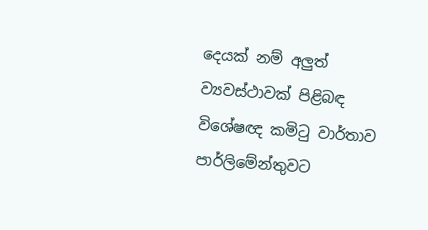දෙයක් නම් අලුත් ව්‍යවස්ථාවක් පිළිබඳ විශේෂඥ කමිටු වාර්තාව පාර්ලිමේන්තුවට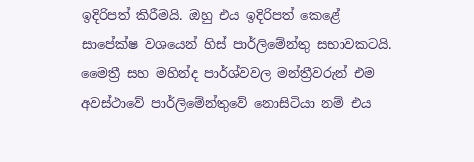ඉදිරිපත් කිරීමයි. ඔහු එය ඉදිරිපත් කෙළේ සාපේක්ෂ වශයෙන් හිස් පාර්ලිමේන්තු සභාවකටයි. මෛත්‍රී සහ මහින්ද පාර්ශ්වවල මන්ත්‍රීවරුන් එම අවස්ථාවේ පාර්ලිමේන්තුවේ නොසිටියා නම් එය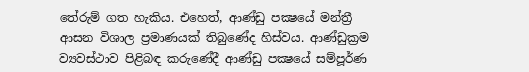තේරුම් ගත හැකිය. එහෙත්, ආණ්ඩු පක්‍ෂයේ මන්ත්‍රී ආසන විශාල ප්‍රමාණයක් තිබුණේද හිස්වය. ආණ්ඩුක්‍රම ව්‍යවස්ථාව පිළිබඳ කරුණේදී ආණ්ඩු පක්‍ෂයේ සම්පූර්ණ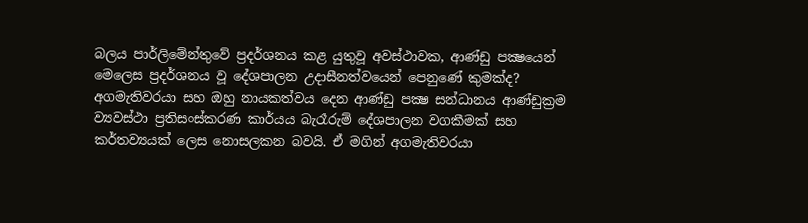බලය පාර්ලිමේන්තුවේ ප්‍රදර්ශනය කළ යුතුවූ අවස්ථාවක, ආණ්ඩු පක්‍ෂයෙන් මෙලෙස ප්‍රදර්ශනය වූ දේශපාලන උදාසීනත්වයෙන් පෙනුණේ කුමක්ද? අගමැතිවරයා සහ ඔහු නායකත්වය දෙන ආණ්ඩු පක්‍ෂ සන්ධානය ආණ්ඩුක්‍රම ව්‍යවස්ථා ප්‍රතිසංස්කරණ කාර්යය බැරෑරුම් දේශපාලන වගකීමක් සහ කර්තව්‍යයක් ලෙස නොසලකන බවයි. ඒ මගින් අගමැතිවරයා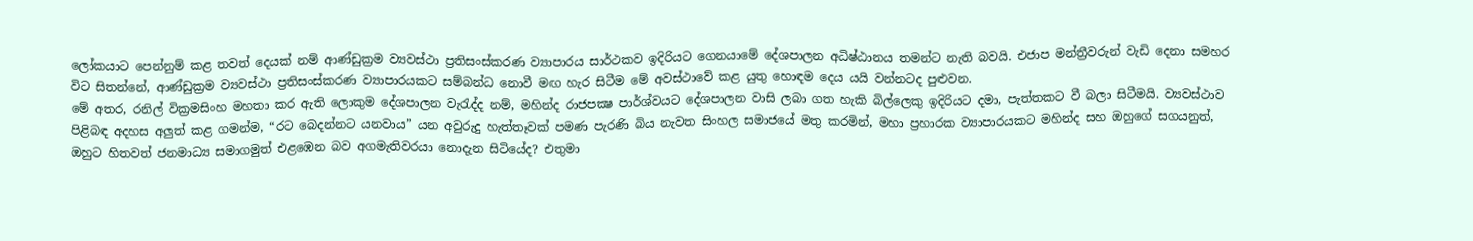ලෝකයාට පෙන්නුම් කළ තවත් දෙයක් නම් ආණ්ඩුක්‍රම ව්‍යවස්ථා ප්‍රතිසංස්කරණ ව්‍යාපාරය සාර්ථකව ඉදිරියට ගෙනයාමේ දේශපාලන අධිෂ්ඨානය තමන්ට නැති බවයි. එජාප මන්ත්‍රීවරුන් වැඩි දෙනා සමහර විට සිතන්නේ, ආණ්ඩුක්‍රම ව්‍යවස්ථා ප්‍රතිසංස්කරණ ව්‍යාපාරයකට සම්බන්ධ නොවී මඟ හැර සිටීම මේ අවස්ථාවේ කළ යුතු හොඳම දෙය යයි වන්නටද පුළුවන.
මේ අතර, රනිල් වික්‍රමසිංහ මහතා කර ඇති ලොකුම දේශපාලන වැරැද්ද නම්, මහින්ද රාජපක්‍ෂ පාර්ශ්වයට දේශපාලන වාසි ලබා ගත හැකි බිල්ලෙකු ඉදිරියට දමා, පැත්තකට වී බලා සිටීමයි. ව්‍යවස්ථාව පිළිබඳ අදහස අලුත් කළ ගමන්ම, “රට බෙදන්නට යනවාය” යන අවුරුදු හැත්තෑවක් පමණ පැරණි බිය නැවත සිංහල සමාජයේ මතු කරමින්, මහා ප්‍රහාරක ව්‍යාපාරයකට මහින්ද සහ ඔහුගේ සගයනුත්, ඔහුට හිතවත් ජනමාධ්‍ය සමාගමුත් එළඹෙන බව අගමැතිවරයා නොදැන සිටියේද? එතුමා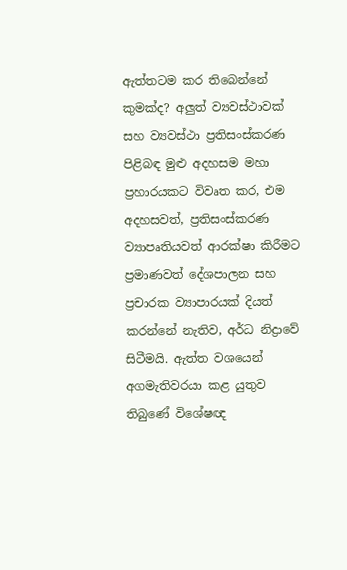ඇත්තටම කර තිබෙන්නේ කුමක්ද? අලුත් ව්‍යවස්ථාවක් සහ ව්‍යවස්ථා ප්‍රතිසංස්කරණ පිළිබඳ මුළු අදහසම මහා ප්‍රහාරයකට විවෘත කර, එම අදහසවත්, ප්‍රතිසංස්කරණ ව්‍යාපෘතියවත් ආරක්ෂා කිරීමට ප්‍රමාණවත් දේශපාලන සහ ප්‍රචාරක ව්‍යාපාරයක් දියත් කරන්නේ නැතිව, අර්ධ නිද්‍රාවේ සිටීමයි. ඇත්ත වශයෙන් අගමැතිවරයා කළ යුතුව තිබුණේ විශේෂඥ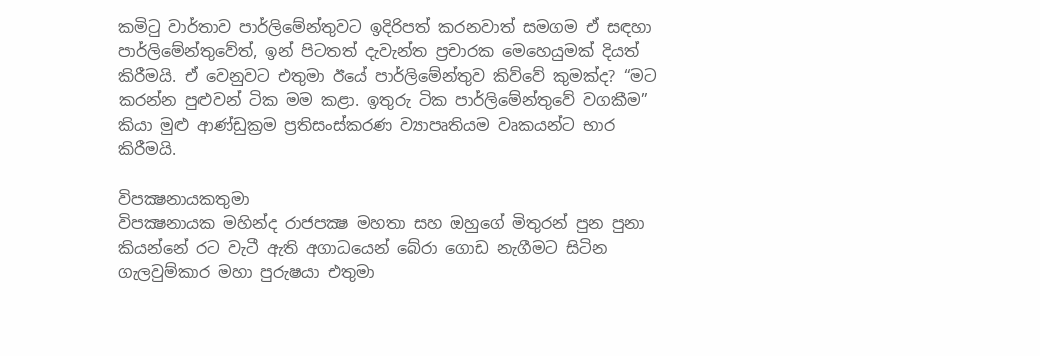කමිටු වාර්තාව පාර්ලිමේන්තුවට ඉදිරිපත් කරනවාත් සමගම ඒ සඳහා පාර්ලිමේන්තුවේත්, ඉන් පිටතත් දැවැන්ත ප්‍රචාරක මෙහෙයුමක් දියත් කිරීමයි. ඒ වෙනුවට එතුමා ඊයේ පාර්ලිමේන්තුව කිව්වේ කුමක්ද? “මට කරන්න පුළුවන් ටික මම කළා. ඉතුරු ටික පාර්ලිමේන්තුවේ වගකීම” කියා මුළු ආණ්ඩුක්‍රම ප්‍රතිසංස්කරණ ව්‍යාපෘතියම වෘකයන්ට භාර කිරීමයි.

විපක්‍ෂනායකතුමා
විපක්‍ෂනායක මහින්ද රාජපක්‍ෂ මහතා සහ ඔහුගේ මිතුරන් පුන පුනා කියන්නේ රට වැටී ඇති අගාධයෙන් බේරා ගොඩ නැගීමට සිටින ගැලවුම්කාර මහා පුරුෂයා එතුමා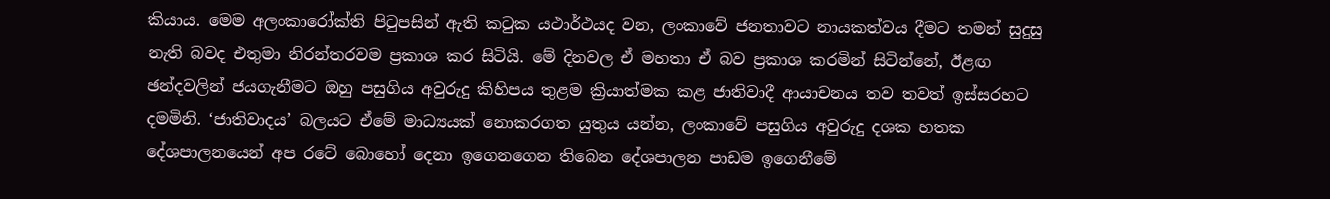කියාය. මෙම අලංකාරෝක්ති පිටුපසින් ඇති කටුක යථාර්ථයද වන, ලංකාවේ ජනතාවට නායකත්වය දීමට තමන් සුදුසු නැති බවද එතුමා නිරන්තරවම ප්‍රකාශ කර සිටියි. මේ දිනවල ඒ මහතා ඒ බව ප්‍රකාශ කරමින් සිටින්නේ, ඊළඟ ඡන්දවලින් ජයගැනීමට ඔහු පසුගිය අවුරුදු කිහිපය තුළම ක්‍රියාත්මක කළ ජාතිවාදී ආයාචනය තව තවත් ඉස්සරහට දමමිනි. ‘ජාතිවාදය’ බලයට ඒමේ මාධ්‍යයක් නොකරගත යුතුය යන්න, ලංකාවේ පසුගිය අවුරුදු දශක හතක දේශපාලනයෙන් අප රටේ බොහෝ දෙනා ඉගෙනගෙන තිබෙන දේශපාලන පාඩම ඉගෙනීමේ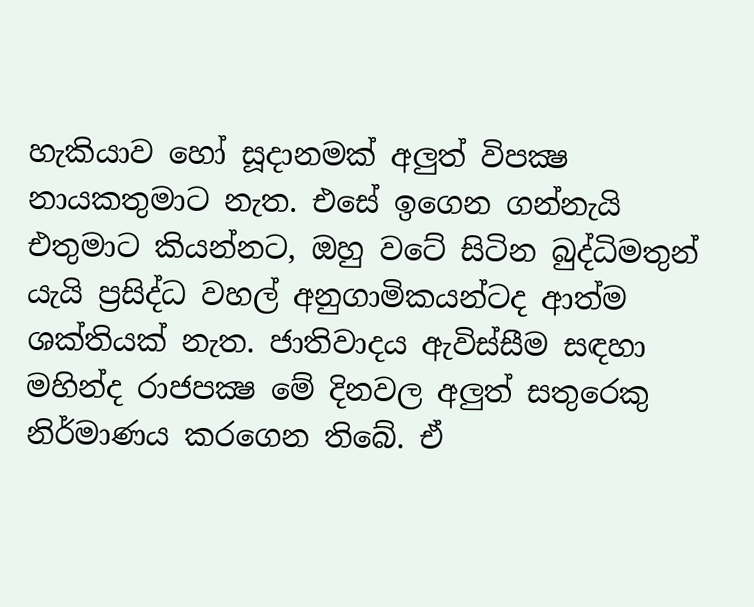හැකියාව හෝ සූදානමක් අලුත් විපක්‍ෂ නායකතුමාට නැත. එසේ ඉගෙන ගන්නැයි එතුමාට කියන්නට, ඔහු වටේ සිටින බුද්ධිමතුන් යැයි ප්‍රසිද්ධ වහල් අනුගාමිකයන්ටද ආත්ම ශක්තියක් නැත. ජාතිවාදය ඇවිස්සීම සඳහා මහින්ද රාජපක්‍ෂ මේ දිනවල අලුත් සතුරෙකු නිර්මාණය කරගෙන තිබේ. ඒ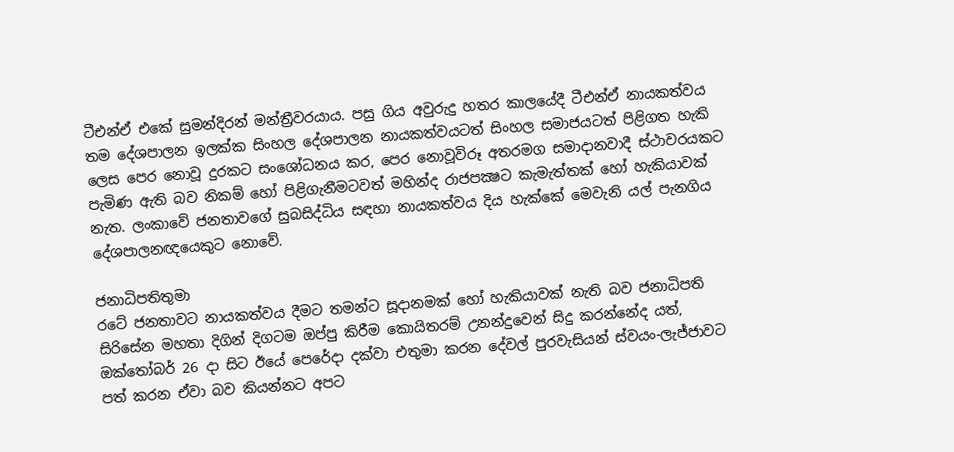ටීඑන්ඒ එකේ සුමන්දිරන් මන්ත්‍රීවරයාය. පසු ගිය අවුරුදු හතර කාලයේදී ටීඑන්ඒ නායකත්වය තම දේශපාලන ඉලක්ක සිංහල දේශපාලන නායකත්වයටත් සිංහල සමාජයටත් පිළිගත හැකි ලෙස පෙර නොවූ දුරකට සංශෝධනය කර, පෙර නොවූවිරූ අතරමග සමාදානවාදී ස්ථාවරයකට පැමිණ ඇති බව නිකම් හෝ පිළිගැනීමටවත් මහින්ද රාජපක්‍ෂට කැමැත්තක් හෝ හැකියාවක් නැත. ලංකාවේ ජනතාවගේ සුබසිද්ධිය සඳහා නායකත්වය දිය හැක්කේ මෙවැනි යල් පැනගිය දේශපාලනඥයෙකුට නොවේ.

ජනාධිපතිතුමා
රටේ ජනතාවට නායකත්වය දීමට තමන්ට සූදානමක් හෝ හැකියාවක් නැති බව ජනාධිපති සිරිසේන මහතා දිගින් දිගටම ඔප්පු කිරීම කොයිතරම් උනන්දුවෙන් සිදු කරන්නේද යත්, ඔක්තෝබර් 26 දා සිට ඊයේ පෙරේදා දක්වා එතුමා කරන දේවල් පුරවැසියන් ස්වයං-ලැජ්ජාවට පත් කරන ඒවා බව කියන්නට අපට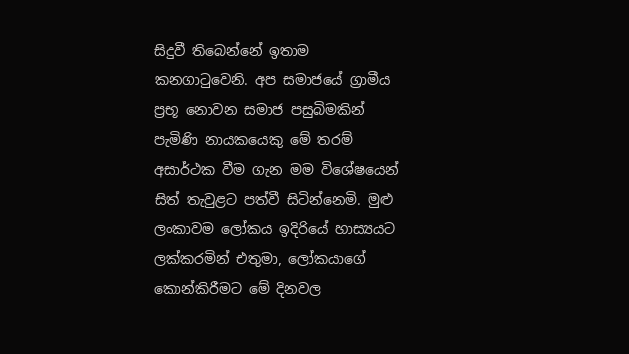සිදුවී තිබෙන්නේ ඉතාම කනගාටුවෙනි. අප සමාජයේ ග්‍රාමීය ප්‍රභූ නොවන සමාජ පසුබිමකින් පැමිණි නායකයෙකු මේ තරම් අසාර්ථක වීම ගැන මම විශේෂයෙන් සිත් තැවුළට පත්වී සිටින්නෙමි. මුළු ලංකාවම ලෝකය ඉදිරියේ හාස්‍යයට ලක්කරමින් එතුමා, ලෝකයාගේ කොන්කිරීමට මේ දිනවල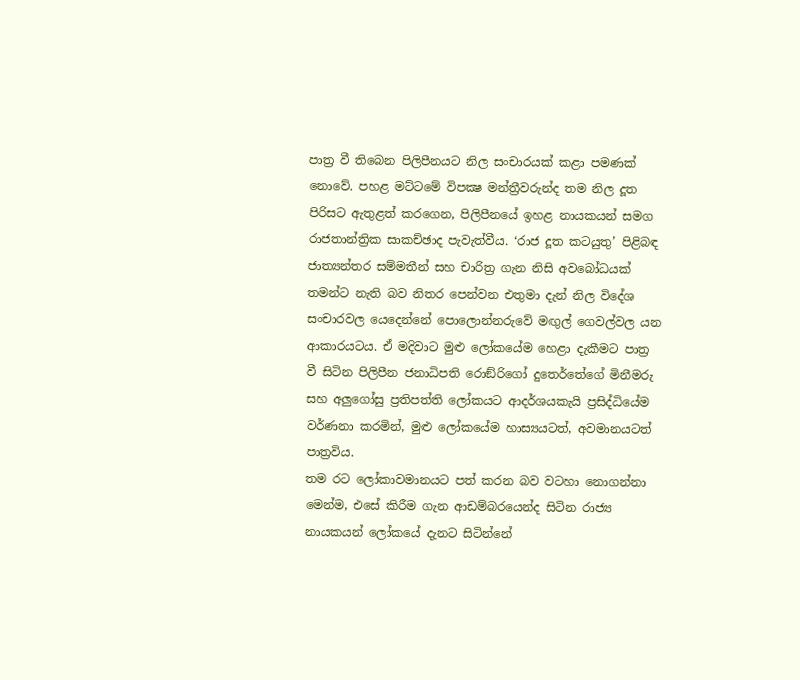පාත්‍ර වී තිබෙන පිලිපීනයට නිල සංචාරයක් කළා පමණක් නොවේ. පහළ මට්ටමේ විපක්‍ෂ මන්ත්‍රීවරුන්ද තම නිල දූත පිරිසට ඇතුළත් කරගෙන, පිලිපීනයේ ඉහළ නායකයන් සමග රාජතාන්ත්‍රික සාකච්ඡාද පැවැත්වීය. ‘රාජ දූත කටයුතු’ පිළිබඳ ජාත්‍යන්තර සම්මතීන් සහ චාරිත්‍ර ගැන නිසි අවබෝධයක් තමන්ට නැති බව නිතර පෙන්වන එතුමා දැන් නිල විදේශ සංචාරවල යෙදෙන්නේ පොලොන්නරුවේ මඟුල් ගෙවල්වල යන ආකාරයටය. ඒ මදිවාට මුළු ලෝකයේම හෙළා දැකීමට පාත්‍ර වී සිටින පිලිපීන ජනාධිපති රොඞ්රිගෝ දුතෙර්තේගේ මිනීමරු සහ අලුගෝසු ප්‍රතිපත්ති ලෝකයට ආදර්ශයකැයි ප්‍රසිද්ධියේම වර්ණනා කරමින්, මුළු ලෝකයේම හාස්‍යයටත්, අවමානයටත් පාත්‍රවිය.
තම රට ලෝකාවමානයට පත් කරන බව වටහා නොගන්නා මෙන්ම, එසේ කිරීම ගැන ආඩම්බරයෙන්ද සිටින රාජ්‍ය නායකයන් ලෝකයේ දැනට සිටින්නේ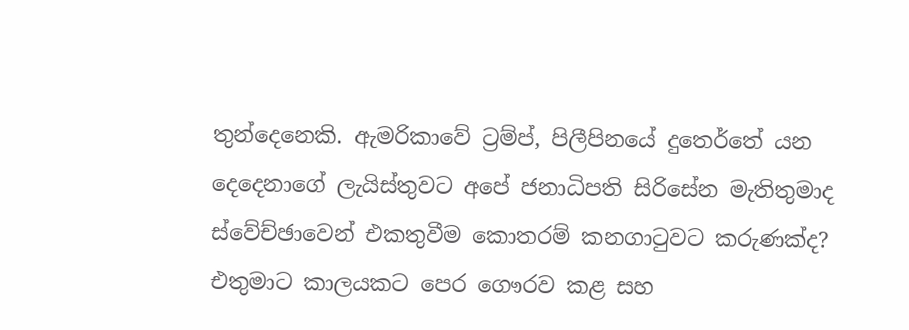තුන්දෙනෙකි. ඇමරිකාවේ ට්‍රම්ප්, පිලීපිනයේ දුතෙර්තේ යන දෙදෙනාගේ ලැයිස්තුවට අපේ ජනාධිපති සිරිසේන මැතිතුමාද ස්වේච්ඡාවෙන් එකතුවීම කොතරම් කනගාටුවට කරුණක්ද? එතුමාට කාලයකට පෙර ගෞරව කළ සහ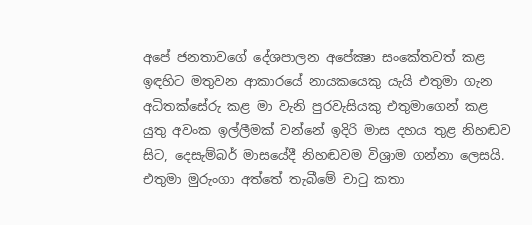අපේ ජනතාවගේ දේශපාලන අපේක්‍ෂා සංකේතවත් කළ ඉඳහිට මතුවන ආකාරයේ නායකයෙකු යැයි එතුමා ගැන අධිතක්සේරු කළ මා වැනි පුරවැසියකු එතුමාගෙන් කළ යුතු අවංක ඉල්ලීමක් වන්නේ ඉදිරි මාස දහය තුළ නිහඬව සිට, දෙසැම්බර් මාසයේදී නිහඬවම විශ්‍රාම ගන්නා ලෙසයි. එතුමා මුරුංගා අත්තේ තැබීමේ චාටු කතා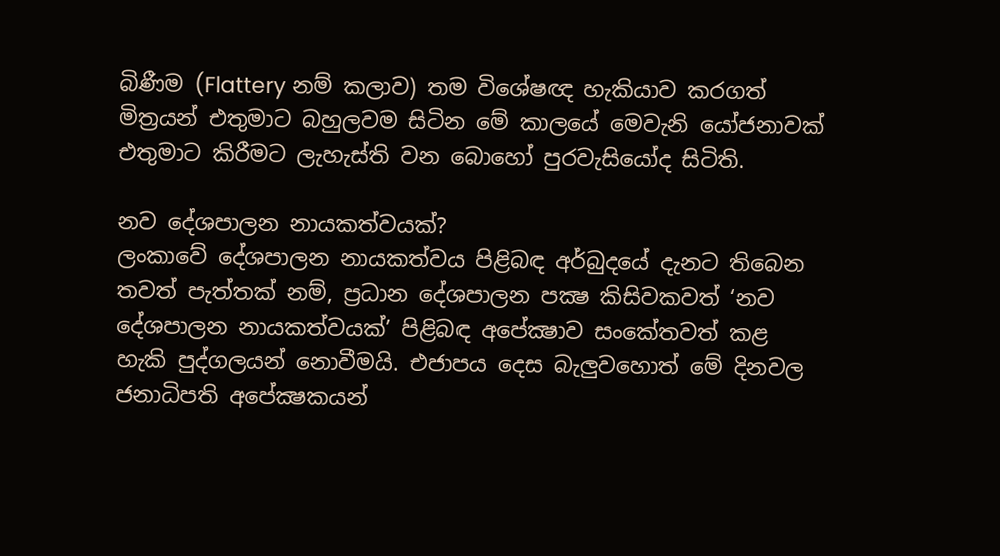බිණීම (Flattery නම් කලාව) තම විශේෂඥ හැකියාව කරගත් මිත්‍රයන් එතුමාට බහුලවම සිටින මේ කාලයේ මෙවැනි යෝජනාවක් එතුමාට කිරීමට ලැහැස්ති වන බොහෝ පුරවැසියෝද සිටිති.

නව දේශපාලන නායකත්වයක්?
ලංකාවේ දේශපාලන නායකත්වය පිළිබඳ අර්බුදයේ දැනට තිබෙන තවත් පැත්තක් නම්, ප්‍රධාන දේශපාලන පක්‍ෂ කිසිවකවත් ‘නව දේශපාලන නායකත්වයක්’ පිළිබඳ අපේක්‍ෂාව සංකේතවත් කළ හැකි පුද්ගලයන් නොවීමයි. එජාපය දෙස බැලුවහොත් මේ දිනවල ජනාධිපති අපේක්‍ෂකයන්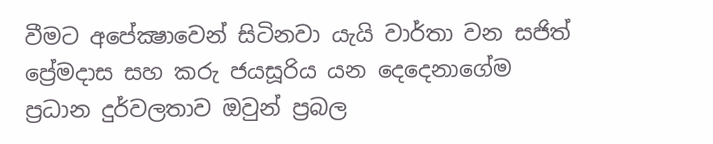වීමට අපේක්‍ෂාවෙන් සිටිනවා යැයි වාර්තා වන සජිත් ප්‍රේමදාස සහ කරු ජයසූරිය යන දෙදෙනාගේම ප්‍රධාන දුර්වලතාව ඔවුන් ප්‍රබල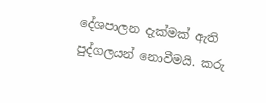දේශපාලන දැක්මක් ඇති පුද්ගලයන් නොවීමයි. කරු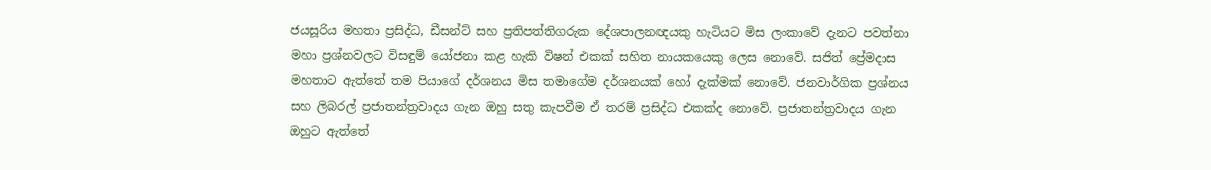ජයසූරිය මහතා ප්‍රසිද්ධ, ඩීසන්ට් සහ ප්‍රතිපත්තිගරුක දේශපාලනඥයකු හැටියට මිස ලංකාවේ දැනට පවත්නා මහා ප්‍රශ්නවලට විසඳුම් යෝජනා කළ හැකි විෂන් එකක් සහිත නායකයෙකු ලෙස නොවේ. සජිත් ප්‍රේමදාස මහතාට ඇත්තේ තම පියාගේ දර්ශනය මිස තමාගේම දර්ශනයක් හෝ දැක්මක් නොවේ. ජනවාර්ගික ප්‍රශ්නය සහ ලිබරල් ප්‍රජාතන්ත්‍රවාදය ගැන ඔහු සතු කැපවීම ඒ තරම් ප්‍රසිද්ධ එකක්ද නොවේ. ප්‍රජාතන්ත්‍රවාදය ගැන ඔහුට ඇත්තේ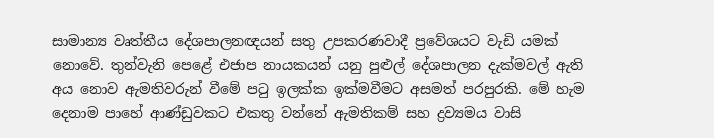සාමාන්‍ය වෘත්තීය දේශපාලනඥයන් සතු උපකරණවාදී ප්‍රවේශයට වැඩි යමක් නොවේ. තුන්වැනි පෙළේ එජාප නායකයන් යනු පුළුල් දේශපාලන දැක්මවල් ඇති අය නොව ඇමතිවරුන් වීමේ පටු ඉලක්ක ඉක්මවීමට අසමත් පරපුරකි. මේ හැම දෙනාම පාහේ ආණ්ඩුවකට එකතු වන්නේ ඇමතිකම් සහ ද්‍රව්‍යමය වාසි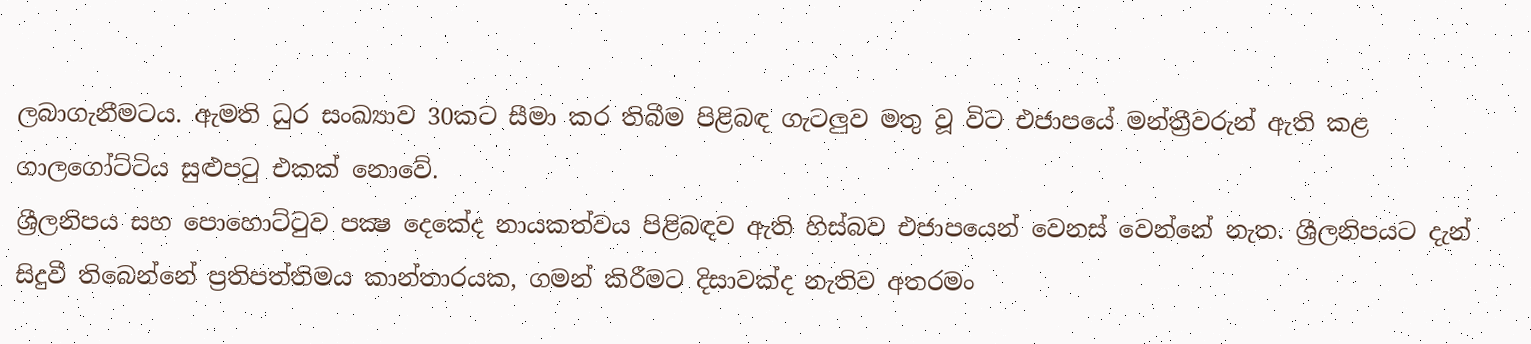ලබාගැනීමටය. ඇමති ධුර සංඛ්‍යාව 30කට සීමා කර තිබීම පිළිබඳ ගැටලුව මතු වූ විට එජාපයේ මන්ත්‍රීවරුන් ඇති කළ ගාලගෝට්ටිය සුළුපටු එකක් නොවේ.
ශ්‍රීලනිපය සහ පොහොට්ටුව පක්‍ෂ දෙකේද නායකත්වය පිළිබඳව ඇති හිස්බව එජාපයෙන් වෙනස් වෙන්නේ නැත. ශ්‍රීලනිපයට දැන් සිදුවී තිබෙන්නේ ප්‍රතිපත්තිමය කාන්තාරයක, ගමන් කිරීමට දිසාවක්ද නැතිව අතරමං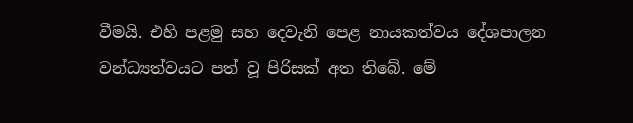වීමයි. එහි පළමු සහ දෙවැනි පෙළ නායකත්වය දේශපාලන වන්ධ්‍යත්වයට පත් වූ පිරිසක් අත තිබේ. මේ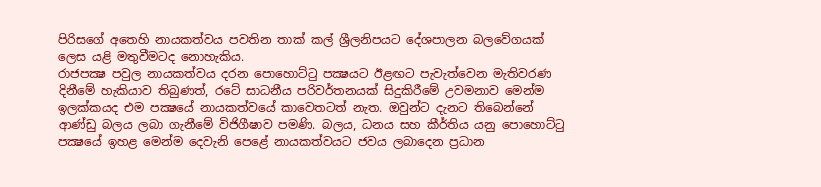පිරිසගේ අතෙහි නායකත්වය පවතින තාක් කල් ශ්‍රීලනිපයට දේශපාලන බලවේගයක් ලෙස යළි මතුවීමටද නොහැකිය.
රාජපක්‍ෂ පවුල නායකත්වය දරන පොහොට්ටු පක්‍ෂයට ඊළඟට පැවැත්වෙන මැතිවරණ දිනීමේ හැකියාව තිබුණත්, රටේ සාධනීය පරිවර්තනයක් සිදුකිරීමේ උවමනාව මෙන්ම ඉලක්කයද එම පක්‍ෂයේ නායකත්වයේ කාවෙතටත් නැත. ඔවුන්ට දැනට තිබෙන්නේ ආණ්ඩු බලය ලබා ගැනීමේ විජිගීෂාව පමණි. බලය, ධනය සහ කීර්තිය යනු පොහොට්ටු පක්‍ෂයේ ඉහළ මෙන්ම දෙවැනි පෙළේ නායකත්වයට ජවය ලබාදෙන ප්‍රධාන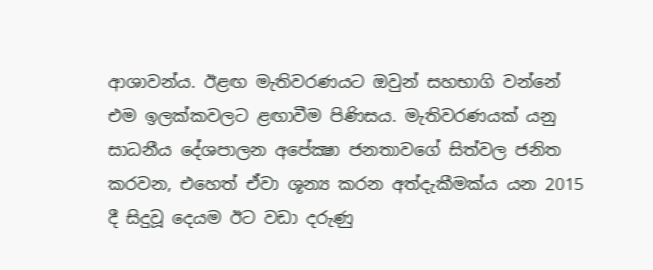ආශාවන්ය. ඊළඟ මැතිවරණයට ඔවුන් සහභාගි වන්නේ එම ඉලක්කවලට ළඟාවීම පිණිසය. මැතිවරණයක් යනු සාධනීය දේශපාලන අපේක්‍ෂා ජනතාවගේ සිත්වල ජනිත කරවන, එහෙත් ඒවා ශූන්‍ය කරන අත්දැකීමක්ය යන 2015 දී සිදුවූ දෙයම ඊට වඩා දරුණු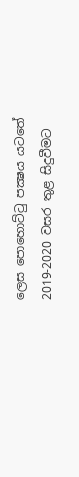ලෙස පොහොට්ටු පක්‍ෂය යටතේ 2019-2020 වසර තුළ සිදුවීමට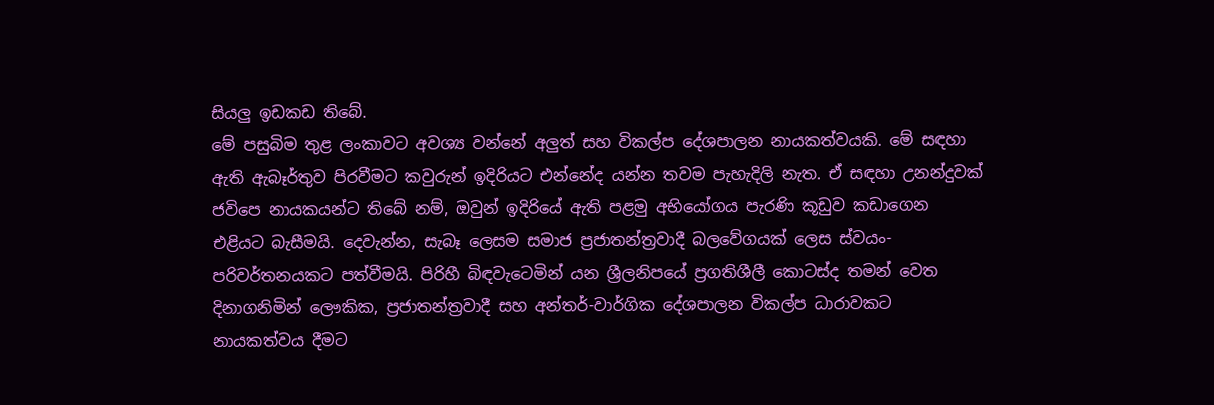සියලු ඉඩකඩ තිබේ.
මේ පසුබිම තුළ ලංකාවට අවශ්‍ය වන්නේ අලුත් සහ විකල්ප දේශපාලන නායකත්වයකි. මේ සඳහා ඇති ඇබෑර්තුව පිරවීමට කවුරුන් ඉදිරියට එන්නේද යන්න තවම පැහැදිලි නැත. ඒ සඳහා උනන්දුවක් ජවිපෙ නායකයන්ට තිබේ නම්, ඔවුන් ඉදිරියේ ඇති පළමු අභියෝගය පැරණි කූඩුව කඩාගෙන එළියට බැසීමයි. දෙවැන්න, සැබෑ ලෙසම සමාජ ප්‍රජාතන්ත්‍රවාදී බලවේගයක් ලෙස ස්වයං-පරිවර්තනයකට පත්වීමයි. පිරිහී බිඳවැටෙමින් යන ශ්‍රීලනිපයේ ප්‍රගතිශීලී කොටස්ද තමන් වෙත දිනාගනිමින් ලෞකික, ප්‍රජාතන්ත්‍රවාදී සහ අන්තර්-වාර්ගික දේශපාලන විකල්ප ධාරාවකට නායකත්වය දීමට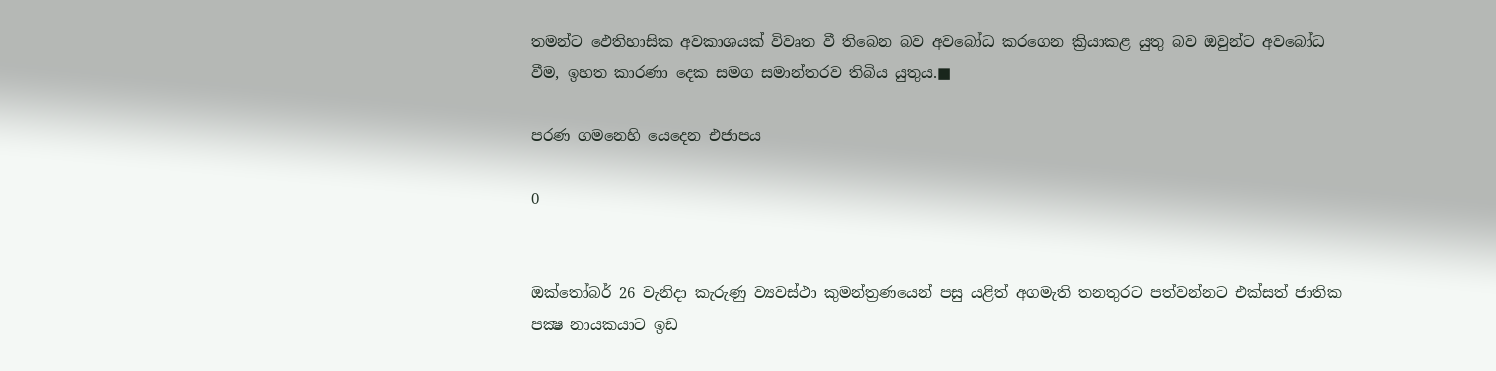තමන්ට ඵෙතිහාසික අවකාශයක් විවෘත වී තිබෙන බව අවබෝධ කරගෙන ක්‍රියාකළ යුතු බව ඔවුන්ට අවබෝධ වීම, ඉහත කාරණා දෙක සමග සමාන්තරව තිබිය යුතුය.■

පරණ ගමනෙහි යෙදෙන එජාපය

0


ඔක්තෝබර් 26 වැනිදා කැරුණු ව්‍යවස්ථා කුමන්ත්‍රණයෙන් පසු යළිත් අගමැති තනතුරට පත්වන්නට එක්සත් ජාතික පක්‍ෂ නායකයාට ඉඩ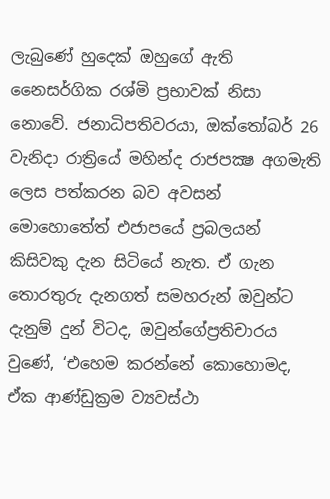ලැබුණේ හුදෙක් ඔහුගේ ඇති නෛසර්ගික රශ්මි ප්‍රභාවක් නිසා නොවේ. ජනාධිපතිවරයා, ඔක්තෝබර් 26 වැනිදා රාත්‍රියේ මහින්ද රාජපක්‍ෂ අගමැති ලෙස පත්කරන බව අවසන් මොහොතේත් එජාපයේ ප්‍රබලයන් කිසිවකු දැන සිටියේ නැත. ඒ ගැන තොරතුරු දැනගත් සමහරුන් ඔවුන්ට දැනුම් දුන් විටද, ඔවුන්ගේප්‍රතිචාරය වුණේ, ‘එහෙම කරන්නේ කොහොමද, ඒක ආණ්ඩුක්‍රම ව්‍යවස්ථා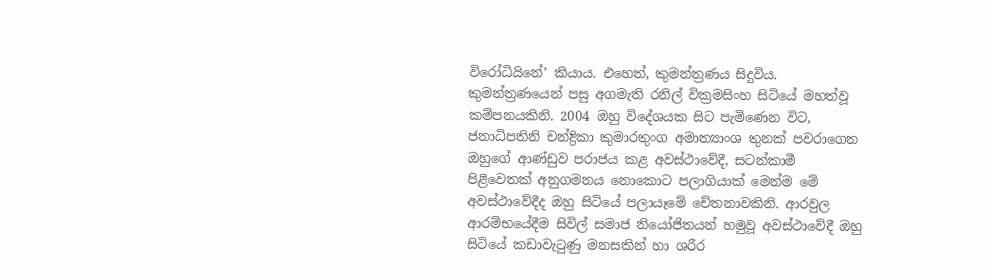විරෝධියිනේ’ කියාය. එහෙත්, කුමන්ත්‍රණය සිදුවිය. කුමන්ත්‍රණයෙන් පසු අගමැති රනිල් වික්‍රමසිංහ සිටියේ මහත්වූ කම්පනයකිනි. 2004 ඔහු විදේශයක සිට පැමිණෙන විට, ජනාධිපතිනි චන්ද්‍රිකා කුමාරතුංග අමාත්‍යාංශ තුනක් පවරාගෙන ඔහුගේ ආණ්ඩුව පරාජය කළ අවස්ථාවේදී, සටන්කාමී පිළිවෙතක් අනුගමනය නොකොට පලාගියාක් මෙන්ම මේ අවස්ථාවේදීද ඔහු සිටියේ පලායෑමේ චේතනාවකිනි. ආරවුල ආරම්භයේදීම සිවිල් සමාජ නියෝජිතයන් හමුවූ අවස්ථාවේදී ඔහු සිටියේ කඩාවැටුණු මනසකින් හා ශරීර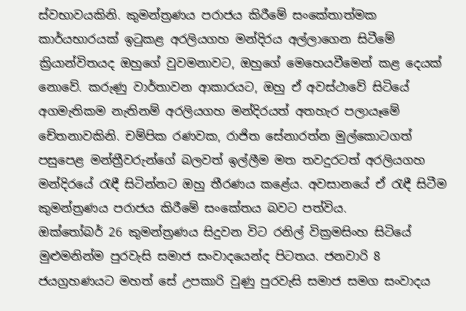ස්වභාවයකිනි. කුමන්ත්‍රණය පරාජය කිරීමේ සංකේතාත්මක කාර්යභාරයක් ඉටුකළ අරලියගහ මන්දිරය අල්ලාගෙන සිටීමේ ක්‍රියාන්විතයද ඔහුගේ වුවමනාවට, ඔහුගේ මෙහෙයවීමෙන් කළ දෙයක් නොවේ. කරුණු වාර්තාවන ආකාරයට, ඔහු ඒ අවස්ථාවේ සිටියේ අගමැතිකම නැතිනම් අරලියගහ මන්දිරයත් අතහැර පලායෑමේ චේතනාවකිනි. චම්පික රණවක, රාජිත සේනාරත්න මුල්කොටගත් පසුපෙළ මන්ත්‍රීවරුන්ගේ බලවත් ඉල්ලීම මත තවදුරටත් අරලියගහ මන්දිරයේ රැඳී සිටින්නට ඔහු තීරණය කළේය. අවසානයේ ඒ රැඳී සිටීම කුමන්ත්‍රණය පරාජය කිරීමේ සංකේතය බවට පත්විය.
ඔක්තෝබර් 26 කුමන්ත්‍රණය සිදුවන විට රනිල් වික්‍රමසිංහ සිටියේ මුළුමනින්ම පුරවැසි සමාජ සංවාදයෙන්ද පිටතය. ජනවාරි 8 ජයග්‍රහණයට මහත් සේ උපකාරි වුණු පුරවැසි සමාජ සමග සංවාදය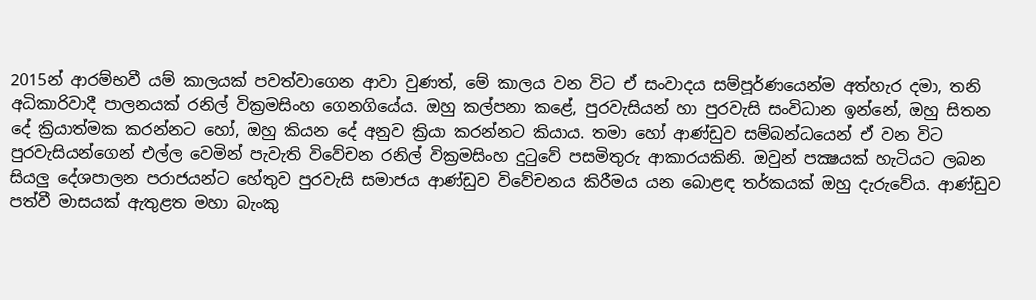2015න් ආරම්භවී යම් කාලයක් පවත්වාගෙන ආවා වුණත්, මේ කාලය වන විට ඒ සංවාදය සම්පූර්ණයෙන්ම අත්හැර දමා, තනි අධිකාරිවාදී පාලනයක් රනිල් වික්‍රමසිංහ ගෙනගියේය. ඔහු කල්පනා කළේ, පුරවැසියන් හා පුරවැසි සංවිධාන ඉන්නේ, ඔහු සිතන දේ ක්‍රියාත්මක කරන්නට හෝ, ඔහු කියන දේ අනුව ක්‍රියා කරන්නට කියාය. තමා හෝ ආණ්ඩුව සම්බන්ධයෙන් ඒ වන විට පුරවැසියන්ගෙන් එල්ල වෙමින් පැවැති විවේචන රනිල් වික්‍රමසිංහ දුටුවේ පසමිතුරු ආකාරයකිනි. ඔවුන් පක්‍ෂයක් හැටියට ලබන සියලු දේශපාලන පරාජයන්ට හේතුව පුරවැසි සමාජය ආණ්ඩුව විවේචනය කිරීමය යන බොළඳ තර්කයක් ඔහු දැරුවේය. ආණ්ඩුව පත්වී මාසයක් ඇතුළත මහා බැංකු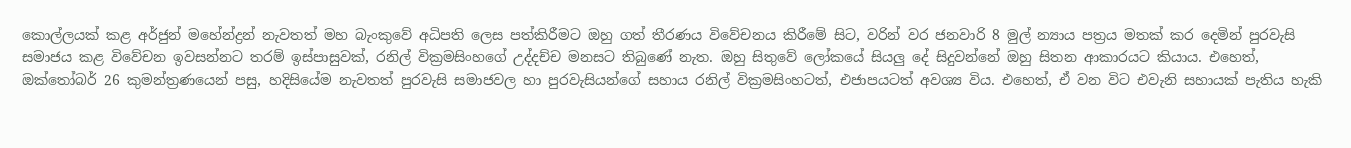කොල්ලයක් කළ අර්ජුන් මහේන්ද්‍රන් නැවතත් මහ බැංකුවේ අධිපති ලෙස පත්කිරීමට ඔහු ගත් තීරණය විවේචනය කිරීමේ සිට, වරින් වර ජනවාරි 8 මුල් න්‍යාය පත්‍රය මතක් කර දෙමින් පුරවැසි සමාජය කළ විවේචන ඉවසන්නට තරම් ඉස්පාසුවක්, රනිල් වික්‍රමසිංහගේ උද්දච්ච මනසට තිබුණේ නැත. ඔහු සිතුවේ ලෝකයේ සියලු දේ සිදුවන්නේ ඔහු සිතන ආකාරයට කියාය. එහෙත්, ඔක්තෝබර් 26 කුමන්ත්‍රණයෙන් පසු, හදිසියේම නැවතත් පුරවැසි සමාජවල හා පුරවැසියන්ගේ සහාය රනිල් වික්‍රමසිංහටත්, එජාපයටත් අවශ්‍ය විය. එහෙත්, ඒ වන විට එවැනි සහායක් පැතිය හැකි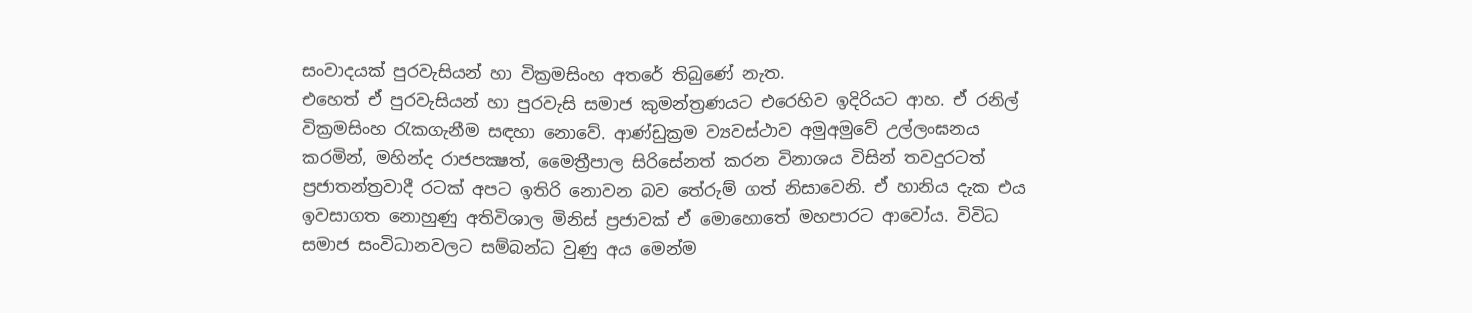සංවාදයක් පුරවැසියන් හා වික්‍රමසිංහ අතරේ තිබුණේ නැත.
එහෙත් ඒ පුරවැසියන් හා පුරවැසි සමාජ කුමන්ත්‍රණයට එරෙහිව ඉදිරියට ආහ. ඒ රනිල් වික්‍රමසිංහ රැකගැනීම සඳහා නොවේ. ආණ්ඩුක්‍රම ව්‍යවස්ථාව අමුඅමුවේ උල්ලංඝනය කරමින්, මහින්ද රාජපක්‍ෂත්, මෛත්‍රීපාල සිරිසේනත් කරන විනාශය විසින් තවදුරටත් ප්‍රජාතන්ත්‍රවාදී රටක් අපට ඉතිරි නොවන බව තේරුම් ගත් නිසාවෙනි. ඒ හානිය දැක එය ඉවසාගත නොහුණු අතිවිශාල මිනිස් ප්‍රජාවක් ඒ මොහොතේ මහපාරට ආවෝය. විවිධ සමාජ සංවිධානවලට සම්බන්ධ වුණු අය මෙන්ම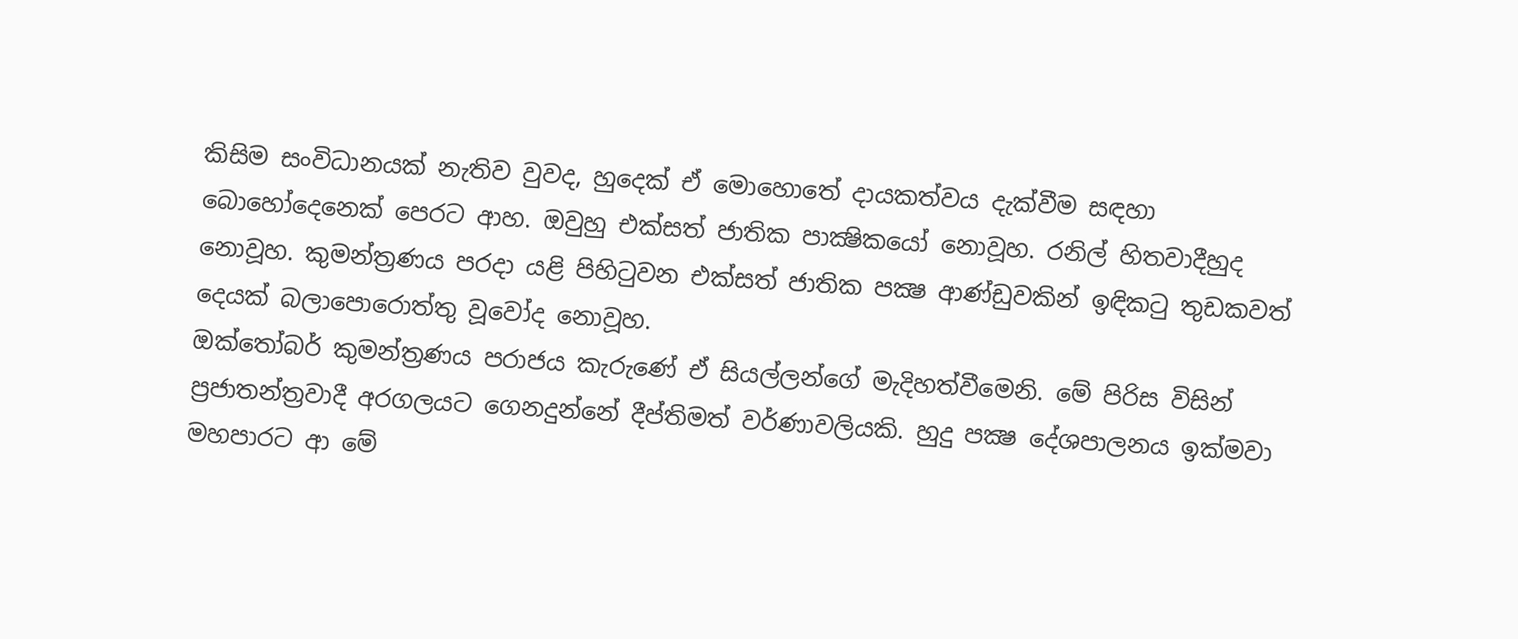කිසිම සංවිධානයක් නැතිව වුවද, හුදෙක් ඒ මොහොතේ දායකත්වය දැක්වීම සඳහා බොහෝදෙනෙක් පෙරට ආහ. ඔවුහු එක්සත් ජාතික පාක්‍ෂිකයෝ නොවූහ. රනිල් හිතවාදීහුද නොවූහ. කුමන්ත්‍රණය පරදා යළි පිහිටුවන එක්සත් ජාතික පක්‍ෂ ආණ්ඩුවකින් ඉඳිකටු තුඩකවත් දෙයක් බලාපොරොත්තු වූවෝද නොවූහ.
ඔක්තෝබර් කුමන්ත්‍රණය පරාජය කැරුණේ ඒ සියල්ලන්ගේ මැදිහත්වීමෙනි. මේ පිරිස විසින් ප්‍රජාතන්ත්‍රවාදී අරගලයට ගෙනදුන්නේ දීප්තිමත් වර්ණාවලියකි. හුදු පක්‍ෂ දේශපාලනය ඉක්මවා මහපාරට ආ මේ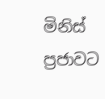මිනිස් ප්‍රජාවට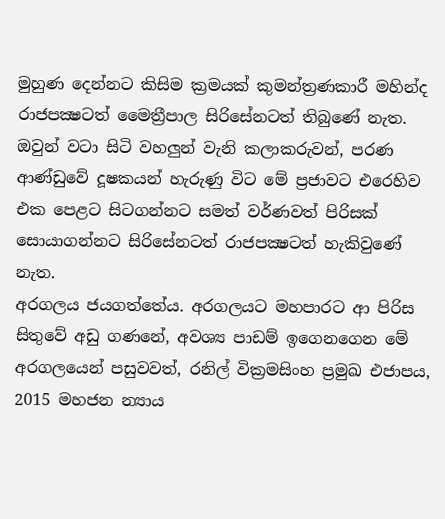මුහුණ දෙන්නට කිසිම ක්‍රමයක් කුමන්ත්‍රණකාරී මහින්ද රාජපක්‍ෂටත් මෛත්‍රීපාල සිරිසේනටත් තිබුණේ නැත. ඔවුන් වටා සිටි වහලුන් වැනි කලාකරුවන්, පරණ ආණ්ඩුවේ දූෂකයන් හැරුණු විට මේ ප්‍රජාවට එරෙහිව එක පෙළට සිටගන්නට සමත් වර්ණවත් පිරිසක් සොයාගන්නට සිරිසේනටත් රාජපක්‍ෂටත් හැකිවුණේ නැත.
අරගලය ජයගත්තේය. අරගලයට මහපාරට ආ පිරිස සිතුවේ අඩු ගණනේ, අවශ්‍ය පාඩම් ඉගෙනගෙන මේ අරගලයෙන් පසුවවත්, රනිල් වික්‍රමසිංහ ප්‍රමුඛ එජාපය, 2015 මහජන න්‍යාය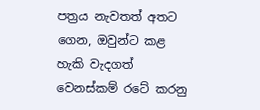පත්‍රය නැවතත් අතට ගෙන, ඔවුන්ට කළ හැකි වැදගත් වෙනස්කම් රටේ කරනු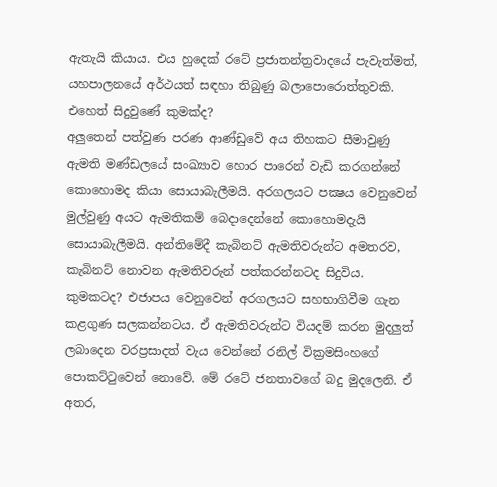ඇතැයි කියාය. එය හුදෙක් රටේ ප්‍රජාතන්ත්‍රවාදයේ පැවැත්මත්, යහපාලනයේ අර්ථයත් සඳහා තිබුණු බලාපොරොත්තුවකි.
එහෙත් සිදුවුණේ කුමක්ද?
අලුතෙන් පත්වුණ පරණ ආණ්ඩුවේ අය තිහකට සීමාවුණු ඇමති මණ්ඩලයේ සංඛ්‍යාව හොර පාරෙන් වැඩි කරගන්නේ කොහොමද කියා සොයාබැලීමයි. අරගලයට පක්‍ෂය වෙනුවෙන් මුල්වුණු අයට ඇමතිකම් බෙදාදෙන්නේ කොහොමදැයි සොයාබැලීමයි. අන්තිමේදී කැබිනට් ඇමතිවරුන්ට අමතරව, කැබිනට් නොවන ඇමතිවරුන් පත්කරන්නටද සිදුවිය. කුමකටද? එජාපය වෙනුවෙන් අරගලයට සහභාගිවීම ගැන කළගුණ සලකන්නටය. ඒ ඇමතිවරුන්ට වියදම් කරන මුදලුත් ලබාදෙන වරප්‍රසාදත් වැය වෙන්නේ රනිල් වික්‍රමසිංහගේ පොකට්ටුවෙන් නොවේ. මේ රටේ ජනතාවගේ බදු මුදලෙනි. ඒ අතර,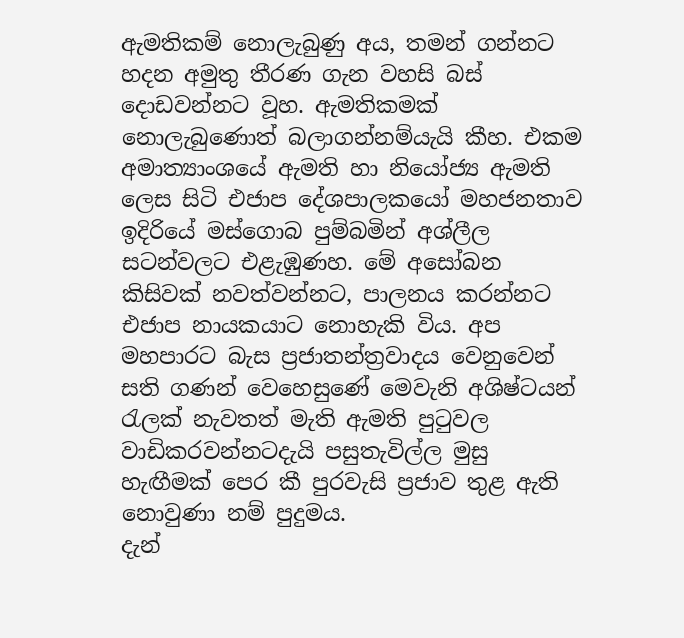ඇමතිකම් නොලැබුණු අය, තමන් ගන්නට හදන අමුතු තීරණ ගැන වහසි බස් දොඩවන්නට වූහ. ඇමතිකමක් නොලැබුණොත් බලාගන්නම්යැයි කීහ. එකම අමාත්‍යාංශයේ ඇමති හා නියෝජ්‍ය ඇමති ලෙස සිටි එජාප දේශපාලකයෝ මහජනතාව ඉදිරියේ මස්ගොබ පුම්බමින් අශ්ලීල සටන්වලට එළැඹුණහ. මේ අසෝබන කිසිවක් නවත්වන්නට, පාලනය කරන්නට එජාප නායකයාට නොහැකි විය. අප මහපාරට බැස ප්‍රජාතන්ත්‍රවාදය වෙනුවෙන් සති ගණන් වෙහෙසුණේ මෙවැනි අශිෂ්ටයන් රැලක් නැවතත් මැති ඇමති පුටුවල වාඩිකරවන්නටදැයි පසුතැවිල්ල මුසු හැඟීමක් පෙර කී පුරවැසි ප්‍රජාව තුළ ඇති නොවුණා නම් පුදුමය.
දැන්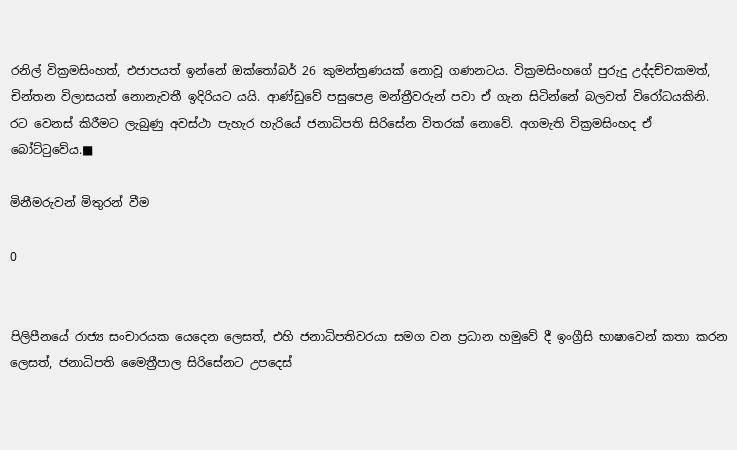රනිල් වික්‍රමසිංහත්, එජාපයත් ඉන්නේ ඔක්තෝබර් 26 කුමන්ත්‍රණයක් නොවූ ගණනටය. වික්‍රමසිංහගේ පුරුදු උද්දච්චකමත්, චින්තන විලාසයත් නොනැවතී ඉදිරියට යයි. ආණ්ඩුවේ පසුපෙළ මන්ත්‍රීවරුන් පවා ඒ ගැන සිටින්නේ බලවත් විරෝධයකිනි. රට වෙනස් කිරීමට ලැබුණු අවස්ථා පැහැර හැරියේ ජනාධිපති සිරිසේන විතරක් නොවේ. අගමැති වික්‍රමසිංහද ඒ බෝට්ටුවේය.■

මිනීමරුවන් මිතුරන් වීම

0


පිලිපීනයේ රාජ්‍ය සංචාරයක යෙදෙන ලෙසත්, එහි ජනාධිපතිවරයා සමග වන ප්‍රධාන හමුවේ දී ඉංග්‍රීසි භාෂාවෙන් කතා කරන ලෙසත්, ජනාධිපති මෛත්‍රීපාල සිරිසේනට උපදෙස්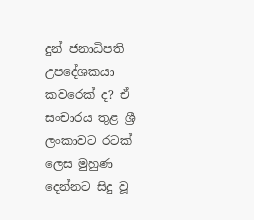දුන් ජනාධිපති උපදේශකයා කවරෙක් ද? ඒ සංචාරය තුළ ශ්‍රී ලංකාවට රටක් ලෙස මුහුණ දෙන්නට සිදු වූ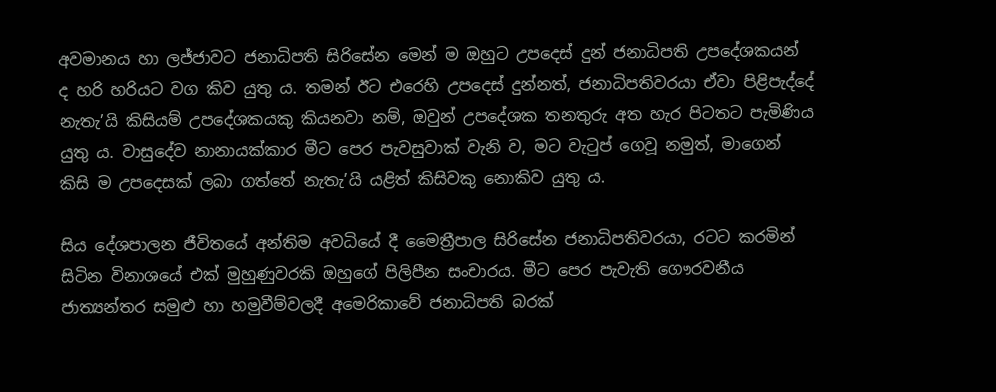අවමානය හා ලජ්ජාවට ජනාධිපති සිරිසේන මෙන් ම ඔහුට උපදෙස් දුන් ජනාධිපති උපදේශකයන් ද හරි හරියට වග කිව යුතු ය. තමන් ඊට එරෙහි උපදෙස් දුන්නත්, ජනාධිපතිවරයා ඒවා පිළිපැද්දේ නැතැ’යි කිසියම් උපදේශකයකු කියනවා නම්, ඔවුන් උපදේශක තනතුරු අත හැර පිටතට පැමිණිය යුතු ය. වාසුදේව නානායක්කාර මීට පෙර පැවසුවාක් වැනි ව, මට වැටුප් ගෙවූ නමුත්, මාගෙන් කිසි ම උපදෙසක් ලබා ගත්තේ නැතැ’යි යළිත් කිසිවකු නොකිව යුතු ය.

සිය දේශපාලන ජීවිතයේ අන්තිම අවධියේ දී මෛත්‍රීපාල සිරිසේන ජනාධිපතිවරයා, රටට කරමින් සිටින විනාශයේ එක් මුහුණුවරකි ඔහුගේ පිලිපීන සංචාරය. මීට පෙර පැවැති ගෞරවනීය ජාත්‍යන්තර සමුළු හා හමුවීම්වලදී අමෙරිකාවේ ජනාධිපති බරක්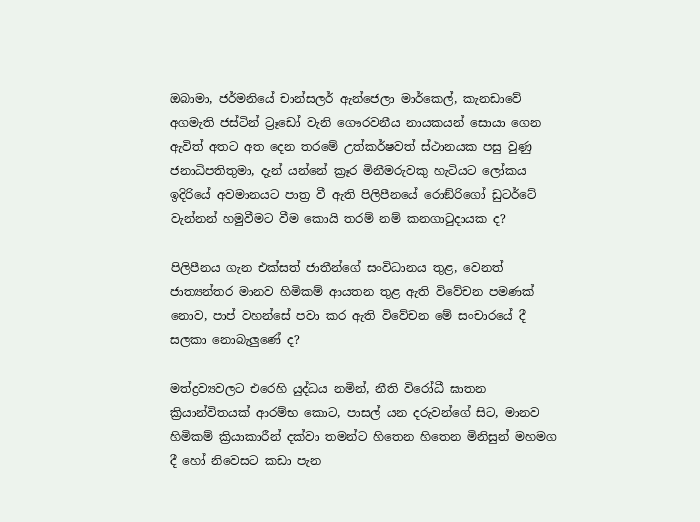ඔබාමා, ජර්මනියේ චාන්සලර් ඇන්ජෙලා මාර්කෙල්, කැනඩාවේ අගමැති ජස්ටින් ට්‍රෑඩෝ වැනි ගෞරවනීය නායකයන් සොයා ගෙන ඇවිත් අතට අත දෙන තරමේ උත්කර්ෂවත් ස්ථානයක පසු වුණු ජනාධිපතිතුමා, දැන් යන්නේ ක්‍රෑර මිනීමරුවකු හැටියට ලෝකය ඉදිරියේ අවමානයට පාත්‍ර වී ඇති පිලිපීනයේ රොඞ්රිගෝ ඩුටර්ටේ වැන්නන් හමුවීමට වීම කොයි තරම් නම් කනගාටුදායක ද?

පිලිපීනය ගැන එක්සත් ජාතීන්ගේ සංවිධානය තුළ, වෙනත් ජාත්‍යන්තර මානව හිමිකම් ආයතන තුළ ඇති විවේචන පමණක් නොව, පාප් වහන්සේ පවා කර ඇති විවේචන මේ සංචාරයේ දී සලකා නොබැලුණේ ද?

මත්ද්‍රව්‍යවලට එරෙහි යුද්ධය නමින්, නීති විරෝධී ඝාතන ක්‍රියාන්විතයක් ආරම්භ කොට, පාසල් යන දරුවන්ගේ සිට, මානව හිමිකම් ක්‍රියාකාරීන් දක්වා තමන්ට හිතෙන හිතෙන මිනිසුන් මහමග දී හෝ නිවෙසට කඩා පැන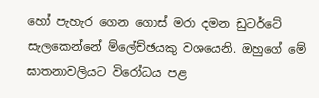හෝ පැහැර ගෙන ගොස් මරා දමන ඩුටර්ටේ සැලකෙන්නේ ම්ලේච්ඡයකු වශයෙනි. ඔහුගේ මේ ඝාතනාවලියට විරෝධය පළ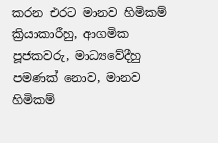කරන එරට මානව හිමිකම් ක්‍රියාකාරීහු, ආගමික පූජකවරු, මාධ්‍යවේදීහු පමණක් නොව, මානව හිමිකම්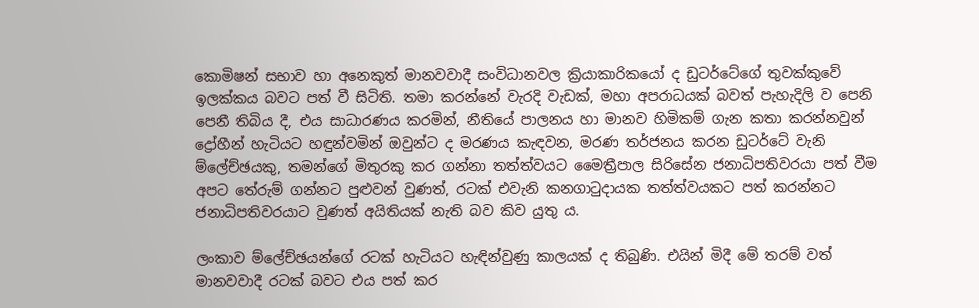කොමිෂන් සභාව හා අනෙකුත් මානවවාදී සංවිධානවල ක්‍රියාකාරිකයෝ ද ඩුටර්ටේගේ තුවක්කුවේ ඉලක්කය බවට පත් වී සිටිති. තමා කරන්නේ වැරදි වැඩක්, මහා අපරාධයක් බවත් පැහැදිලි ව පෙනි පෙනී තිබිය දී, එය සාධාරණය කරමින්, නීතියේ පාලනය හා මානව හිමිකම් ගැන කතා කරන්නවුන් ද්‍රෝහීන් හැටියට හඳුන්වමින් ඔවුන්ට ද මරණය කැඳවන, මරණ තර්ජනය කරන ඩුටර්ටේ වැනි ම්ලේච්ඡයකු, තමන්ගේ මිතුරකු කර ගන්නා තත්ත්වයට මෛත්‍රීපාල සිරිසේන ජනාධිපතිවරයා පත් වීම අපට තේරුම් ගන්නට පුළුවන් වුණත්, රටක් එවැනි කනගාටුදායක තත්ත්වයකට පත් කරන්නට ජනාධිපතිවරයාට වුණත් අයිතියක් නැති බව කිව යුතු ය.

ලංකාව ම්ලේච්ඡයන්ගේ රටක් හැටියට හැඳින්වුණු කාලයක් ද තිබුණි. එයින් මිදී මේ තරම් වත් මානවවාදී රටක් බවට එය පත් කර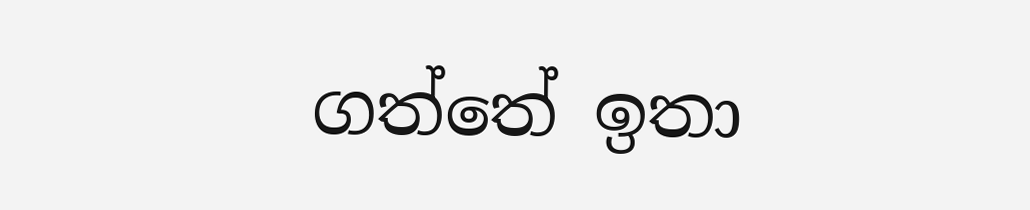ගත්තේ ඉතා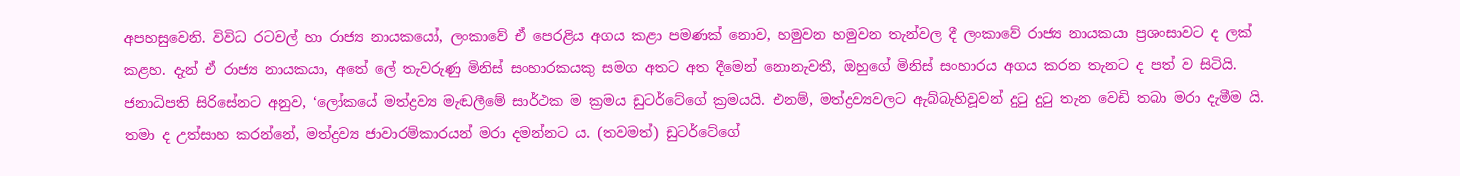අපහසුවෙනි. විවිධ රටවල් හා රාජ්‍ය නායකයෝ, ලංකාවේ ඒ පෙරළිය අගය කළා පමණක් නොව, හමුවන හමුවන තැන්වල දී ලංකාවේ රාජ්‍ය නායකයා ප්‍රශංසාවට ද ලක් කළහ. දැන් ඒ රාජ්‍ය නායකයා, අතේ ලේ තැවරුණු මිනිස් සංහාරකයකු සමග අතට අත දීමෙන් නොනැවතී, ඔහුගේ මිනිස් සංහාරය අගය කරන තැනට ද පත් ව සිටියි. ජනාධිපති සිරිසේනට අනුව, ‘ලෝකයේ මත්ද්‍රව්‍ය මැඬලීමේ සාර්ථක ම ක්‍රමය ඩුටර්ටේගේ ක්‍රමයයි. එනම්, මත්ද්‍රව්‍යවලට ඇබ්බැහිවූවන් දුටු දුටු තැන වෙඩි තබා මරා දැමීම යි. තමා ද උත්සාහ කරන්නේ, මත්ද්‍රව්‍ය ජාවාරම්කාරයන් මරා දමන්නට ය. (තවමත්) ඩුටර්ටේගේ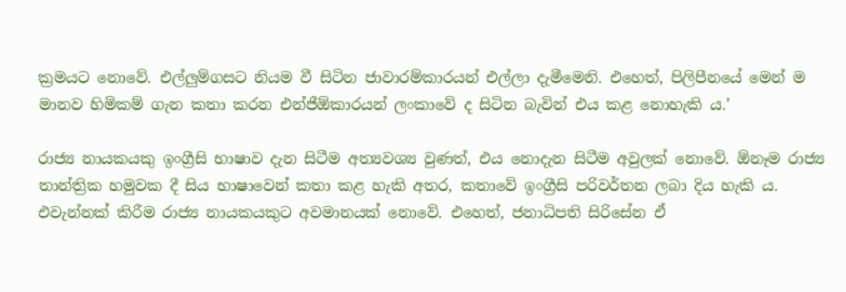ක්‍රමයට නොවේ. එල්ලුම්ගසට නියම වී සිටින ජාවාරම්කාරයන් එල්ලා දැමීමෙනි. එහෙත්, පිලිපීනයේ මෙන් ම මානව හිමිකම් ගැන කතා කරන එන්ජීඕකාරයන් ලංකාවේ ද සිටින බැවින් එය කළ නොහැකි ය.’

රාජ්‍ය නායකයකු ඉංග්‍රීසි භාෂාව දැන සිටීම අත්‍යවශ්‍ය වුණත්, එය නොදැන සිටීම අවුලක් නොවේ. ඕනෑම රාජ්‍ය තාන්ත්‍රික හමුවක දී සිය භාෂාවෙන් කතා කළ හැකි අතර, කතාවේ ඉංග්‍රීසි පරිවර්තන ලබා දිය හැකි ය. එවැන්නක් කිරීම රාජ්‍ය නායකයකුට අවමානයක් නොවේ. එහෙත්, ජනාධිපති සිරිසේන ඒ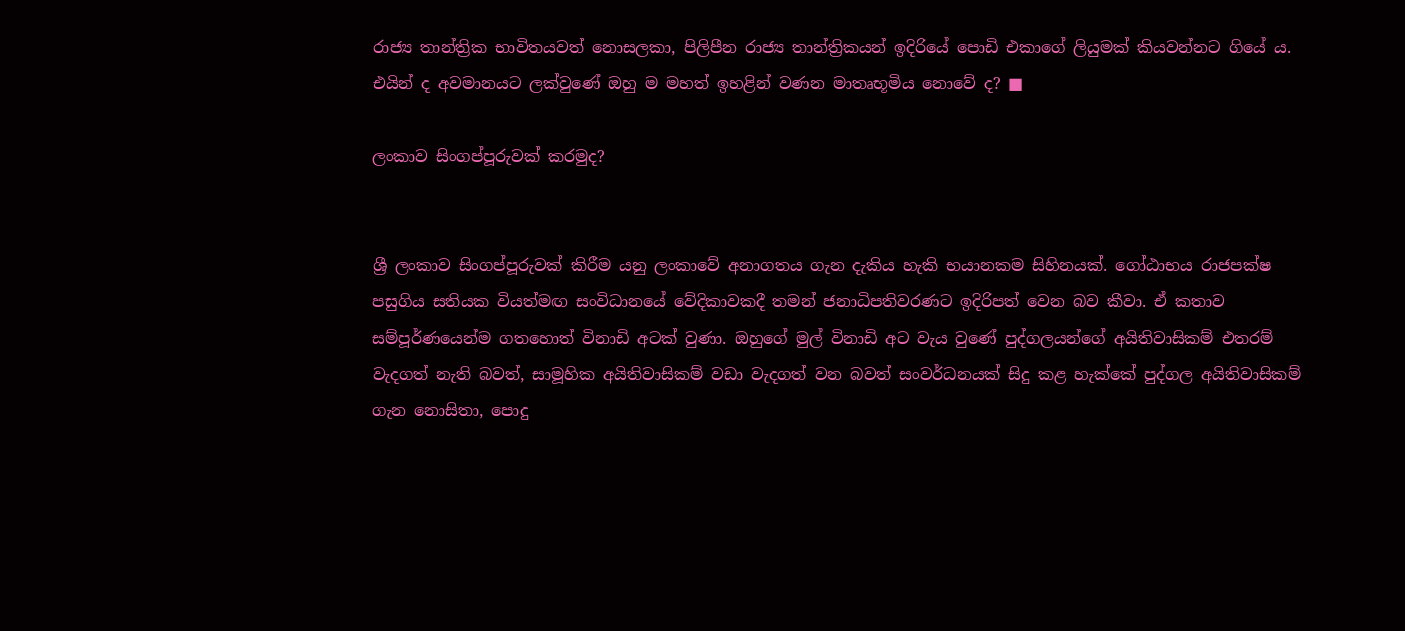රාජ්‍ය තාන්ත්‍රික භාවිතයවත් නොසලකා, පිලිපීන රාජ්‍ය තාන්ත්‍රිකයන් ඉදිරියේ පොඩි එකාගේ ලියුමක් කියවන්නට ගියේ ය. එයින් ද අවමානයට ලක්වුණේ ඔහු ම මහත් ඉහළින් වණන මාතෘභූමිය නොවේ ද? ■

ලංකාව සිංගප්පූරුවක් කරමුද?


ශ්‍රී ලංකාව සිංගප්පූරුවක් කිරීම යනු ලංකාවේ අනාගතය ගැන දැකිය හැකි භයානකම සිහිනයක්. ගෝඨාභය රාජපක්ෂ පසුගිය සතියක වියත්මඟ සංවිධානයේ වේදිකාවකදී තමන් ජනාධිපතිවරණට ඉදිරිපත් වෙන බව කීවා. ඒ කතාව සම්පූර්ණයෙන්ම ගතහොත් විනාඩි අටක් වුණා. ඔහුගේ මුල් විනාඩි අට වැය වුණේ පුද්ගලයන්ගේ අයිතිවාසිකම් එතරම් වැදගත් නැති බවත්, සාමූහික අයිතිවාසිකම් වඩා වැදගත් වන බවත් සංවර්ධනයක් සිදු කළ හැක්කේ පුද්ගල අයිතිවාසිකම් ගැන නොසිතා, පොදු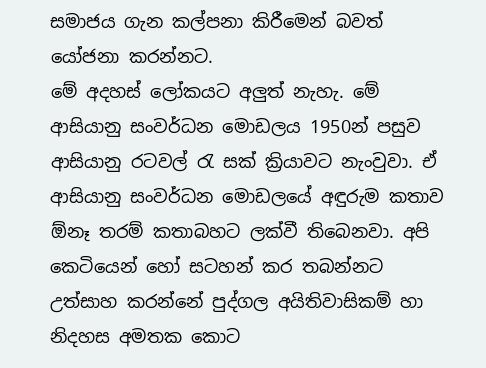සමාජය ගැන කල්පනා කිරීමෙන් බවත් යෝජනා කරන්නට.
මේ අදහස් ලෝකයට අලු‍ත් නැහැ. මේ ආසියානු සංවර්ධන මොඩලය 1950න් පසුව ආසියානු රටවල් රැ සක් ක්‍රියාවට නැංවුවා. ඒ ආසියානු සංවර්ධන මොඩලයේ අඳුරුම කතාව ඕනෑ තරම් කතාබහට ලක්වී තිබෙනවා. අපි කෙටියෙන් හෝ සටහන් කර තබන්නට උත්සාහ කරන්නේ පුද්ගල අයිතිවාසිකම් හා නිදහස අමතක කොට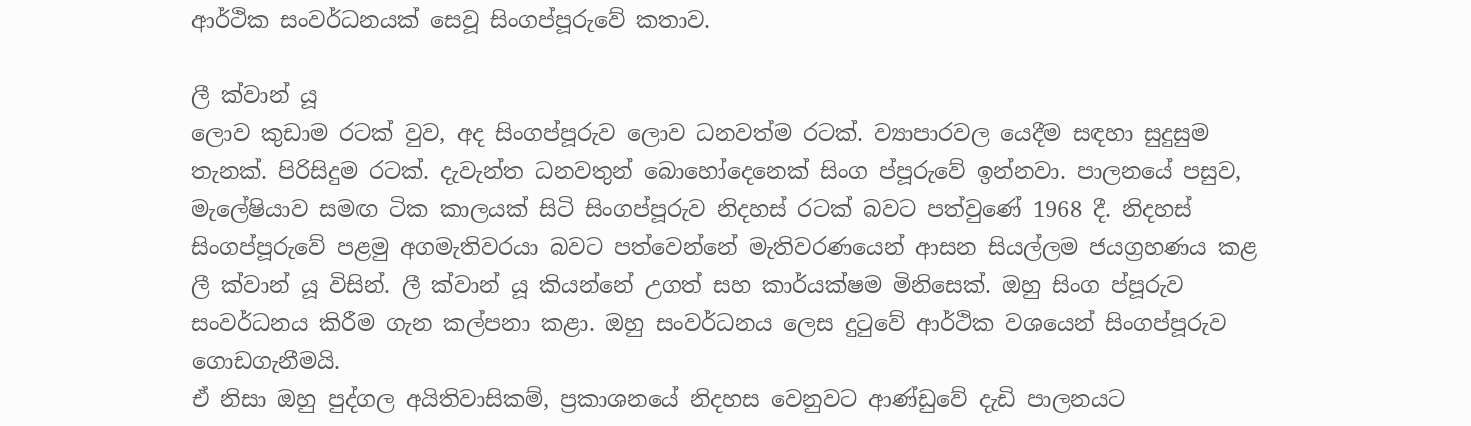ආර්ථික සංවර්ධනයක් සෙවූ සිංගප්පූරුවේ කතාව.

ලී ක්වාන් යූ
ලොව කුඩාම රටක් වුව, අද සිංගප්පූරුව ලොව ධනවත්ම රටක්. ව්‍යාපාරවල යෙදීම සඳහා සුදුසුම තැනක්. පිරිසිදුම රටක්. දැවැන්ත ධනවතුන් බොහෝදෙනෙක් සිංග ප්පූරුවේ ඉන්නවා. පාලනයේ පසුව, මැලේෂියාව සමඟ ටික කාලයක් සිටි සිංගප්පූරුව නිදහස් රටක් බවට පත්වුණේ 1968 දී. නිදහස් සිංගප්පූරුවේ පළමු අගමැතිවරයා බවට පත්වෙන්නේ මැතිවරණයෙන් ආසන සියල්ලම ජයග්‍රහණය කළ ලී ක්වාන් යූ විසින්. ලී ක්වාන් යූ කියන්නේ උගත් සහ කාර්යක්ෂම මිනිසෙක්. ඔහු සිංග ප්පූරුව සංවර්ධනය කිරීම ගැන කල්පනා කළා. ඔහු සංවර්ධනය ලෙස දුටුවේ ආර්ථික වශයෙන් සිංගප්පූරුව ගොඩගැනීමයි.
ඒ නිසා ඔහු පුද්ගල අයිතිවාසිකම්, ප්‍රකාශනයේ නිදහස වෙනුවට ආණ්ඩුවේ දැඩි පාලනයට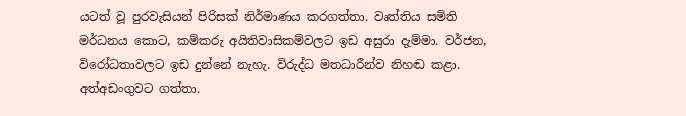යටත් වූ පුරවැසියන් පිරිසක් නිර්මාණය කරගත්තා. වෘත්තිය සමිති මර්ධනය කොට, කම්කරු අයිතිවාසිකම්වලට ඉඩ අසුරා දැම්මා. වර්ජන, විරෝධතාවලට ඉඩ දුන්නේ නැහැ. විරුද්ධ මතධාරීන්ව නිහඬ කළා. අත්අඩංගුවට ගත්තා.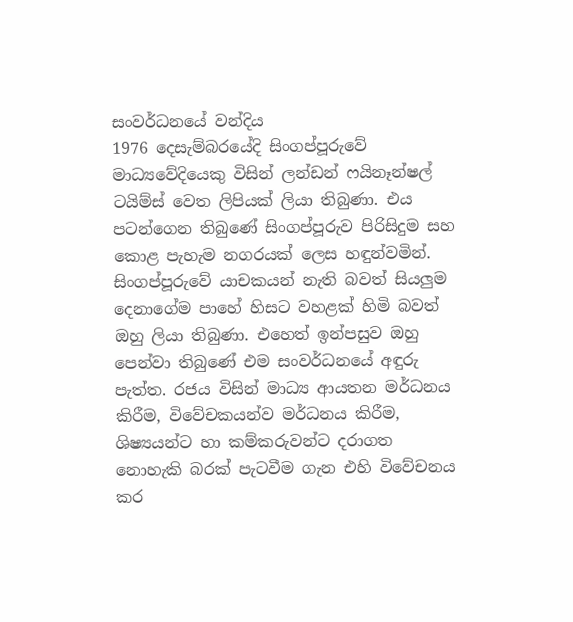සංවර්ධනයේ වන්දිය
1976 දෙසැම්බරයේදි සිංගප්පූරුවේ මාධ්‍යවේදියෙකු විසින් ලන්ඩන් ෆයිනෑන්ෂල් ටයිම්ස් වෙත ලිපියක් ලියා තිබුණා. එය පටන්ගෙන තිබුණේ සිංගප්පූරුව පිරිසිදුම සහ කොළ පැහැම නගරයක් ලෙස හඳුන්වමින්. සිංගප්පූරුවේ යාචකයන් නැති බවත් සියලු‍ම දෙනාගේම පාහේ හිසට වහළක් හිමි බවත් ඔහු ලියා තිබුණා. එහෙත් ඉන්පසුව ඔහු පෙන්වා තිබුණේ එම සංවර්ධනයේ අඳුරු පැත්ත. රජය විසින් මාධ්‍ය ආයතන මර්ධනය කිරීම, විවේචකයන්ව මර්ධනය කිරීම, ශිෂ්‍යයන්ට හා කම්කරුවන්ට දරාගත නොහැකි බරක් පැටවීම ගැන එහි විවේචනය කර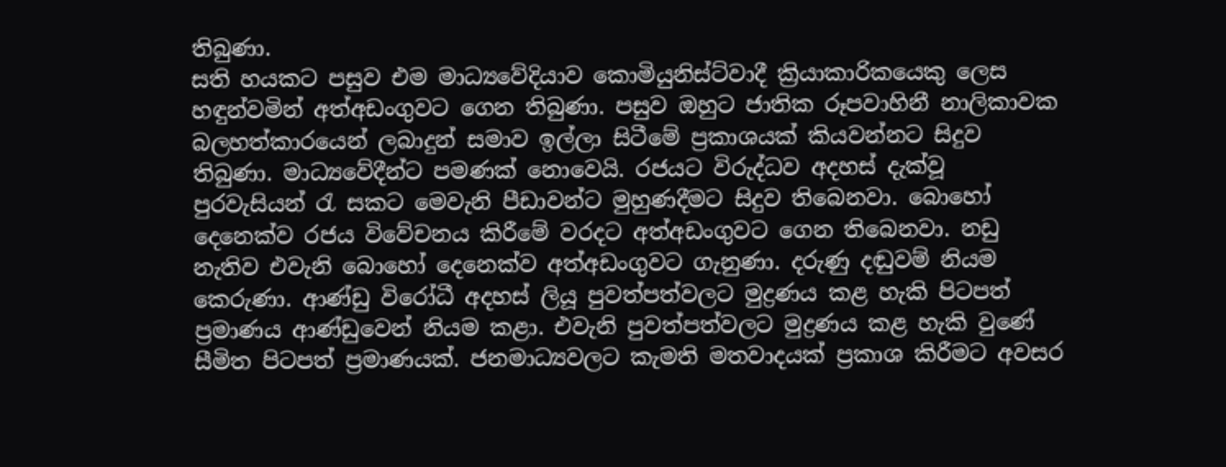තිබුණා.
සති හයකට පසුව එම මාධ්‍යවේදියාව කොමියුනිස්ට්වාදී ක්‍රියාකාරිකයෙකු ලෙස හඳුන්වමින් අත්අඩංගුවට ගෙන තිබුණා. පසුව ඔහුට ජාතික රූපවාහිනී නාලිකාවක බලහත්කාරයෙන් ලබාදුන් සමාව ඉල්ලා සිටීමේ ප්‍රකාශයක් කියවන්නට සිදුව තිබුණා. මාධ්‍යවේදීන්ට පමණක් නොවෙයි. රජයට විරුද්ධව අදහස් දැක්වූ පුරවැසියන් රැ සකට මෙවැනි පීඩාවන්ට මුහුණදීමට සිදුව තිබෙනවා. බොහෝ දෙනෙක්ව රජය විවේචනය කිරීමේ වරදට අත්අඩංගුවට ගෙන තිබෙනවා. නඩු නැතිව එවැනි බොහෝ දෙනෙක්ව අත්අඩංගුවට ගැනුණා. දරුණු දඬුවම් නියම කෙරුණා. ආණ්ඩු විරෝධී අදහස් ලියූ පුවත්පත්වලට මුද්‍රණය කළ හැකි පිටපත් ප්‍රමාණය ආණ්ඩුවෙන් නියම කළා. එවැනි පුවත්පත්වලට මුද්‍රණය කළ හැකි වුණේ සීමිත පිටපත් ප්‍රමාණයක්. ජනමාධ්‍යවලට කැමති මතවාදයක් ප්‍රකාශ කිරීමට අවසර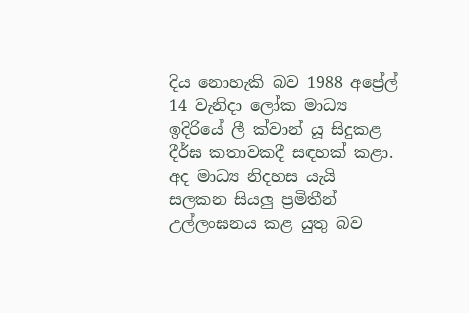දිය නොහැකි බව 1988 අප්‍රේල් 14 වැනිදා ලෝක මාධ්‍ය ඉදිරියේ ලී ක්වාන් යූ සිදුකළ දීර්ඝ කතාවකදී සඳහක් කළා. අද මාධ්‍ය නිදහස යැයි සලකන සියලු‍ ප්‍රමිතීන් උල්ලංඝනය කළ යුතු බව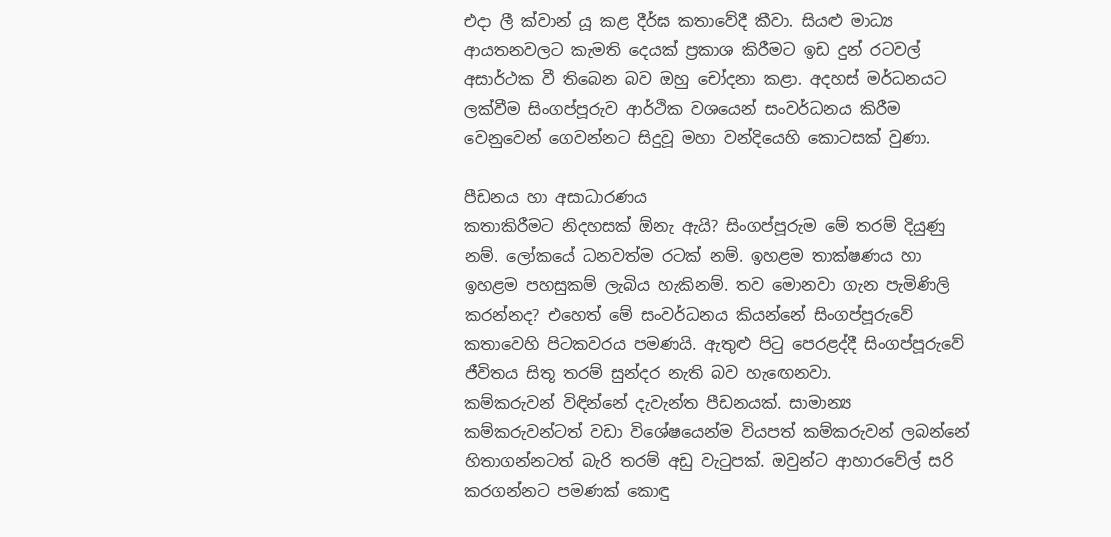එදා ලී ක්වාන් යූ කළ දීර්ඝ කතාවේදී කීවා. සියළු මාධ්‍ය ආයතනවලට කැමති දෙයක් ප්‍රකාශ කිරීමට ඉඩ දුන් රටවල් අසාර්ථක වී තිබෙන බව ඔහු චෝදනා කළා. අදහස් මර්ධනයට ලක්වීම සිංගප්පූරුව ආර්ථික වශයෙන් සංවර්ධනය කිරීම වෙනුවෙන් ගෙවන්නට සිදුවූ මහා වන්දියෙහි කොටසක් වුණා.

පීඩනය හා අසාධාරණය
කතාකිරීමට නිදහසක් ඕනැ ඇයි? සිංගප්පූරුම මේ තරම් දියුණු නම්. ලෝකයේ ධනවත්ම රටක් නම්. ඉහළම තාක්ෂණය හා ඉහළම පහසුකම් ලැබිය හැකිනම්. තව මොනවා ගැන පැමිණිලි කරන්නද? එහෙත් මේ සංවර්ධනය කියන්නේ සිංගප්පූරුවේ කතාවෙහි පිටකවරය පමණයි. ඇතුළු පිටු පෙරළද්දී සිංගප්පූරුවේ ජීවිතය සිතූ තරම් සුන්දර නැති බව හැඟෙනවා.
කම්කරුවන් විඳින්නේ දැවැන්ත පීඩනයක්. සාමාන්‍ය කම්කරුවන්ටත් වඩා විශේෂයෙන්ම වියපත් කම්කරුවන් ලබන්නේ හිතාගන්නටත් බැරි තරම් අඩු වැටුපක්. ඔවුන්ට ආහාරවේල් සරි කරගන්නට පමණක් කොඳු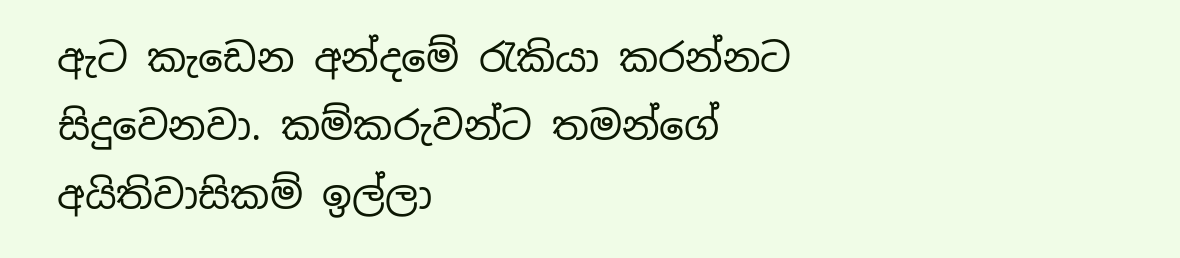ඇට කැඩෙන අන්දමේ රැකියා කරන්නට සිදුවෙනවා. කම්කරුවන්ට තමන්ගේ අයිතිවාසිකම් ඉල්ලා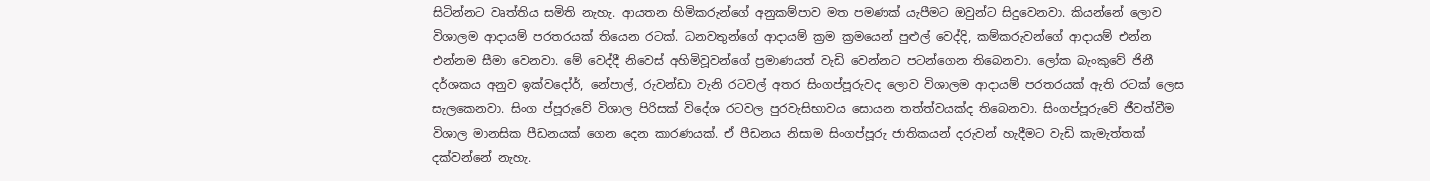සිටින්නට වෘත්තිය සමිති නැහැ. ආයතන හිමිකරුන්ගේ අනුකම්පාව මත පමණක් යැපීමට ඔවුන්ට සිදුවෙනවා. කියන්නේ ලොව විශාලම ආදායම් පරතරයක් තියෙන රටක්. ධනවතුන්ගේ ආදායම් ක්‍රම ක්‍රමයෙන් පුළුල් වෙද්දි, කම්කරුවන්ගේ ආදායම් එන්න එන්නම සීමා වෙනවා. මේ වෙද්දී නිවෙස් අහිමිවූවන්ගේ ප්‍රමාණයත් වැඩි වෙන්නට පටන්ගෙන තිබෙනවා. ලෝක බැංකුවේ ජිනී දර්ශකය අනුව ඉක්වදෝර්, නේපාල්, රුවන්ඩා වැනි රටවල් අතර සිංගප්පූරුවද ලොව විශාලම ආදායම් පරතරයක් ඇති රටක් ලෙස සැලකෙනවා. සිංග ප්පූරුවේ විශාල පිරිසක් විදේශ රටවල පුරවැසිභාවය සොයන තත්ත්වයක්ද තිබෙනවා. සිංගප්පූරුවේ ජීවත්වීම විශාල මානසික පීඩනයක් ගෙන දෙන කාරණයක්. ඒ පීඩනය නිසාම සිංගප්පූරු ජාතිකයන් දරුවන් හැදීමට වැඩි කැමැත්තක් දක්වන්නේ නැහැ.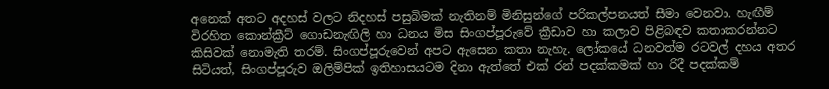අනෙක් අතට අදහස් වලට නිදහස් පසුබිමක් නැතිනම් මිනිසුන්ගේ පරිකල්පනයත් සීමා වෙනවා. හැඟීම් විරහිත කොන්ක්‍රීට් ගොඩනැඟිලි හා ධනය මිස සිංගප්පූරුවේ ක්‍රීඩාව හා කලාව පිළිබඳව කතාකරන්නට කිසිවක් නොමැති තරම්. සිංගප්පූරුවෙන් අපට ඇසෙන කතා නැහැ. ලෝකයේ ධනවත්ම රටවල් දහය අතර සිටියත්, සිංගප්පූරුව ඔලිම්පික් ඉතිහාසයටම දිනා ඇත්තේ එක් රන් පදක්කමක් හා රිදී පදක්කම්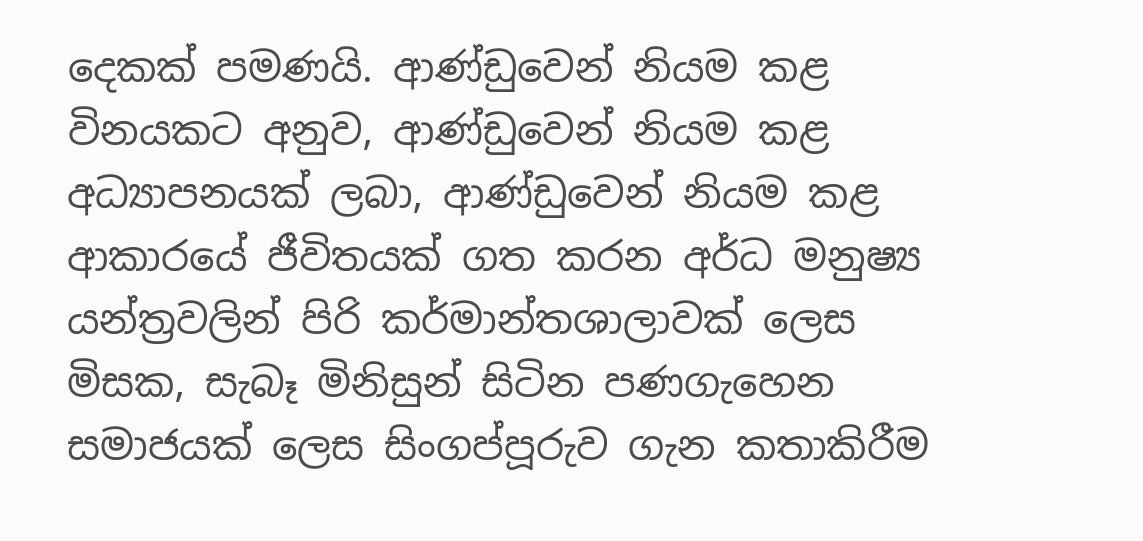දෙකක් පමණයි. ආණ්ඩුවෙන් නියම කළ විනයකට අනුව, ආණ්ඩුවෙන් නියම කළ අධ්‍යාපනයක් ලබා, ආණ්ඩුවෙන් නියම කළ ආකාරයේ ජීවිතයක් ගත කරන අර්ධ මනුෂ්‍ය යන්ත්‍රවලින් පිරි කර්මාන්තශාලාවක් ලෙස මිසක, සැබෑ මිනිසුන් සිටින පණගැහෙන සමාජයක් ලෙස සිංගප්පූරුව ගැන කතාකිරීම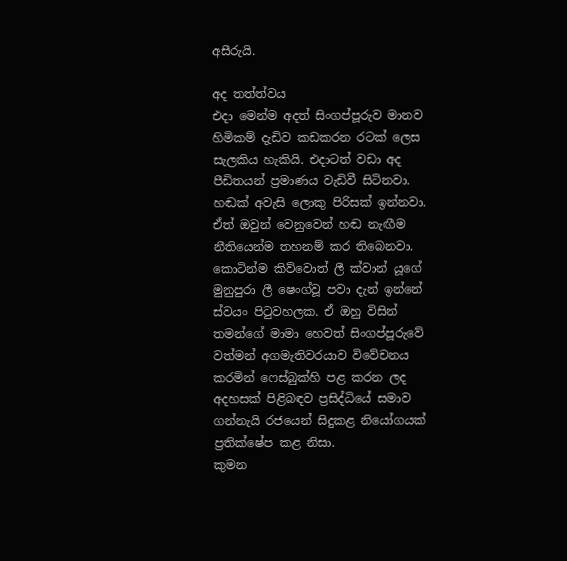අසීරුයි.

අද තත්ත්වය
එදා මෙන්ම අදත් සිංගප්පූරුව මානව හිමිකම් දැඩිව කඩකරන රටක් ලෙස සැලකිය හැකියි. එදාටත් වඩා අද පීඩිතයන් ප්‍රමාණය වැඩිවී සිටිනවා. හඬක් අවැසි ලොකු පිරිසක් ඉන්නවා. ඒත් ඔවුන් වෙනුවෙන් හඬ නැඟීම නීතියෙන්ම තහනම් කර තිබෙනවා.
කොටින්ම කිව්වොත් ලී ක්වාන් යූගේ මුනුපුරා ලී ෂෙංග්වූ පවා දැන් ඉන්නේ ස්වයං පිටුවහලක. ඒ ඔහු විසින් තමන්ගේ මාමා හෙවත් සිංගප්පූරුවේ වත්මන් අගමැතිවරයාව විවේචනය කරමින් ෆෙස්බුක්හි පළ කරන ලද අදහසක් පිළිබඳව ප්‍රසිද්ධියේ සමාව ගන්නැයි රජයෙන් සිදුකළ නියෝගයක් ප්‍රතික්ෂේප කළ නිසා.
කුමන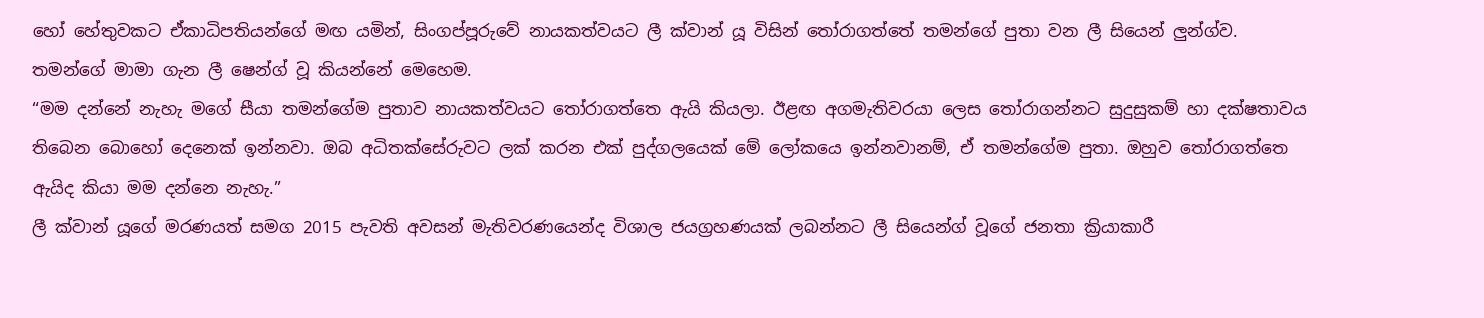හෝ හේතුවකට ඒකාධිපතියන්ගේ මඟ යමින්, සිංගප්පූරුවේ නායකත්වයට ලී ක්වාන් යූ විසින් තෝරාගත්තේ තමන්ගේ පුතා වන ලී සියෙන් ලු‍න්ග්ව. තමන්ගේ මාමා ගැන ලී ෂෙන්ග් වූ කියන්නේ මෙහෙම.
“මම දන්නේ නැහැ මගේ සීයා තමන්ගේම පුතාව නායකත්වයට තෝරාගත්තෙ ඇයි කියලා. ඊළඟ අගමැතිවරයා ලෙස තෝරාගන්නට සුදුසුකම් හා දක්ෂතාවය තිබෙන බොහෝ දෙනෙක් ඉන්නවා. ඔබ අධිතක්සේරුවට ලක් කරන එක් පුද්ගලයෙක් මේ ලෝකයෙ ඉන්නවානම්, ඒ තමන්ගේම පුතා. ඔහුව තෝරාගත්තෙ ඇයිද කියා මම දන්නෙ නැහැ.”
ලී ක්වාන් යූගේ මරණයත් සමග 2015 පැවති අවසන් මැතිවරණයෙන්ද විශාල ජයග්‍රහණයක් ලබන්නට ලී සියෙන්ග් වූගේ ජනතා ක්‍රියාකාරී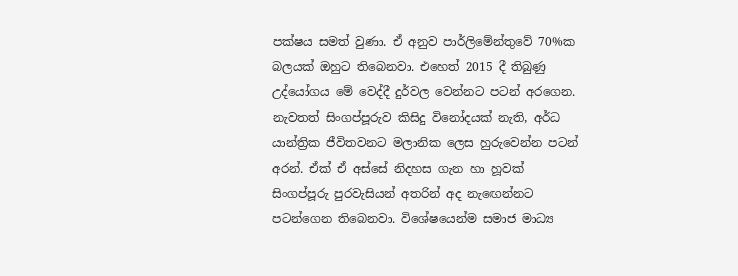පක්ෂය සමත් වුණා. ඒ අනුව පාර්ලිමේන්තුවේ 70%ක බලයක් ඔහුට තිබෙනවා. එහෙත් 2015 දී තිබුණු උද්යෝගය මේ වෙද්දී දුර්වල වෙන්නට පටන් අරගෙන. නැවතත් සිංගප්පූරුව කිසිදු විනෝදයක් නැති, අර්ධ යාන්ත්‍රික ජීවිතවනට මලානික ලෙස හුරුවෙන්න පටන් අරන්. ඒක් ඒ අස්සේ නිදහස ගැන හා හූවක් සිංගප්පූරු පුරවැසියන් අතරින් අද නැඟෙන්නට පටන්ගෙන තිබෙනවා. විශේෂයෙන්ම සමාජ මාධ්‍ය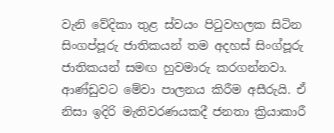වැනි වේදිකා තුළ ස්වයං පිටුවහලක සිටින සිංගප්පූරු ජාතිකයන් තම අදහස් සිංග්පූරු ජාතිකයන් සමඟ හුවමාරු කරගන්නවා. ආණ්ඩුවට මේවා පාලනය කිරීම අසීරුයි. ඒ නිසා ඉදිරි මැතිවරණයකදී ජනතා ක්‍රියාකාරී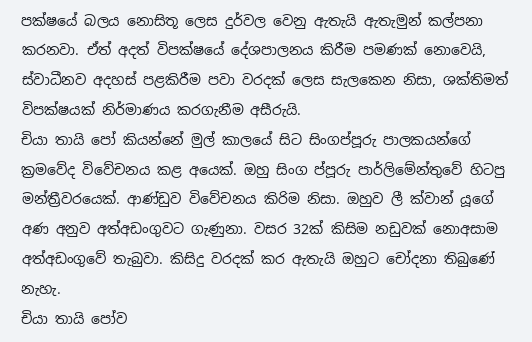පක්ෂයේ බලය නොසිතූ ලෙස දුර්වල වෙනු ඇතැයි ඇතැමුන් කල්පනා කරනවා. ඒත් අදත් විපක්ෂයේ දේශපාලනය කිරීම පමණක් නොවෙයි, ස්වාධීනව අදහස් පළකිරීම පවා වරදක් ලෙස සැලකෙන නිසා, ශක්තිමත් විපක්ෂයක් නිර්මාණය කරගැනීම අසීරුයි.
චියා තායි පෝ කියන්නේ මුල් කාලයේ සිට සිංගප්පූරු පාලකයන්ගේ ක්‍රමවේද විවේචනය කළ අයෙක්. ඔහු සිංග ප්පූරු පාර්ලිමේන්තුවේ හිටපු මන්ත්‍රීවරයෙක්. ආණ්ඩුව විවේචනය කිරිම නිසා. ඔහුව ලී ක්වාන් යූගේ අණ අනුව අත්අඩංගුවට ගැණුනා. වසර 32ක් කිසිම නඩුවක් නොඅසාම අත්අඩංගුවේ තැබුවා. කිසිදු වරදක් කර ඇතැයි ඔහුට චෝදනා තිබුණේ නැහැ.
චියා තායි පෝව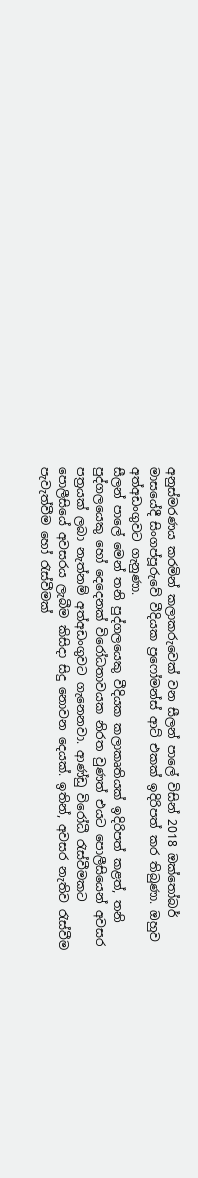අනුස්මරණය කරමින් කලාකරුවෙක් වන සීලන් පාලේ විසින් 2018 ඔක්තෝබර් මාසයේදී සිංගප්පූරුවේ වීදියක ප්‍රෆෝමන්ස් ආට් එකක් ඉදිරිපත් කර තිබුණා. ඔහුව අත්අඩංගුවට ගැනුණා.
සීලන් පාලේ මෙන් තනි පුද්ගලයෙකු වීදියක කලාකෘතියක් ඉදිරිපත් කළත්, තනි පුද්ගලයෙකු හෝ දෙදෙනක් විරෝධතාවයක නිරත වුණත් එයට පොලීසියෙන් අවසර පත්‍රයක් ලබා නැත්නම් අත්අඩංගුවට ගැනෙනවා. ආණ්ඩු විරෝධී රැස්වීමකට පොලීසියේ අවසරය ලැබීම කිසිදා සිදු නොවන දෙයක්. ඉතින්, අවසර නැතිව රැස්වීම පැවැත්වීම හෝ රැස්වීමක්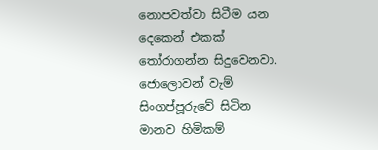නොපවත්වා සිටීම යන දෙකෙන් එකක් තෝරාගන්න සිදුවෙනවා.
ජොලොවන් වැම් සිංගප්පූරුවේ සිටින මානව හිමිකම්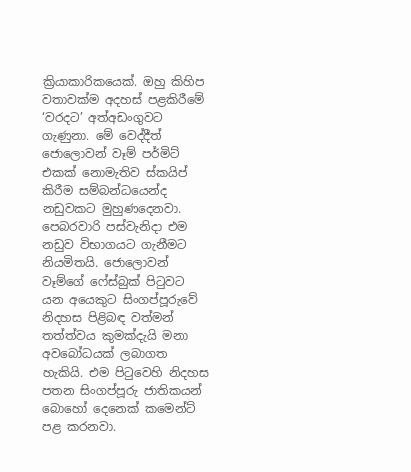ක්‍රියාකාරිකයෙක්. ඔහු කිහිප වතාවක්ම අදහස් පළකිරීමේ ‘වරදට’ අත්අඩංගුවට ගැණුනා. මේ වෙද්දීත් ජොලොවන් වෑම් පර්මිට් එකක් නොමැතිව ස්කයිප් කිරීම සම්බන්ධයෙන්ද නඩුවකට මුහුණදෙනවා. පෙබරවාරි පස්වැනිදා එම නඩුව විභාගයට ගැනීමට නියමිතයි. ජොලොවන් වෑම්ගේ ෆේස්බුක් පිටුවට යන අයෙකුට සිංගප්පූරුවේ නිදහස පිළිබඳ වත්මන් තත්ත්වය කුමක්දැයි මනා අවබෝධයක් ලබාගත හැකියි. එම පිටුවෙහි නිදහස පතන සිංගප්පූරු ජාතිකයන් බොහෝ දෙනෙක් කමෙන්ට් පළ කරනවා.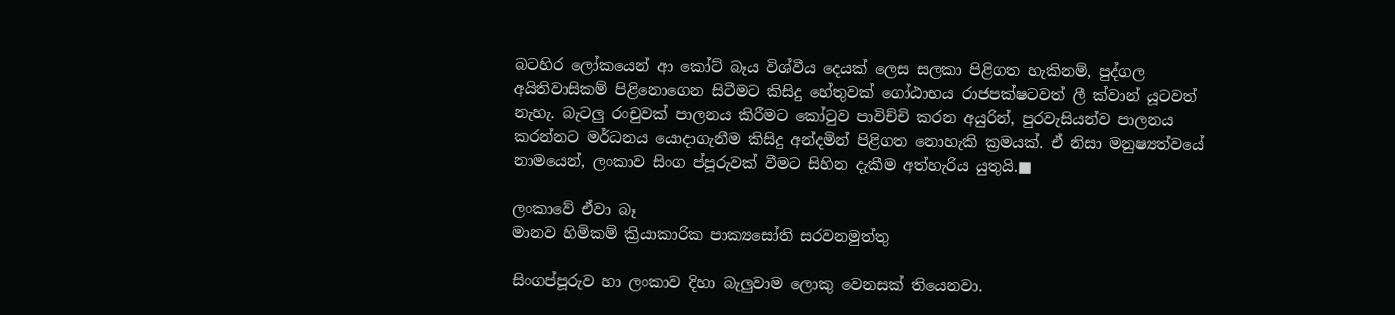බටහිර ලෝකයෙන් ආ කෝට් බෑය විශ්වීය දෙයක් ලෙස සලකා පිළිගත හැකිනම්, පුද්ගල අයිතිවාසිකම් පිළිනොගෙන සිටීමට කිසිදු හේතුවක් ගෝඨාභය රාජපක්ෂටවත් ලී ක්වාන් යූටවත් නැහැ. බැටලු‍ රංචුවක් පාලනය කිරීමට කෝටුව පාවිච්චි කරන අයුරින්, පුරවැසියන්ව පාලනය කරන්නට මර්ධනය යොදාගැනීම කිසිදු අන්දමින් පිළිගත නොහැකි ක්‍රමයක්. ඒ නිසා මනුෂ්‍යත්වයේ නාමයෙන්, ලංකාව සිංග ප්පූරුවක් වීමට සිහින දැකීම අත්හැරිය යුතුයි.■

ලංකාවේ ඒවා බෑ
මානව හිමිකම් ක්‍රියාකාරික පාක්‍යසෝති සරවනමුත්තු

සිංගප්පූරුව හා ලංකාව දිහා බැලු‍වාම ලොකු වෙනසක් තියෙනවා.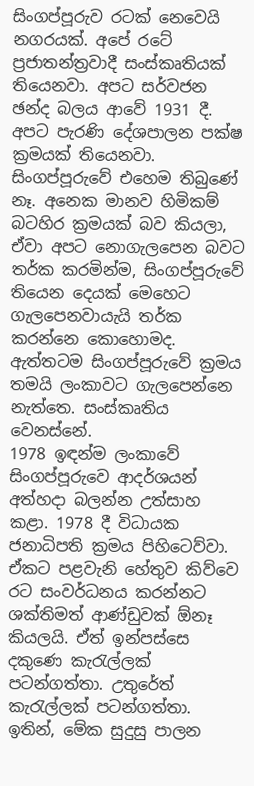සිංගප්පූරුව රටක් නෙවෙයි නගරයක්. අපේ රටේ ප්‍රජාතන්ත්‍රවාදී සංස්කෘතියක් තියෙනවා. අපට සර්වජන ඡන්ද බලය ආවේ 1931 දී. අපට පැරණි දේශපාලන පක්ෂ ක්‍රමයක් තියෙනවා. සිංගප්පූරුවේ එහෙම තිබුණේ නෑ. අනෙක මානව හිමිකම් බටහිර ක්‍රමයක් බව කියලා, ඒවා අපට නොගැලපෙන බවට තර්ක කරමින්ම, සිංගප්පූරුවේ තියෙන දෙයක් මෙහෙට ගැලපෙනවායැයි තර්ක කරන්නෙ කොහොමද. ඇත්තටම සිංගප්පූරුවේ ක්‍රමය තමයි ලංකාවට ගැලපෙන්නෙ නැත්තෙ. සංස්කෘතිය වෙනස්නේ.
1978 ඉඳන්ම ලංකාවේ සිංගප්පූරුවෙ ආදර්ශයන් අත්හදා බලන්න උත්සාහ කළා. 1978 දී විධායක ජනාධිපති ක්‍රමය පිහිටෙව්වා. ඒකට පළවැනි හේතුව කිව්වෙ රට සංවර්ධනය කරන්නට ශක්තිමත් ආණ්ඩුවක් ඕනෑ කියලයි. ඒත් ඉන්පස්සෙ දකුණෙ කැරැල්ලක් පටන්ගත්තා. උතුරේත් කැරැල්ලක් පටන්ගත්තා. ඉතින්, මේක සුදුසු පාලන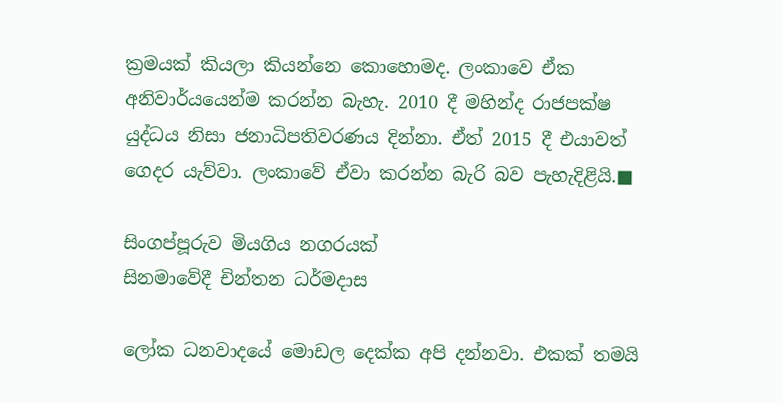ක්‍රමයක් කියලා කියන්නෙ කොහොමද. ලංකාවෙ ඒක අනිවාර්යයෙන්ම කරන්න බැහැ. 2010 දී මහින්ද රාජපක්ෂ යුද්ධය නිසා ජනාධිපතිවරණය දින්නා. ඒත් 2015 දී එයාවත් ගෙදර යැව්වා. ලංකාවේ ඒවා කරන්න බැරි බව පැහැදිළියි.■

සිංගප්පූරුව මියගිය නගරයක්
සිනමාවේදී චින්තන ධර්මදාස

ලෝක ධනවාදයේ මොඩල දෙක්ක අපි දන්නවා. එකක් තමයි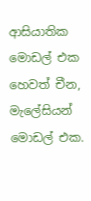ආසියාතික මොඩල් එක හෙවත් චීන, මැලේසියන් මොඩල් එක.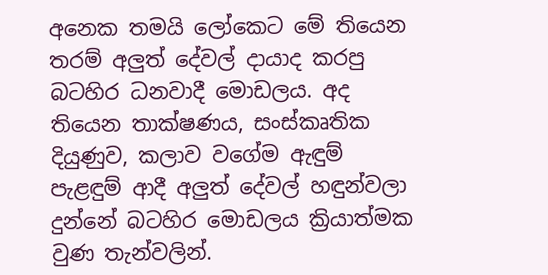අනෙක තමයි ලෝකෙට මේ තියෙන තරම් අලු‍ත් දේවල් දායාද කරපු බටහිර ධනවාදී මොඩලය. අද තියෙන තාක්ෂණය, සංස්කෘතික දියුණුව, කලාව වගේම ඇඳුම් පැළඳුම් ආදී අලු‍ත් දේවල් හඳුන්වලා දුන්නේ බටහිර මොඩලය ක්‍රියාත්මක වුණ තැන්වලින්.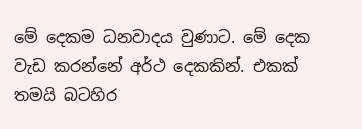මේ දෙකම ධනවාදය වුණාට. මේ දෙක වැඩ කරන්නේ අර්ථ දෙකකින්. එකක් තමයි බටහිර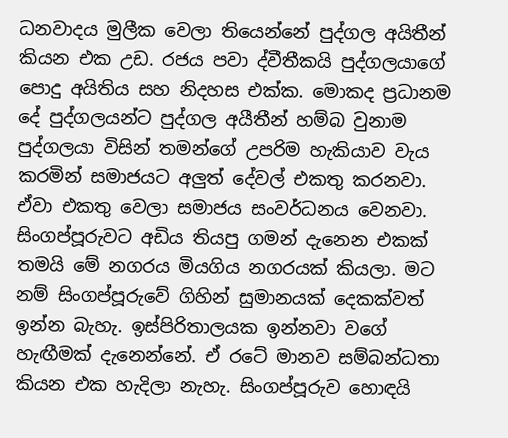ධනවාදය මුලීක වෙලා තියෙන්නේ පුද්ගල අයිතීන් කියන එක උඩ. රජය පවා ද්වීතීකයි පුද්ගලයාගේ පොදු අයිතිය සහ නිදහස එක්ක. මොකද ප්‍රධානම දේ පුද්ගලයන්ට පුද්ගල අයීතීන් හම්බ වුනාම පුද්ගලයා විසින් තමන්ගේ උපරිම හැකියාව වැය කරමින් සමාජයට අලු‍ත් දේවල් එකතු කරනවා. ඒවා එකතු වෙලා සමාජය සංවර්ධනය වෙනවා.
සිංගප්පූරුවට අඩිය තියපු ගමන් දැනෙන එකක් තමයි මේ නගරය මියගිය නගරයක් කියලා. මට නම් සිංගප්පූරුවේ ගිහින් සුමානයක් දෙකක්වත් ඉන්න බැහැ. ඉස්පිරිතාලයක ඉන්නවා වගේ හැඟීමක් දැනෙන්නේ. ඒ රටේ මානව සම්බන්ධතා කියන එක හැදිලා නැහැ. සිංගප්පූරුව හොඳයි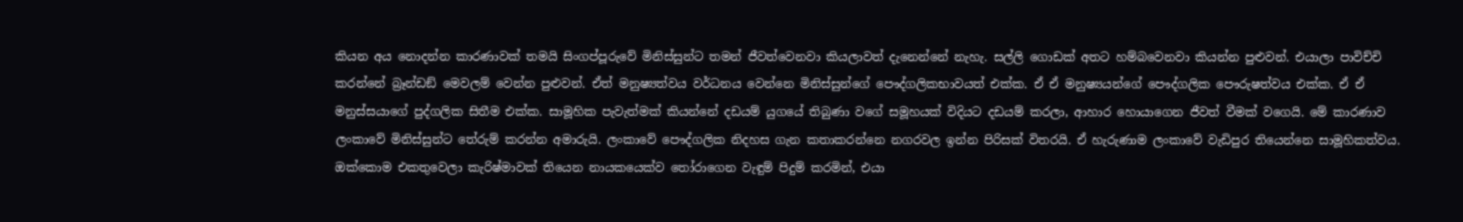කියන අය නොදන්න කාරණාවක් තමයි සිංගප්පූරුවේ මිනිස්සුන්ට තමන් ජීවත්වෙනවා කියලාවත් දැනෙන්නේ නැහැ. සල්ලි ගොඩක් අතට හම්බවෙනවා කියන්න පුළුවන්. එයාලා පාවිච්චි කරන්නේ බ්‍රෑන්ඩඞ් මෙවලම් වෙන්න පුළුවන්. ඒත් මනුෂ්‍යත්වය වර්ධනය වෙන්නෙ මිනිස්සුන්ගේ පෞද්ගලිකභාවයත් එක්ක. ඒ ඒ මනුෂ්‍යයන්ගේ පෞද්ගලික පෞරුෂත්වය එක්ක. ඒ ඒ මනුස්සයාගේ පුද්ගලික සිතීම එක්ක. සාමූහික පැවැත්මක් කියන්නේ දඩයම් යුගයේ තිබුණා වගේ සමූහයක් විදියට දඩයම් කරලා, ආහාර හොයාගෙන ජීවත් වීමක් වගෙයි. මේ කාරණාව ලංකාවේ මිනිස්සුන්ට තේරුම් කරන්න අමාරුයි. ලංකාවේ පෞද්ගලික නිදහස ගැන කතාකරන්නෙ නගරවල ඉන්න පිරිසක් විතරයි. ඒ හැරුණාම ලංකාවේ වැඩිපුර තියෙන්නෙ සාමූහිකත්වය. ඔක්කොම එකතුවෙලා කැරිෂ්මාවක් තියෙන නායකයෙක්ව තෝරාගෙන වැඳුම් පිදුම් කරමින්, එයා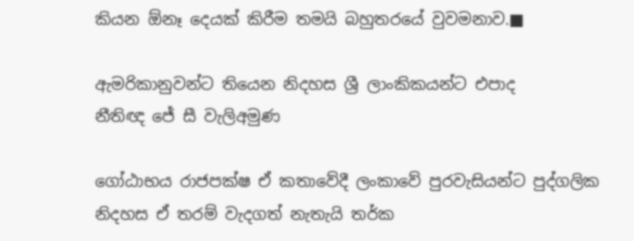කියන ඕනෑ දෙයක් කිරීම තමයි බහුතරයේ වුවමනාව.■

ඇමරිකානුවන්ට තියෙන නිදහස ශ්‍රී ලාංකිකයන්ට එපාද
නීතිඥ ජේ සී වැලිඅමුණ

ගෝඨාභය රාජපක්ෂ ඒ කතාවේදී ලංකාවේ පුරවැසියන්ට පුද්ගලික නිදහස ඒ තරම් වැදගත් නැතැයි තර්ක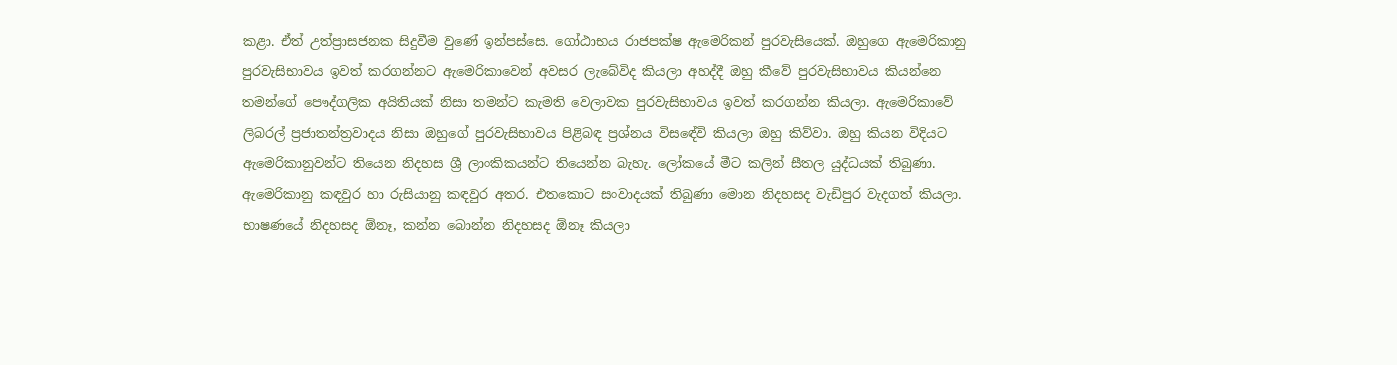කළා. ඒත් උත්ප්‍රාසජනක සිදුවීම වුණේ ඉන්පස්සෙ. ගෝඨාභය රාජපක්ෂ ඇමෙරිකන් පුරවැසියෙක්. ඔහුගෙ ඇමෙරිකානු පුරවැසිභාවය ඉවත් කරගන්නට ඇමෙරිකාවෙන් අවසර ලැබේවිද කියලා අහද්දී ඔහු කීවේ පුරවැසිභාවය කියන්නෙ තමන්ගේ පෞද්ගලික අයිතියක් නිසා තමන්ට කැමති වෙලාවක පුරවැසිභාවය ඉවත් කරගන්න කියලා. ඇමෙරිකාවේ ලිබරල් ප්‍රජාතන්ත්‍රවාදය නිසා ඔහුගේ පුරවැසිභාවය පිළිබඳ ප්‍රශ්නය විසඳේවි කියලා ඔහු කිව්වා. ඔහු කියන විදියට ඇමෙරිකානුවන්ට තියෙන නිදහස ශ්‍රී ලාංකිකයන්ට තියෙන්න බැහැ. ලෝකයේ මීට කලින් සීතල යුද්ධයක් තිබුණා. ඇමෙරිකානු කඳවුර හා රුසියානු කඳවුර අතර. එතකොට සංවාදයක් තිබුණා මොන නිදහසද වැඩිපුර වැදගත් කියලා. භාෂණයේ නිදහසද ඕනෑ, කන්න බොන්න නිදහසද ඕනෑ කියලා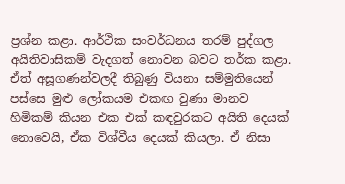ප්‍රශ්න කළා. ආර්ථික සංවර්ධනය තරම් පුද්ගල අයිතිවාසිකම් වැදගත් නොවන බවට තර්ක කළා. ඒත් අසූගණන්වලදී තිබුණු වියනා සම්මුතියෙන් පස්සෙ මුළු ලෝකයම එකඟ වුණා මානව හිමිකම් කියන එක එක් කඳවුරකට අයිති දෙයක් නොවෙයි, ඒක විශ්වීය දෙයක් කියලා. ඒ නිසා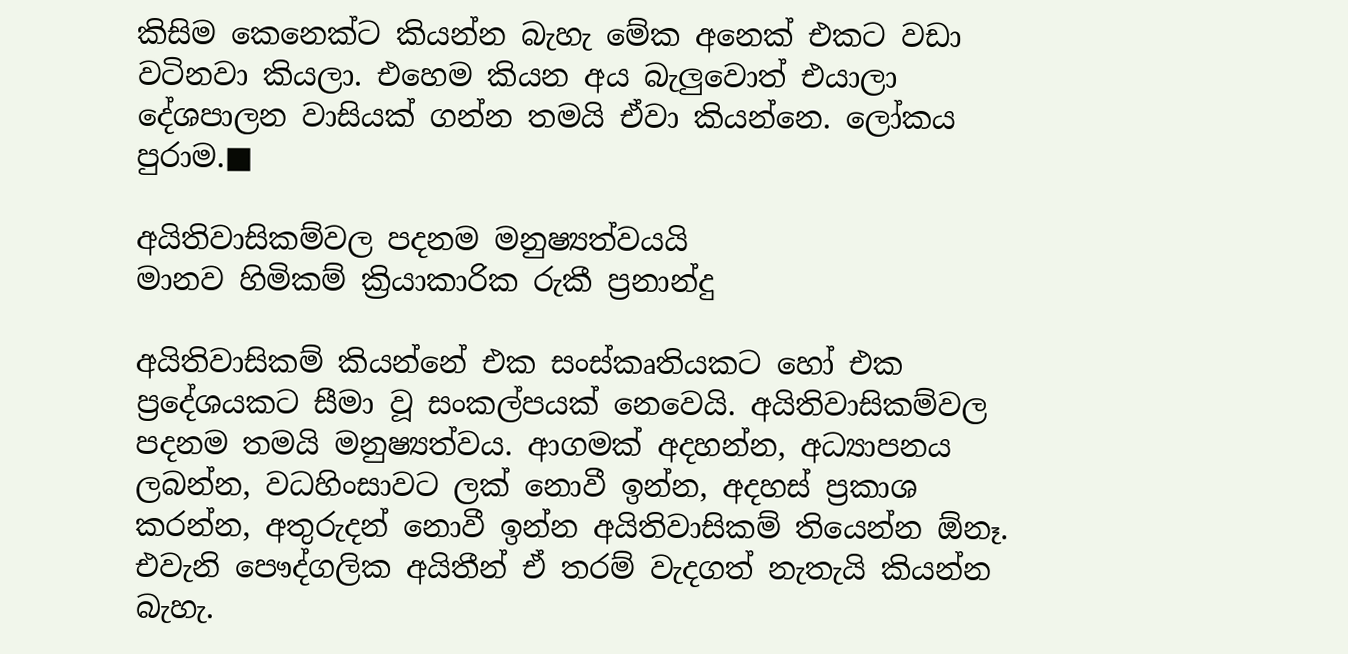කිසිම කෙනෙක්ට කියන්න බැහැ මේක අනෙක් එකට වඩා වටිනවා කියලා. එහෙම කියන අය බැලු‍වොත් එයාලා දේශපාලන වාසියක් ගන්න තමයි ඒවා කියන්නෙ. ලෝකය පුරාම.■

අයිතිවාසිකම්වල පදනම මනුෂ්‍යත්වයයි
මානව හිමිකම් ක්‍රියාකාරික රුකී ප්‍රනාන්දු

අයිතිවාසිකම් කියන්නේ එක සංස්කෘතියකට හෝ එක ප්‍රදේශයකට සීමා වූ සංකල්පයක් නෙවෙයි. අයිතිවාසිකම්වල පදනම තමයි මනුෂ්‍යත්වය. ආගමක් අදහන්න, අධ්‍යාපනය ලබන්න, වධහිංසාවට ලක් නොවී ඉන්න, අදහස් ප්‍රකාශ කරන්න, අතුරුදන් නොවී ඉන්න අයිතිවාසිකම් තියෙන්න ඕනෑ. එවැනි පෞද්ගලික අයිතීන් ඒ තරම් වැදගත් නැතැයි කියන්න බැහැ.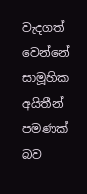වැදගත් වෙන්නේ සාමූහික අයිතීන් පමණක් බව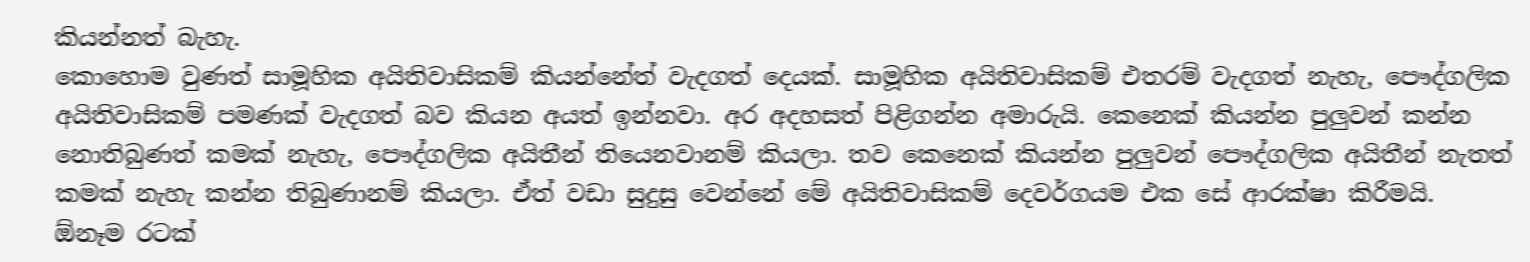කියන්නත් බැහැ.
කොහොම වුණත් සාමූහික අයිතිවාසිකම් කියන්නේත් වැදගත් දෙයක්. සාමූහික අයිතිවාසිකම් එතරම් වැදගත් නැහැ, පෞද්ගලික අයිතිවාසිකම් පමණක් වැදගත් බව කියන අයත් ඉන්නවා. අර අදහසත් පිළිගන්න අමාරුයි. කෙනෙක් කියන්න පුලු‍වන් කන්න නොතිබුණත් කමක් නැහැ, පෞද්ගලික අයිතීන් තියෙනවානම් කියලා. තව කෙනෙක් කියන්න පුලු‍වන් පෞද්ගලික අයිතීන් නැතත් කමක් නැහැ කන්න තිබුණානම් කියලා. ඒත් වඩා සුදුසු වෙන්නේ මේ අයිතිවාසිකම් දෙවර්ගයම එක සේ ආරක්ෂා කිරීමයි.
ඕනෑම රටක්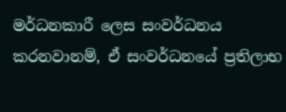මර්ධනකාරී ලෙස සංවර්ධනය කරනවානම්, ඒ සංවර්ධනයේ ප්‍රතිලාභ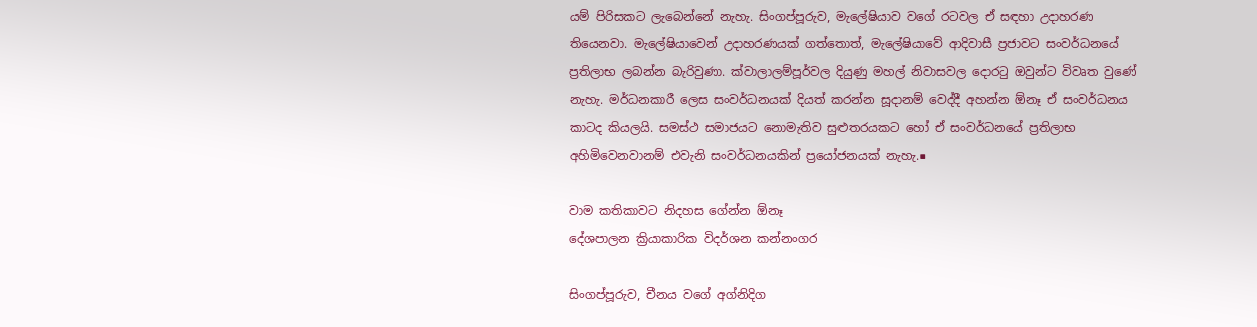යම් පිරිසකට ලැබෙන්නේ නැහැ. සිංගප්පූරුව, මැලේෂියාව වගේ රටවල ඒ සඳහා උදාහරණ තියෙනවා. මැලේෂියාවෙන් උදාහරණයක් ගත්තොත්, මැලේෂියාවේ ආදිවාසී ප්‍රජාවට සංවර්ධනයේ ප්‍රතිලාභ ලබන්න බැරිවුණා. ක්වාලාලම්පූර්වල දියුණු මහල් නිවාසවල දොරටු ඔවුන්ට විවෘත වුණේ නැහැ. මර්ධනකාරී ලෙස සංවර්ධනයක් දියත් කරන්න සූදානම් වෙද්දී අහන්න ඕනෑ ඒ සංවර්ධනය කාටද කියලයි. සමස්ථ සමාජයට නොමැතිව සුළුතරයකට හෝ ඒ සංවර්ධනයේ ප්‍රතිලාභ අහිමිවෙනවානම් එවැනි සංවර්ධනයකින් ප්‍රයෝජනයක් නැහැ.■

වාම කතිකාවට නිදහස ගේන්න ඕනෑ
දේශපාලන ක්‍රියාකාරික විදර්ශන කන්නංගර

සිංගප්පූරුව, චීනය වගේ අග්නිදිග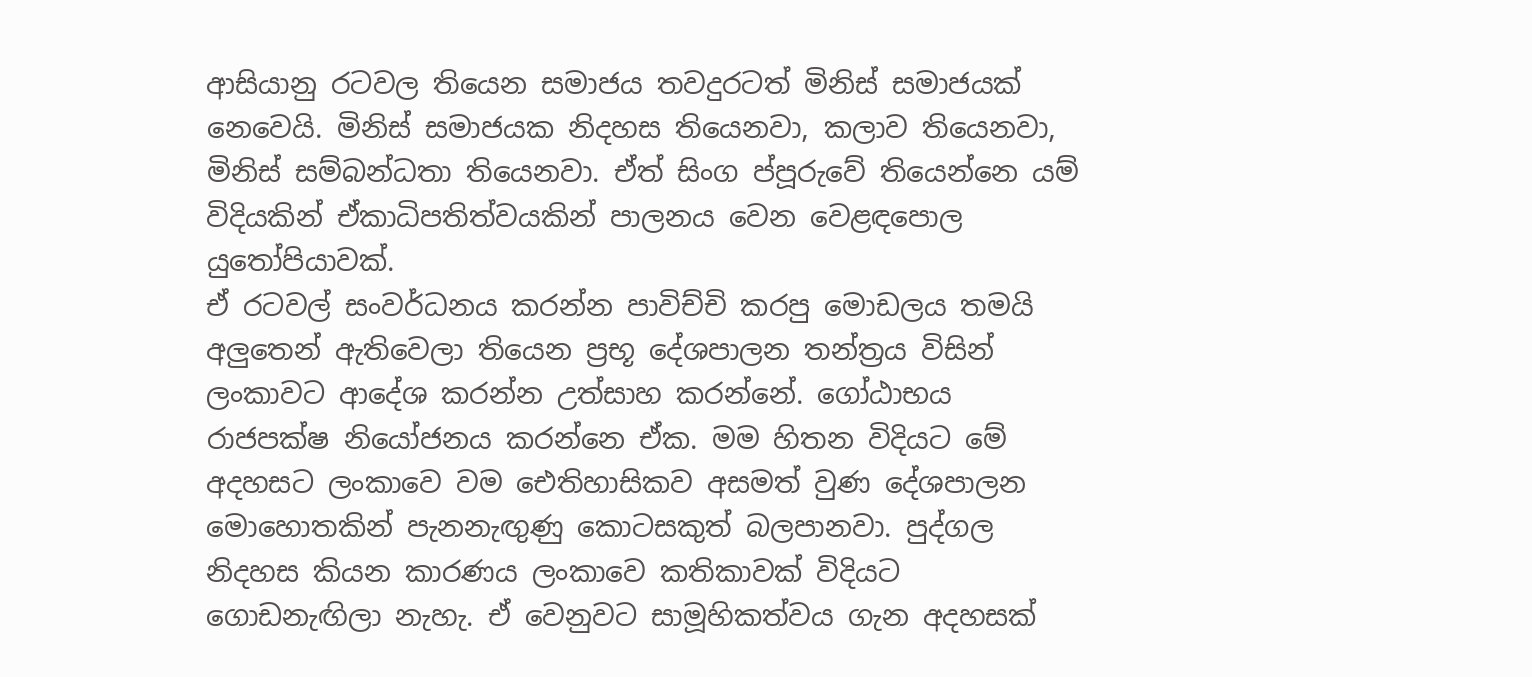ආසියානු රටවල තියෙන සමාජය තවදුරටත් මිනිස් සමාජයක් නෙවෙයි. මිනිස් සමාජයක නිදහස තියෙනවා, කලාව තියෙනවා, මිනිස් සම්බන්ධතා තියෙනවා. ඒත් සිංග ප්පූරුවේ තියෙන්නෙ යම් විදියකින් ඒකාධිපතිත්වයකින් පාලනය වෙන වෙළඳපොල යුතෝපියාවක්.
ඒ රටවල් සංවර්ධනය කරන්න පාවිච්චි කරපු මොඩලය තමයි අලු‍තෙන් ඇතිවෙලා තියෙන ප්‍රභූ දේශපාලන තන්ත්‍රය විසින් ලංකාවට ආදේශ කරන්න උත්සාහ කරන්නේ. ගෝඨාභය රාජපක්ෂ නියෝජනය කරන්නෙ ඒක. මම හිතන විදියට මේ අදහසට ලංකාවෙ වම ඓතිහාසිකව අසමත් වුණ දේශපාලන මොහොතකින් පැනනැඟු‍ණු කොටසකුත් බලපානවා. පුද්ගල නිදහස කියන කාරණය ලංකාවෙ කතිකාවක් විදියට ගොඩනැඟිලා නැහැ. ඒ වෙනුවට සාමූහිකත්වය ගැන අදහසක්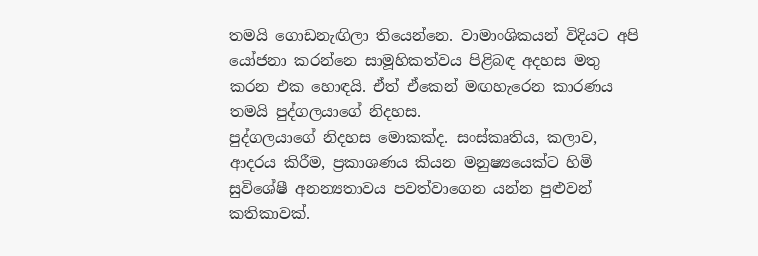තමයි ගොඩනැඟිලා තියෙන්නෙ. වාමාංශිකයන් විදියට අපි යෝජනා කරන්නෙ සාමූහිකත්වය පිළිබඳ අදහස මතු කරන එක හොඳයි. ඒත් ඒකෙන් මඟහැරෙන කාරණය තමයි පුද්ගලයාගේ නිදහස.
පුද්ගලයාගේ නිදහස මොකක්ද. සංස්කෘතිය, කලාව, ආදරය කිරීම, ප්‍රකාශණය කියන මනුෂ්‍යයෙක්ට හිමි සුවිශේෂී අනන්‍යතාවය පවත්වාගෙන යන්න පුළුවන් කතිකාවක්.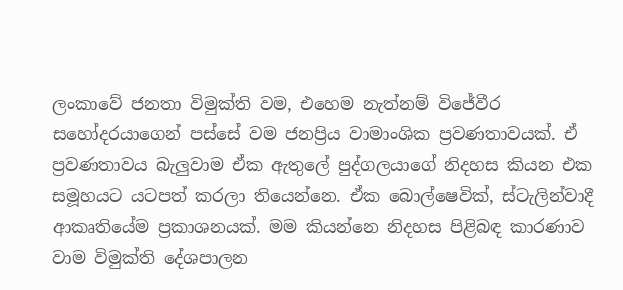ලංකාවේ ජනතා විමුක්ති වම, එහෙම නැත්නම් විජේවීර සහෝදරයාගෙන් පස්සේ වම ජනප්‍රිය වාමාංශික ප්‍රවණතාවයක්. ඒ ප්‍රවණතාවය බැලු‍වාම ඒක ඇතුලේ පුද්ගලයාගේ නිදහස කියන එක සමූහයට යටපත් කරලා තියෙන්නෙ. ඒක බොල්ෂෙවික්, ස්ටැලින්වාදී ආකෘතියේම ප්‍රකාශනයක්. මම කියන්නෙ නිදහස පිළිබඳ කාරණාව වාම විමුක්ති දේශපාලන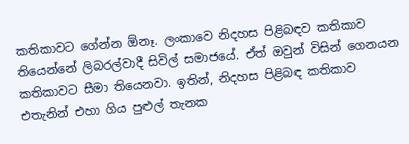කතිකාවට ගේන්න ඕනෑ. ලංකාවෙ නිදහස පිළිබඳව කතිකාව තියෙන්නේ ලිබරල්වාදී සිවිල් සමාජයේ. ඒත් ඔවුන් විසින් ගෙනයන කතිකාවට සීමා තියෙනවා. ඉතින්, නිදහස පිළිබඳ කතිකාව එතැනින් එහා ගිය පුළුල් තැනක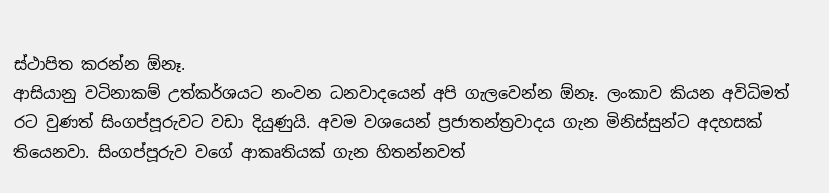ස්ථාපිත කරන්න ඕනෑ.
ආසියානු වටිනාකම් උත්කර්ශයට නංවන ධනවාදයෙන් අපි ගැලවෙන්න ඕනෑ. ලංකාව කියන අවිධිමත් රට වුණත් සිංගප්පූරුවට වඩා දියුණුයි. අවම වශයෙන් ප්‍රජාතන්ත්‍රවාදය ගැන මිනිස්සුන්ට අදහසක් තියෙනවා. සිංගප්පූරුව ව‍ගේ ආකෘතියක් ගැන හිතන්නවත්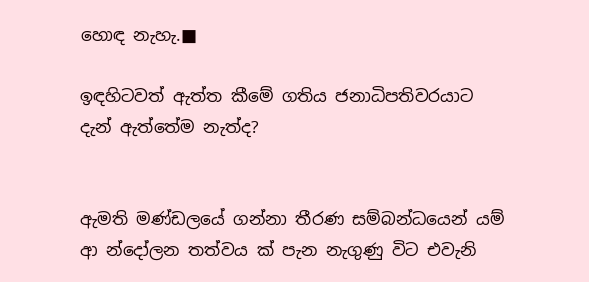හොඳ නැහැ.■

ඉඳහිටවත් ඇත්ත කීමේ ගතිය ජනාධිපතිවරයාට දැන් ඇත්තේම නැත්ද?


ඇමති මණ්ඩලයේ ගන්නා තීරණ සම්බන්ධ‍ය‍ෙන් යම් ආ න්දෝලන තත්වය ක් පැන නැගුණු විට එවැනි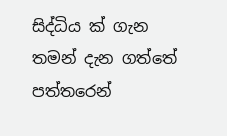සිද්ධිය ක් ගැන තමන් දැන ගත්තේ පත්තරෙන්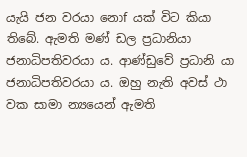යැයි ජන වරයා නොf යක් විට කියා තිබේ. ඇමති මණ් ඩල ප්‍රධානියා ජනාධිපතිවරයා ය. ආණ්ඩුවේ ප්‍රධානි යා ජනාධිපතිවරයා ය. ඔහු නැති අවස් ථා වක සාමා න්‍යයෙන් ඇමති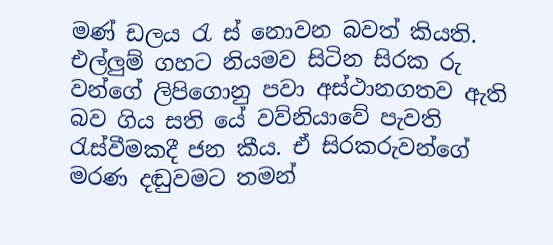මණ් ඩලය රැ ස් නොවන බවත් කියති.
එල්ලුම් ගහට නියමව සිටින සිරක රු වන්ගේ ලිපිගොනු පවා අස්ථානගතව ඇති බව ගිය සති යේ වව්නියාවේ පැවති රැස්වීමකදී ජන කීය. ඒ සිරකරුවන්ගේ මරණ දඬුවමට තමන්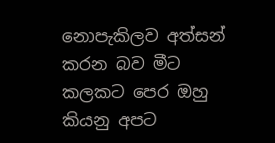නොපැකිලව අත්සන් කරන බව මීට කලකට පෙර ඔහු කියනු අපට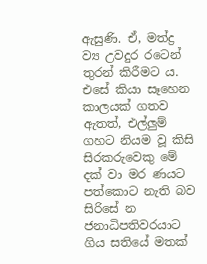ඇසුණි. ඒ, මත්ද්‍ර ව්‍ය උවදුර රටෙන් තුරන් කිරීමට ය. එසේ කියා සෑහෙන කාලයක් ගතව ඇතත්, එල්ලුම් ගහට නියම වූ කිසි සිරකරුවෙකු මේ දක් වා මර ණයට පත්කොට නැති බව සිරිසේ න ජනාධිපතිවරයාට ගිය සතියේ මතක්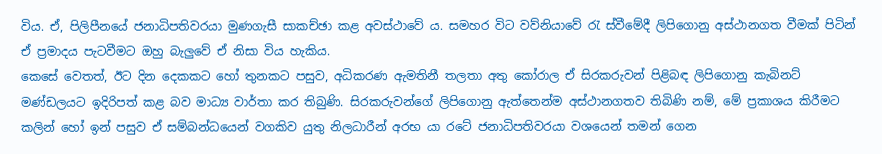විය. ඒ, පිලිපීනයේ ජනාධිපතිවරයා මුණගැසී සාකච්ඡා කළ අවස්ථාවේ ය. සමහර විට වව්නියාවේ රැ ස්වීමේදී ලිපිගොනු අස්ථානගත වීමක් පිටින් ඒ ප්‍රමාදය පැටවීමට ඔහු බැලුවේ ඒ නිසා විය හැකිය.
කෙසේ වෙතත්, ඊට දින දෙකකට හෝ තුනකට පසුව, අධිකරණ ඇමතිනී තලතා අතු කෝරාල ඒ සිරකරුවන් පිළිබඳ ලිපිගොනු කැබිනට් මණ්ඩලයට ඉදිරිපත් කළ බව මාධ්‍ය වාර්තා කර තිබුණි. සිරකරුවන්ගේ ලිපිගොනු ඇත්තෙන්ම අස්ථානගතව තිබිණි නම්, මේ ප්‍රකාශය කිරීමට කලින් හෝ ඉන් පසුව ඒ සම්බන්ධයෙන් වගකිව යුතු නිලධාරීන් අරභ යා රටේ ජනාධිපතිවරයා වශයෙන් තමන් ගෙන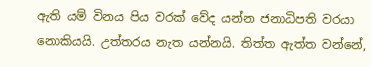ඇති යම් විනය පිය වරක් වේද යන්න ජනාධිපති වරයා නොකියයි. උත්තරය නැත යන්නයි. තිත්ත ඇත්ත වන්නේ,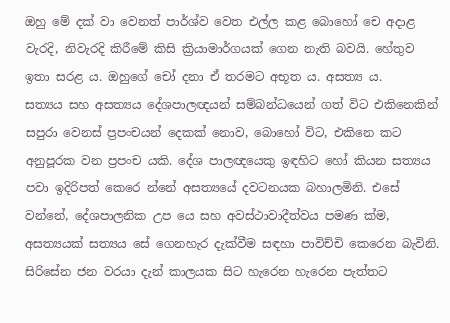ඔහු මේ දක් වා වෙනත් පාර්ශ්ව වෙත එල්ල කළ බොහෝ චෙ අදාළ වැරදි, නිවැරදි කිරීමේ කිසි ක්‍රියාමාර්ගයක් ගෙන නැති බවයි. හේතුව ඉතා සරළ ය. ඔහුගේ චෝ දනා ඒ තරමට අභූත ය. අසත්‍ය ය.
සත්‍යය සහ අසත්‍යය දේශපාලඥයන් සම්බන්ධයෙන් ගත් විට එකිනෙකින් සපුරා වෙනස් ප්‍රපංචයන් දෙකක් නොව, බොහෝ විට, එකිනෙ කට අනුපූරක වන ප්‍රපංච යකි. දේශ පාලඥය‍ෙකු ඉඳහිට හෝ කියන සත්‍යය පවා ඉදිරිපත් කෙරෙ න්නේ අසත්‍යයේ දවටනයක බහාලමිනි. එසේ වන්නේ, දේශපාලනික උප යෙ සහ අවස්ථාවාදීත්වය පමණ ක්ම, අසත්‍යයක් සත්‍යය සේ ගෙනහැර දැක්වීම සඳහා පාවිච්චි කෙරෙන බැවිනි. සිරිසේන ජන වරයා දැන් කාලයක සිට හැරෙන හැරෙන පැත්තට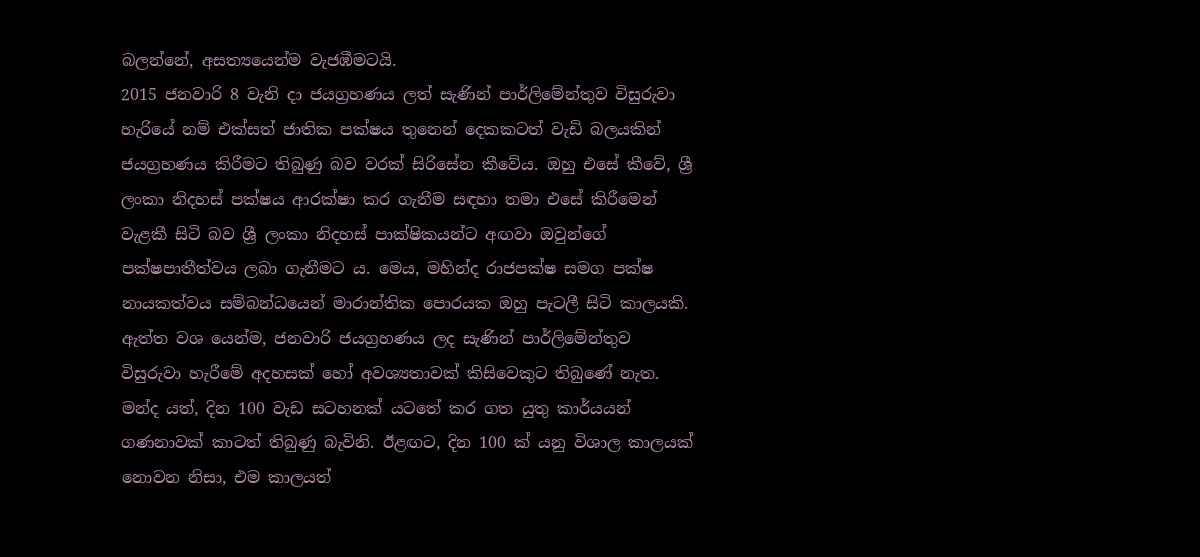බලන්නේ, අසත්‍යයෙන්ම වැජඹීමටයි.
2015 ජනවාරි 8 වැනි දා ජයග්‍රහණය ලත් සැණින් පාර්ලිමේන්තුව විසුරුවා හැරියේ නම් එක්සත් ජාතික පක්ෂය තුනෙන් දෙකකටත් වැඩි බලයකින් ජයග්‍රහණය කිරීමට තිබුණු බව වරක් සිරිසේන කීවේය. ඔහු එසේ කීවේ, ශ්‍රී ලංකා නිදහස් පක්ෂය ආරක්ෂා කර ගැනීම සඳහා තමා එසේ කිරීමෙන් වැළකී සිටි බව ශ්‍රී ලංකා නිදහස් පාක්ෂිකයන්ට අඟවා ඔවුන්ගේ පක්ෂපාතීත්වය ලබා ගැනීමට ය. මෙය, මහින්ද රාජපක්ෂ සමග පක්ෂ නායකත්වය සම්බන්ධයෙන් මාරාන්තික පොරයක ඔහු පැටලී සිටි කාලයකි. ඇත්ත වශ යෙන්ම, ජනවාරි ජයග්‍රහණය ලද සැණින් පාර්ලිමේන්තුව විසුරුවා හැරීමේ අදහසක් හෝ අවශ්‍යතාවක් කිසිවෙකුට තිබුණේ නැත. මන්ද යත්, දින 100 වැඩ සටහනක් යටතේ කර ගත යුතු කාර්යයන් ගණනාවක් කාටත් තිබුණු බැවිනි. ඊළඟට, දින 100 ක් යනු විශාල කාලයක් නොවන නිසා, එම කාලයත්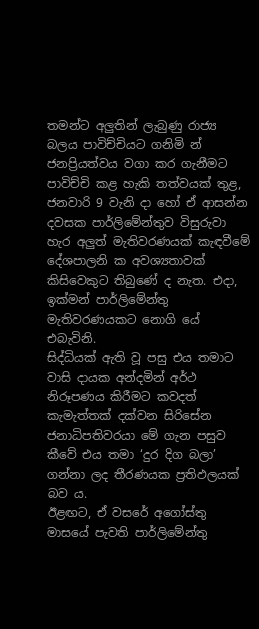තමන්ට අලුතින් ලැබුණු රාජ්‍ය බලය පාවිච්චියට ගනිමි න් ජනප්‍රියත්වය වගා කර ගැනීමට පාවිච්චි කළ හැකි තත්වයක් තුළ, ජනවාරි 9 වැනි දා හෝ ඒ ආසන්න දවසක පාර්ලිමේන්තුව විසුරුවා හැර අලුත් මැතිවරණයක් කැඳවීමේ දේශපාලනි ක අවශ්‍යතාවක් කිසිවෙකුට තිබුණේ ද නැත. එදා, ඉක්මන් පාර්ලිමේන්තු මැතිවරණයකට නොගි යේ එබැවිනි.
සිද්ධියක් ඇති වූ පසු එය තමාට වාසි දායක අන්දමින් අර්ථ නිරූපණය කිරීමට කවදත් කැමැත්තක් දක්වන සිරිසේන ජනාධිපතිවරයා මේ ගැන පසුව කීවේ එය තමා ‘දුර දිග බලා’ ගන්නා ලද තීරණයක ප්‍රතිඵලයක් බව ය.
ඊළඟට, ඒ වසරේ අගෝස්තු මාසයේ පැවති පාර්ලිමේන්තු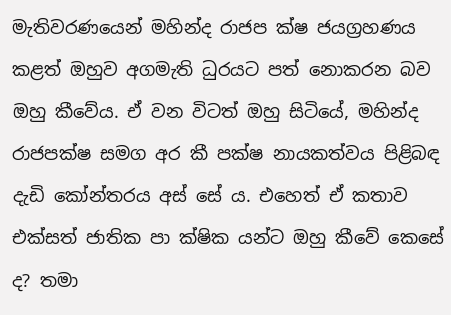මැතිවරණයෙන් මහින්ද රාජප ක්ෂ ජයග්‍රහණය කළත් ඔහුව අගමැති ධුරයට පත් නොකරන බව ඔහු කීවේය. ඒ වන විටත් ඔහු සිටියේ, මහින්ද රාජපක්ෂ සමග අර කී පක්ෂ නායකත්වය පිළිබඳ දැඩි කෝන්තරය අස් සේ ය. එහෙත් ඒ කතාව එක්සත් ජාතික පා ක්ෂික යන්ට ඔහු කීවේ කෙසේ ද? තමා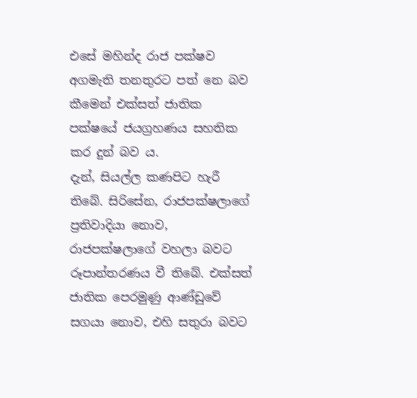එසේ මහින්ද රාජ පක්ෂව අගමැති තනතුරට පත් නෙ බව කීමෙන් එක්සත් ජාතික පක්ෂයේ ජයග්‍රහණය සහතික කර දුන් බව ය.
දැන්, සියල්ල කණපිට හැරී තිබේ. සිරිසේන, රාජපක්ෂලාගේ ප්‍රතිවාදියා නොව, රාජපක්ෂලාගේ වහලා බවට රූපාන්තරණය වී තිබේ. එක්සත් ජාතික පෙරමුණු ආණ්ඩුවේ සගයා නොව, එහි සතුරා බවට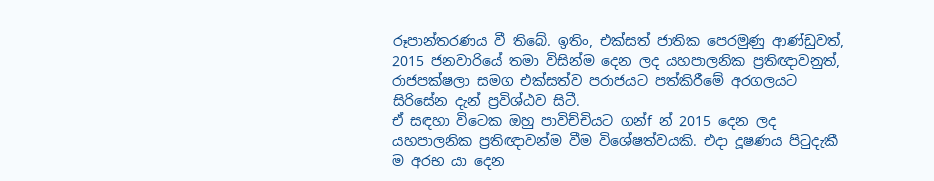රූපාන්තරණය වී තිබේ. ඉතිං, එක්සත් ජාතික පෙරමුණු ආණ්ඩුවත්, 2015 ජනවාරියේ තමා විසින්ම දෙන ලද යහපාලනික ප්‍රතිඥාවනුත්, රාජපක්ෂලා සමග එක්සත්ව පරාජයට පත්කිරීමේ අරගලයට සිරිසේන දැන් ප්‍රවිශ්ඨව සිටී.
ඒ සඳහා විටෙක ඔහු පාවිච්චියට ගන්f න් 2015 දෙන ලද යහපාලනික ප්‍රතිඥාවන්ම වීම විශේෂත්වයකි. එදා දූෂණය පිටුදැකී ම අරභ යා දෙන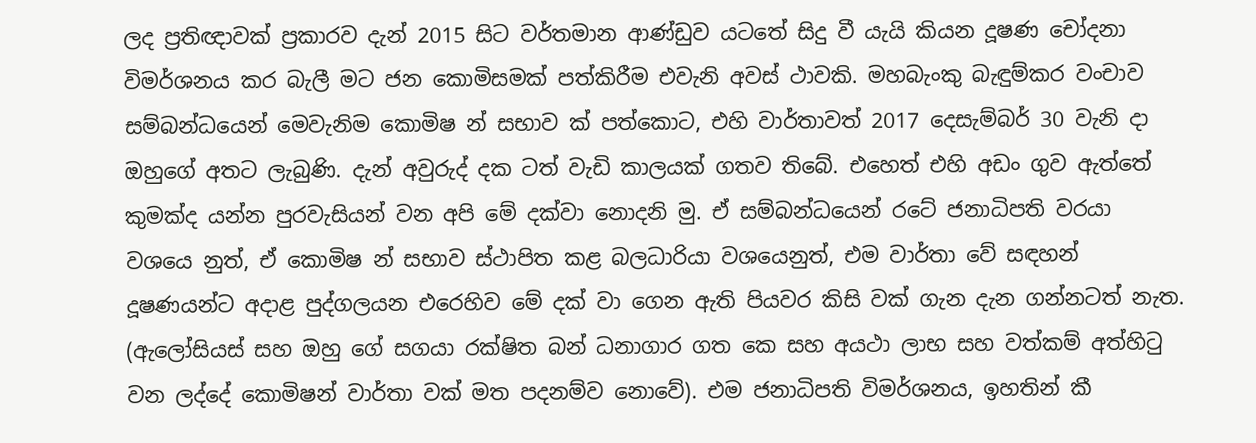ලද ප්‍රතිඥාවක් ප්‍රකාරව දැන් 2015 සිට වර්තමාන ආණ්ඩුව යටතේ සිදු වී යැයි කියන දූෂණ චෝදනා විමර්ශනය කර බැලී මට ජන කොමිසමක් පත්කිරීම එවැනි අවස් ථාවකි. මහබැංකු බැඳුම්කර වංචාව සම්බන්ධයෙන් මෙවැනිම කොමිෂ න් සභාව ක් පත්කොට, එහි වාර්තාවත් 2017 දෙසැම්බර් 30 වැනි දා ඔහුගේ අතට ලැබුණි. දැන් අවුරුද් දක ටත් වැඩි කාලයක් ගතව තිබේ. එහෙත් එහි අඩං ගුව ඇත්තේ කුමක්ද යන්න පුරවැසියන් වන අපි මේ දක්වා නොදනි මු. ඒ සම්බන්ධයෙන් රටේ ජනාධිපති වරයා වශයෙ නුත්, ඒ කොමිෂ න් සභාව ස්ථාපිත කළ බලධාරියා වශයෙනුත්, එම වාර්තා වේ සඳහන් දූෂණයන්ට අදාළ පුද්ගලයන එරෙහිව මේ දක් වා ගෙන ඇති පියවර කිසි වක් ගැන දැන ගන්නටත් නැත. (ඇලෝසියස් සහ ඔහු ගේ සගයා රක්ෂිත බන් ධනාගාර ගත කෙ සහ අයථා ලාභ සහ වත්කම් අත්හිටු වන ලද්දේ කොමිෂන් වාර්තා වක් මත පදනම්ව නොවේ). එම ජනාධිපති විමර්ශනය, ඉහතින් කී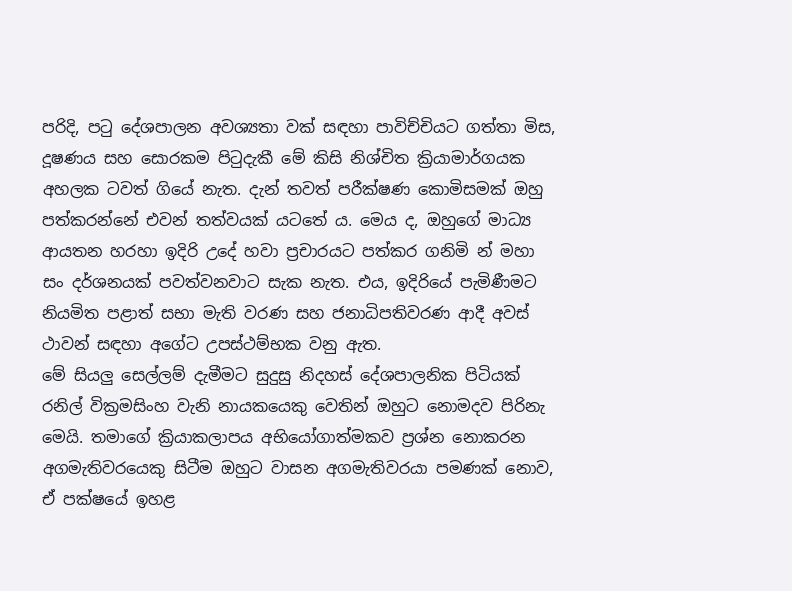පරිදි, පටු දේශපාලන අවශ්‍යතා වක් සඳහා පාවිච්චියට ගත්තා මිස, දූෂණය සහ සොරකම පිටුදැකී මේ කිසි නිශ්චිත ක්‍රියාමාර්ගයක අහලක ටවත් ගියේ නැත. දැන් තවත් පරීක්ෂණ කොමිසමක් ඔහු පත්කරන්නේ එවන් තත්වයක් යටතේ ය. මෙය ද, ඔහුගේ මාධ්‍ය ආයතන හරහා ඉදිරි උදේ හවා ප්‍රචාරයට පත්කර ගනිමි න් මහා සං දර්ශනයක් පවත්වනවාට සැක නැත. එය, ඉදිරියේ පැමිණීමට නියමිත පළාත් සභා මැති වරණ සහ ජනාධිපතිවරණ ආදී අවස් ථාවන් සඳහා අගේට උපස්ථම්භක වනු ඇත.
මේ සියලු සෙල්ලම් දැමීමට සුදුසු නිදහස් දේශපාලනික පිටියක් රනිල් වික්‍රමසිංහ වැනි නායකයෙකු වෙතින් ඔහුට නොමදව පිරිනැ මෙයි. තමාගේ ක්‍රියාකලාපය අභියෝගාත්මකව ප්‍රශ්න නොකරන අගමැතිවරයෙකු සිටීම ඔහුට වාසන අගමැතිවරයා පමණක් නොව, ඒ පක්ෂයේ ඉහළ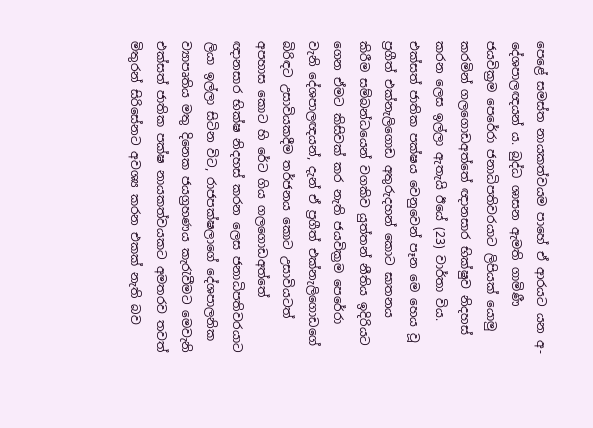පෙළේ සමස්ත නායකත්වයම පාහේ ඒ ආරයට යන අ-දේශපාලඥයන් ය. බුද්ධ ශාසන ඇමති ගාමිණී ජයවික්‍රම පෙරේරා ජනාධිපතිවරයාට ලිපියක් යොමු කරමින් ගලගොඩඅත්තේ ඥානසාර භික්ෂුව නිදහස් කරන ලෙස ඉල්ලා ඇතැයි ඊයේ (23) වාර්තා විය. එක්සත් ජාතික පක්ෂය වෙනුවෙන් පෑන මෙ හෙය වූ ප්‍රගීත් එක්නැලිගොඩ අතුරුදහන් කොට ඝාතනය කිරීම සම්බන්ධයෙන් වගකිව යුත්තන් නීතිය ඉදිරියට ගෙන ඒමට කිසිවක් කර නැති ජයවික්‍රම පෙරේරා වැනි දේශපාලඥයන්, දැන් ඒ ප්‍රගීත් එක්නැලිගොඩගේ බිරිඳට උසාවියකදීම තර්ජනය කොට උසාවියටත් අපහාස කොට හි රේට ගිය ගලගොඩඅත්තේ ඥානසාර භික්ෂ නිදහස් කරන ලෙස ජනාධිපතිවරයාට ලියා ඉල්ලා සිටින විට, රාජපක්ෂලාගේ දේශපාලනික ව්‍යාපෘතිය මතු දිනෙක ජයග්‍රහණය කැරැවීමට මෙවැනි එක්සත් ජාතික පක්ෂ නායකත්වයකට අමතරව තවත් මිතුරන් සිරිසේනට අවශ්‍ය කරන එකක් නැති බව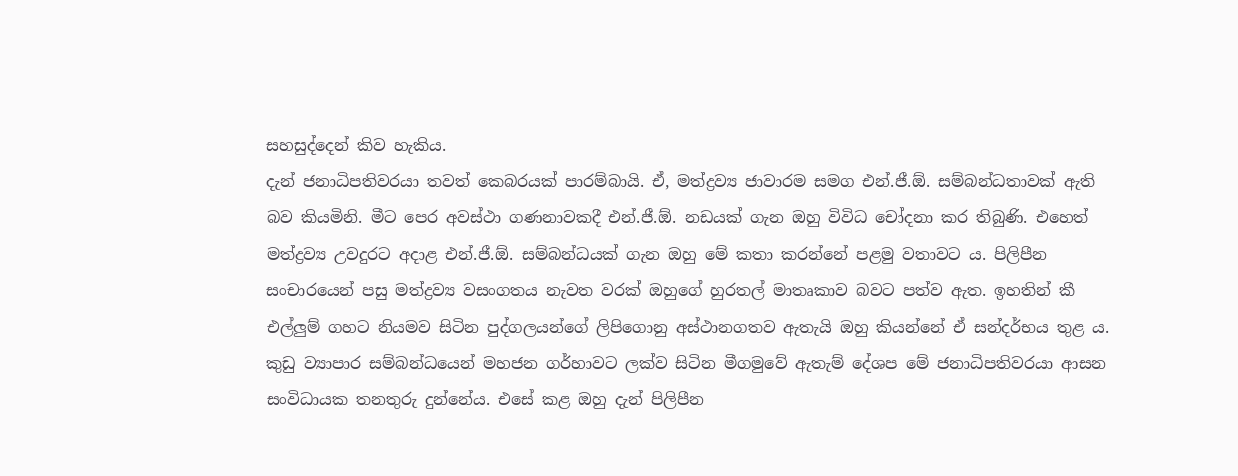සහසුද්දෙන් කිව හැකිය.
දැන් ජනාධිපතිවරයා තවත් කෙබරයක් පාරම්බායි. ඒ, මත්ද්‍රව්‍ය ජාවාරම සමග එන්.ජී.ඕ. සම්බන්ධතාවක් ඇති බව කියමිනි. මීට පෙර අවස්ථා ගණනාවකදී එන්.ජී.ඕ. නඩයක් ගැන ඔහු විවිධ චෝදනා කර තිබුණි. එහෙත් මත්ද්‍රව්‍ය උවදුරට අදාළ එන්.ජී.ඕ. සම්බන්ධයක් ගැන ඔහු මේ කතා කරන්නේ පළමු වතාවට ය. පිලිපීන සංචාරයෙන් පසු මත්ද්‍රව්‍ය වසංගතය නැවත වරක් ඔහුගේ හුරතල් මාතෘකාව බවට පත්ව ඇත. ඉහතින් කී එල්ලුම් ගහට නියමව සිටින පුද්ගලයන්ගේ ලිපිගොනු අස්ථානගතව ඇතැයි ඔහු කියන්නේ ඒ සන්දර්භය තුළ ය.
කුඩු ව්‍යාපාර සම්බන්ධයෙන් මහජන ගර්හාවට ලක්ව සිටින මීගමුවේ ඇතැම් දේශප මේ ජනාධිපතිවරයා ආසන සංවිධායක තනතුරු දුන්නේය. එසේ කළ ඔහු දැන් පිලිපීන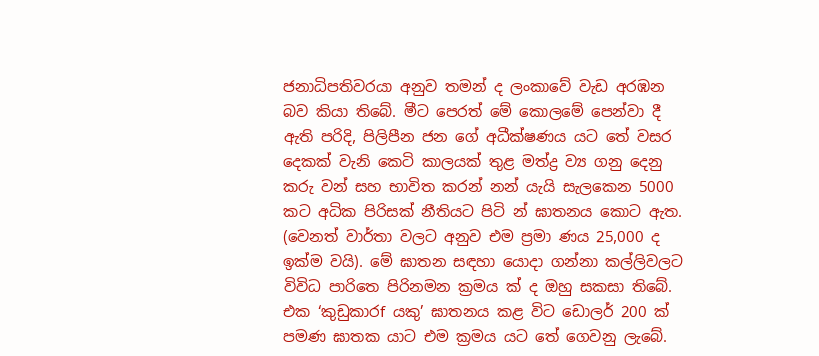ජනාධිපතිවරයා අනුව තමන් ද ලංකාවේ වැඩ අරඹන බව කියා තිබේ. මීට පෙරත් මේ කොලමේ පෙන්වා දී ඇති පරිදි, පිලිපීන ජන ගේ අධීක්ෂණය යට තේ වසර දෙකක් වැනි කෙටි කාලයක් තුළ මත්ද්‍ර ව්‍ය ගනු දෙනු කරු වන් සහ භාවිත කරන් නන් යැයි සැලකෙන 5000 කට අධික පිරිසක් නීතියට පිටි න් ඝාතනය කොට ඇත. (වෙනත් වාර්තා වලට අනුව එම ප්‍රමා ණය 25,000 ද ඉක්ම වයි). මේ ඝාතන සඳහා යොදා ගන්නා කල්ලිවලට විවිධ පාරිතෙ පිරිනමන ක්‍රමය ක් ද ඔහු සකසා තිබේ. එක ‘කුඩුකාරf යකු’ ඝාතනය කළ විට ඩොලර් 200 ක් පමණ ඝාතක යාට එම ක්‍රමය යට තේ ගෙවනු ලැබේ.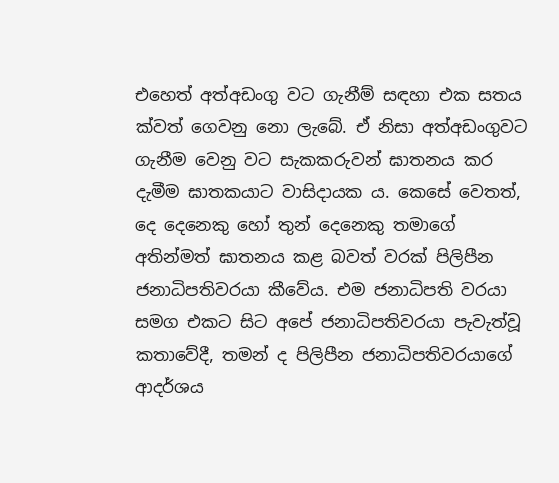එහෙත් අත්අඩංගු වට ගැනීම් සඳහා එක සතය ක්වත් ගෙවනු නො ලැබේ. ඒ නිසා අත්අඩංගුවට ගැනීම වෙනු වට සැකකරුවන් ඝාතනය කර දැමීම ඝාතකයාට වාසිදායක ය. කෙසේ වෙතත්, දෙ දෙනෙකු හෝ තුන් දෙනෙකු තමාගේ අතින්මත් ඝාතනය කළ බවත් වරක් පිලිපීන ජනාධිපතිවරයා කීවේය. එම ජනාධිපති වරයා සමග එකට සිට අපේ ජනාධිපතිවරයා පැවැත්වූ කතාවේදී, තමන් ද පිලිපීන ජනාධිපතිවරයාගේ ආදර්ශය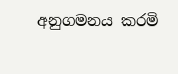අනුගමනය කරමි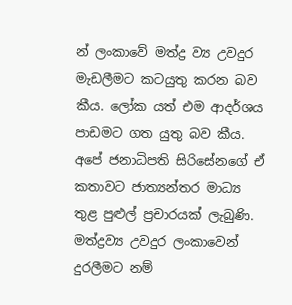න් ලංකාවේ මත්ද්‍ර ව්‍ය උවදුර මැඩලීමට කටයුතු කරන බව කීය. ලෝක යත් එම ආදර්ශය පාඩමට ගත යුතු බව කීය. අපේ ජනාධිපති සිරිසේනගේ ඒ කතාවට ජාත්‍යන්තර මාධ්‍ය තුළ පුළුල් ප්‍රචාරයක් ලැබුණි.
මත්ද්‍රව්‍ය උවදුර ලංකාවෙන් දුරලීමට නම්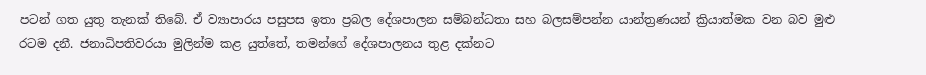පටන් ගත යුතු තැනක් තිබේ. ඒ ව්‍යාපාරය පසුපස ඉතා ප්‍රබල දේශපාලන සම්බන්ධතා සහ බලසම්පන්න යාන්ත්‍රණයන් ක්‍රියාත්මක වන බව මුළු රටම දනී. ජනාධිපතිවරයා මුලින්ම කළ යුත්තේ, තමන්ගේ දේශපාලනය තුළ දක්නට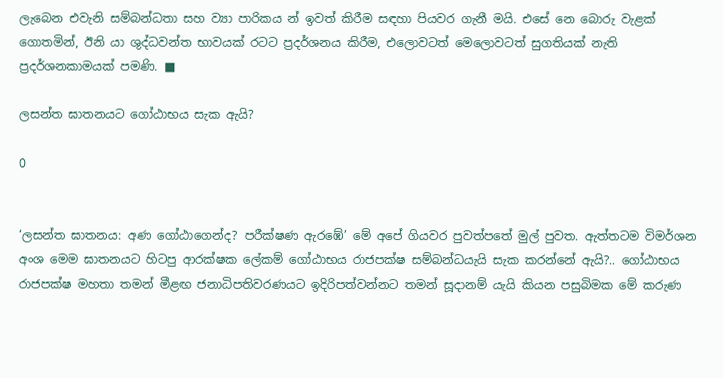ලැබෙන එවැනි සම්බන්ධතා සහ ව්‍යා පාරිකය න් ඉවත් කිරීම සඳහා පියවර ගැනී මයි. එසේ නෙ බොරු වැළක් ගොතමින්, ඊනි යා ශුද්ධවන්ත භාවයක් රටට ප්‍රදර්ශනය කිරීම, එලොවටත් මෙලොවටත් සුගතියක් නැති ප්‍රදර්ශනකාමයක් පමණි. ■

ලසන්ත ඝාතනයට ගෝඨාභය සැක ඇයි?

0


‘ලසන්ත ඝාතනය: අණ ගෝඨාගෙන්ද? පරීක්ෂණ ඇරඹේ’ මේ අපේ ගියවර පුවත්පතේ මුල් පුවත. ඇත්තටම විමර්ශන අංශ මෙම ඝාතනයට හිටපු ආරක්ෂක ලේකම් ගෝඨාභය රාජපක්ෂ සම්බන්ධයැයි සැක කරන්නේ ඇයි?.. ගෝඨාභය රාජපක්ෂ මහතා තමන් මීළඟ ජනාධිපතිවරණයට ඉදිරිපත්වන්නට තමන් සූදානම් යැයි කියන පසුබිමක මේ කරුණ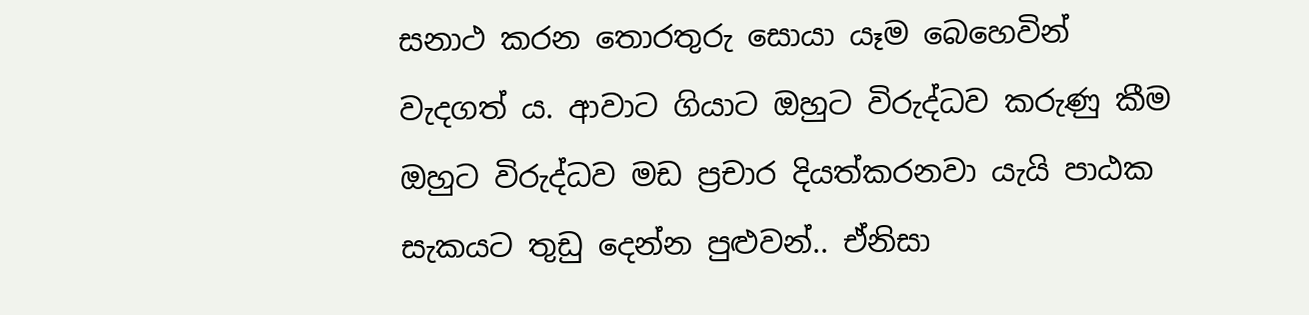සනාථ කරන තොරතුරු සොයා යෑම බෙහෙවින් වැදගත් ය. ආවාට ගියාට ඔහුට විරුද්ධව කරුණු කීම ඔහුට විරුද්ධව මඩ ප්‍රචාර දියත්කරනවා යැයි පාඨක සැකයට තුඩු දෙන්න පුළුවන්.. ඒනිසා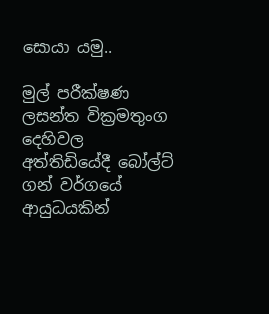සොයා යමු..

මුල් පරීක්ෂණ
ලසන්ත වික්‍රමතුංග දෙහිවල අත්තිඩියේදී බෝල්ට් ගන් වර්ගයේ ආයුධයකින්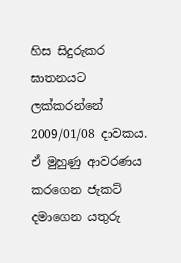හිස සිදුරුකර ඝාතනයට ලක්කරන්නේ 2009/01/08 දාවකය. ඒ මුහුණු ආවරණය කරගෙන ජැකට් දමාගෙන යතුරු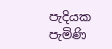පැදියක පැමිණි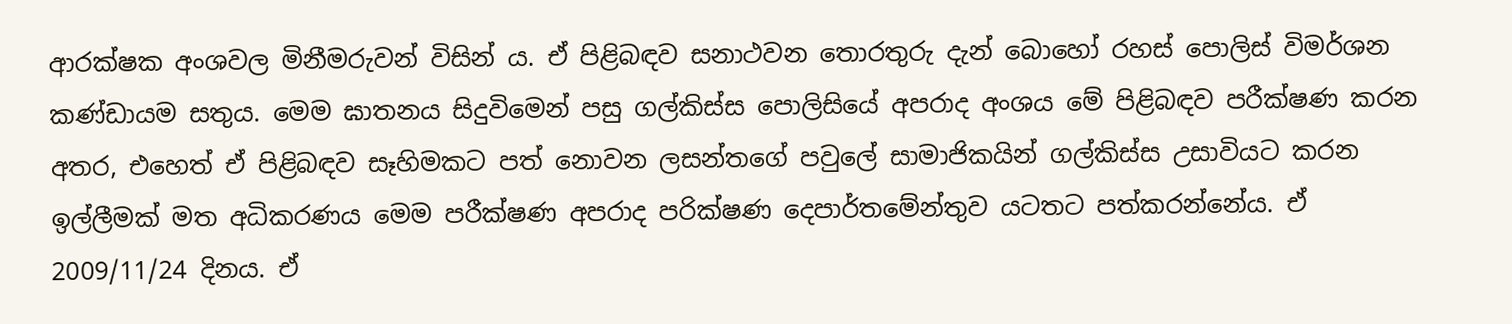ආරක්ෂක අංශවල මිනීමරුවන් විසින් ය. ඒ පිළිබඳව සනාථවන තොරතුරු දැන් බොහෝ රහස් පොලිස් විමර්ශන කණ්ඩායම සතුය. මෙම ඝාතනය සිදුවිමෙන් පසු ගල්කිස්ස පොලිසියේ අපරාද අංශය මේ පිළිබඳව පරීක්ෂණ කරන අතර, එහෙත් ඒ පිළිබඳව සෑහිමකට පත් නොවන ලසන්තගේ පවුලේ සාමාජිකයින් ගල්කිස්ස උසාවියට කරන ඉල්ලීමක් මත අධිකරණය මෙම පරීක්ෂණ අපරාද පරික්ෂණ දෙපාර්තමේන්තුව යටතට පත්කරන්නේය. ඒ 2009/11/24 දිනය. ඒ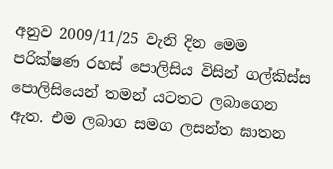අනුව 2009/11/25 වැනි දින මෙම පරික්ෂණ රහස් පොලිසිය විසින් ගල්කිස්ස පොලිසියෙන් තමන් යටතට ලබාගෙන ඇත. එම ලබාග සමග ලසන්ත ඝාතන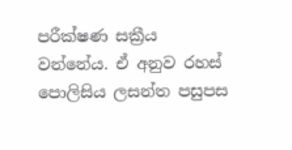පරීක්ෂණ සක්‍රීය වන්නේය. ඒ අනුව රහස් පොලිසිය ලසන්ත පසුපස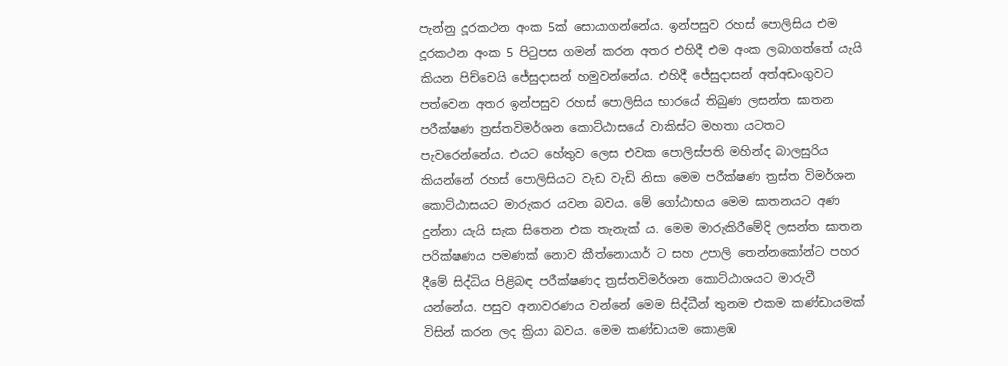පැන්නු දූරකථන අංක 5ක් සොයාගන්නේය. ඉන්පසුව රහස් පොලිසිය එම දූරකථන අංක 5 පිටුපස ගමන් කරන අතර එහිදී එම අංක ලබාගත්තේ යැයි කියන පිච්චෙයි ජේසුදාසන් හමුවන්නේය. එහිදී ජේසුදාසන් අත්අඩංගුවට පත්වෙන අතර ඉන්පසුව රහස් පොලිසිය භාරයේ තිබුණ ලසන්ත ඝාතන පරීක්ෂණ ත්‍රස්තවිමර්ශන කොට්ඨාසයේ වාකිස්ට මහතා යටතට පැවරෙන්නේය. එයට හේතුව ලෙස එවක පොලිස්පති මහින්ද බාලසුරිය කියන්නේ රහස් පොලිසියට වැඩ වැඩි නිසා මෙම පරීක්ෂණ ත්‍රස්ත විමර්ශන කොට්ඨාසයට මාරුකර යවන බවය. මේ ගෝඨාභය මෙම ඝාතනයට අණ දුන්නා යැයි සැක සිතෙන එක තැනැක්‍ ය. මෙම මාරුකිරීමේදි ලසන්ත ඝාතන පරික්ෂණය පමණක් නොව කීත්නොයාර් ට සහ උපාලි තෙන්නකෝන්ට පහර දීමේ සිද්ධිය පිළිබඳ පරීක්ෂණද ත්‍රස්තවිමර්ශන කොට්ඨාශයට මාරුවී යන්නේය. පසුව අනාවරණය වන්නේ මෙම සිද්ධීන් තුනම එකම කණ්ඩායමක් විසින් කරන ලද ක්‍රියා බවය. මෙම කණ්ඩායම කොළඹ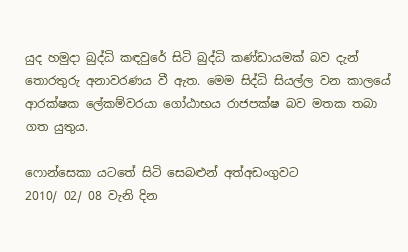යුද හමුදා බුද්ධි කඳවුරේ සිටි බුද්ධි කණ්ඩායමක් බව දැන් තොරතුරු අනාවරණය වී ඇත. මෙම සිද්ධි සියල්ල වන කාලයේ ආරක්ෂක ලේකම්වරයා ගෝඨාභය රාජපක්ෂ බව මතක තබා ගත යුතුය.

ෆොන්සෙකා යටතේ සිටි සෙබළුන් අත්අඩංගුවට
2010/ 02/ 08 වැනි දින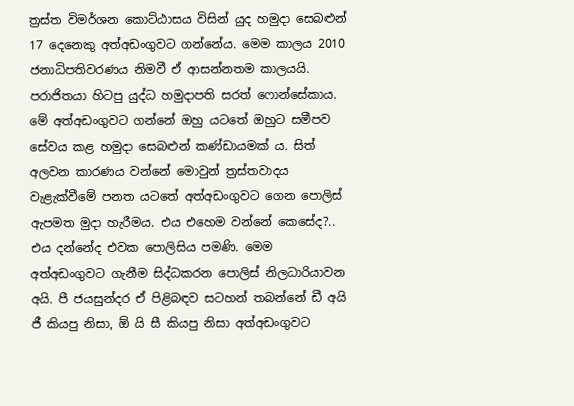ත්‍රස්ත විමර්ශන කොට්ඨාසය විසින් යුද හමුදා සෙබළුන් 17 දෙනෙකු අත්අඩංගුවට ගන්නේය. මෙම කාලය 2010 ජනාධිපතිවරණය නිමවී ඒ ආසන්නතම කාලයයි. පරාජිතයා හිටපු යුද්ධ හමුදාපති සරත් ෆොන්සේකාය. මේ අත්අඩංගුවට ගන්නේ ඔහු යටතේ ඔහුට සමීපව සේවය කළ හමුදා සෙබළුන් කණ්ඩායමක් ය. සිත් අලවන කාරණය වන්නේ මොවුන් ත්‍රස්තවාදය වැළැක්වීමේ පනත යටතේ අත්අඩංගුවට ගෙන පොලිස් ඇපමත මුදා හැරීමය. එය එහෙම වන්නේ කෙසේද?.. එය දන්නේද එවක පොලිසිය පමණි. මෙම අත්අඩංගුවට ගැනීම සිද්ධකරන පොලිස් නිලධාරියාවන අයි. පී ජයසුන්දර ඒ පිළිබඳව සටහන් තබන්නේ ඩී අයි ජී කියපු නිසා, ඕ යි සී කියපු නිසා අත්අඩංගුවට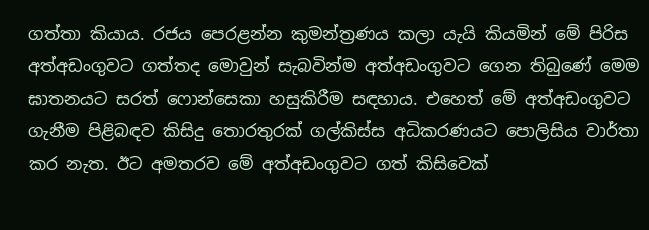ගත්තා කියාය. රජය පෙරළන්න කුමන්ත්‍රණය කලා යැයි කියමින් මේ පිරිස අත්අඩංගුවට ගත්තද මොවුන් සැබවින්ම අත්අඩංගුවට ගෙන තිබුණේ මෙම ඝාතනයට සරත් ෆොන්සෙකා හසුකිරීම සඳහාය. එහෙත් මේ අත්අඩංගුවට ගැනීම පිළිබඳව කිසිදු තොරතුරක් ගල්කිස්ස අධිකරණයට පොලිසිය වාර්තා කර නැත. ඊට අමතරව මේ අත්අඩංගුවට ගත් කිසිවෙක්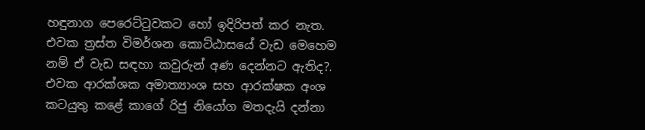හඳුනාග පෙරෙට්ටුවකට හෝ ඉදිරිපත් කර නැත. එවක ත්‍රස්ත විමර්ශන කොට්ඨාසයේ වැඩ මෙහෙම නම් ඒ වැඩ සඳහා කවුරුන් අණ දෙන්නට ඇතිද?. එවක ආරක්ශක අමාත්‍යාංශ සහ ආරක්ෂක අංශ කටයුතු කළේ කාගේ රිජු නියෝග මතදැයි දන්නා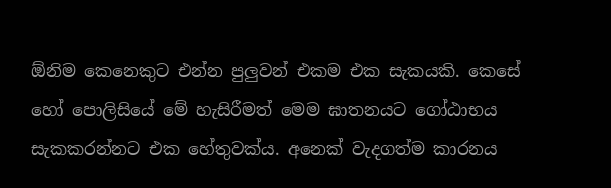ඕනිම කෙනෙකුට එන්න පුලු‍වන් එකම එක සැකයකි. කෙසේ හෝ පොලිසියේ මේ හැසිරීමත් මෙම ඝාතනයට ගෝඨාභය සැකකරන්නට එක හේතුවක්ය. අනෙක් වැදගත්ම කාරනය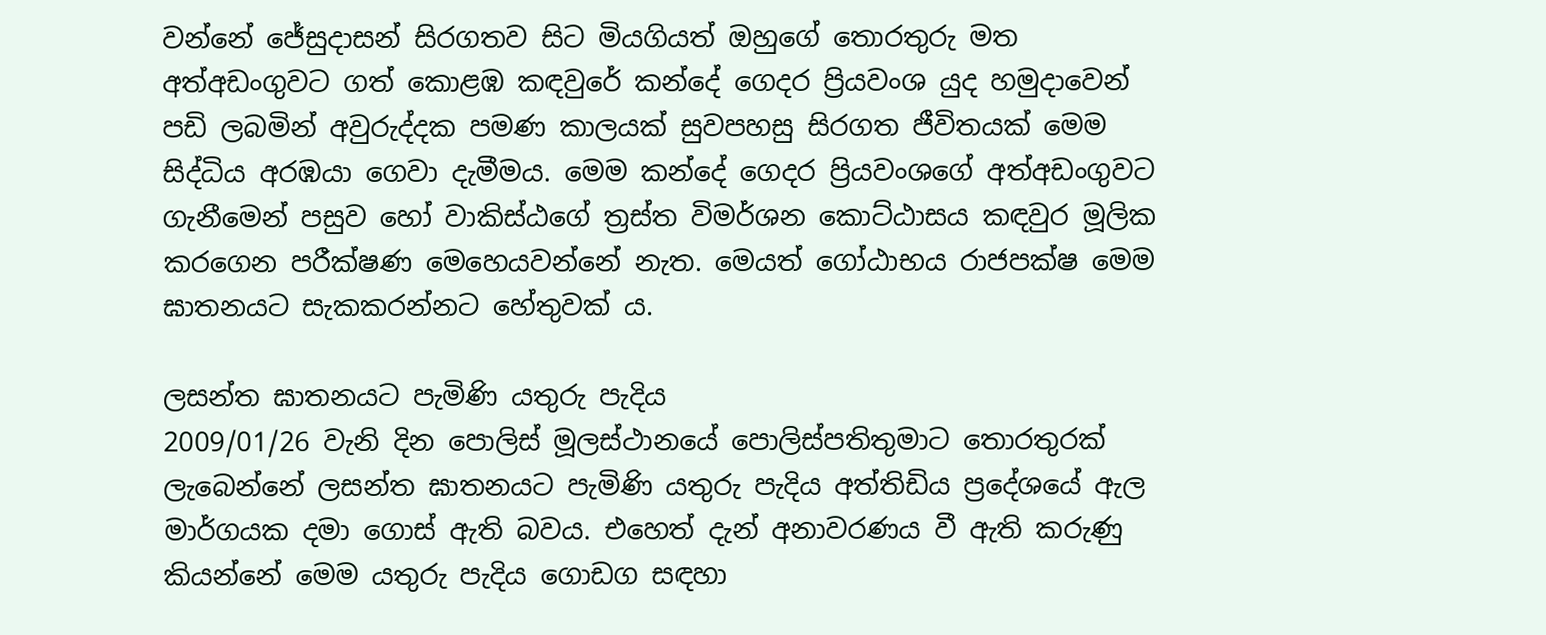වන්නේ ජේසුදාසන් සිරගතව සිට මියගියත් ඔහුගේ තොරතුරු මත අත්අඩංගුවට ගත් කොළඹ කඳවුරේ කන්දේ ගෙදර ප්‍රියවංශ යුද හමුදාවෙන් පඩි ලබමින් අවුරුද්දක පමණ කාලයක් සුවපහසු සිරගත ජීවිතයක් මෙම සිද්ධිය අරඹයා ගෙවා දැමීමය. මෙම කන්දේ ගෙදර ප්‍රියවංශගේ අත්අඩංගුවට ගැනීමෙන් පසුව හෝ වාකිස්ඨගේ ත්‍රස්ත විමර්ශන කොට්ඨාසය කඳවුර මූලික කරගෙන පරීක්ෂණ මෙහෙයවන්නේ නැත. මෙයත් ගෝඨාභය රාජපක්ෂ මෙම ඝාතනයට සැකකරන්නට හේතුවක් ය.

ලසන්ත ඝාතනයට පැමිණි යතුරු පැදිය
2009/01/26 වැනි දින පොලිස් මූලස්ථානයේ පොලිස්පතිතුමාට තොරතුරක් ලැබෙන්නේ ලසන්ත ඝාතනයට පැමිණි යතුරු පැදිය අත්තිඩිය ප්‍රදේශයේ ඇල මාර්ගයක දමා ගොස් ඇති බවය. එහෙත් දැන් අනාවරණය වී ඇති කරුණු කියන්නේ මෙම යතුරු පැදිය ගොඩග සඳහා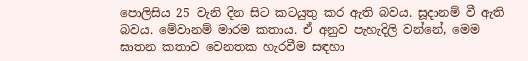පොලිසිය 25 වැනි දින සිට කටයුතු කර ඇති බවය. සූදානම් වී ඇති බවය. මේවානම් මාරම කතාය. ඒ අනුව පැහැදිලි වන්නේ, මෙම ඝාතන කතාව වෙනතක හැරවීම සඳහා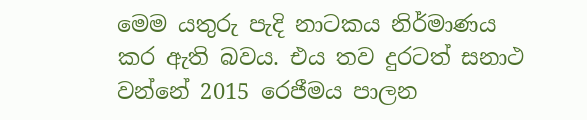මෙම යතුරු පැදි නාටකය නිර්මාණය කර ඇති බවය. එය තව දුරටත් සනාථ වන්නේ 2015 රෙජීමය පාලන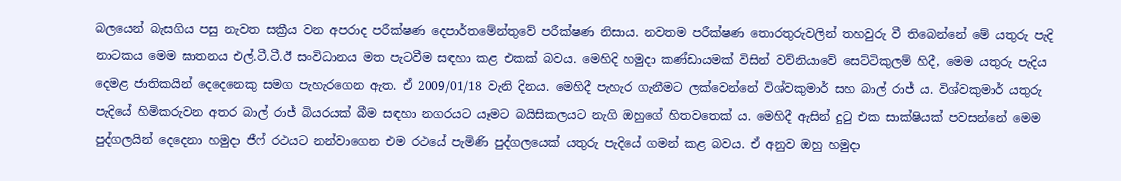බලයෙන් බැසගිය පසු නැවත සක්‍රීය වන අපරාද පරීක්ෂණ දෙපාර්තමේන්තුවේ පරීක්ෂණ නිසාය. නවතම පරීක්ෂණ තොරතුරුවලින් තහවුරු වී තිබෙන්නේ මේ යතුරු පැදි නාටකය මෙම ඝාතනය එල්.ටී.ටී.ඊ සංවිධානය මත පැටවීම සඳහා කළ එකක් බවය. මෙහිදි හමුදා කණ්ඩායමක් විසින් වව්නියාවේ සෙට්ටිකුලම් හිදී, මෙම යතුරු පැදිය දෙමළ ජාතිකයින් දෙදෙනෙකු සමග පැහැරගෙන ඇත. ඒ 2009/01/18 වැනි දිනය. මෙහිදී පැහැර ගැනීමට ලක්වෙන්නේ විශ්වකුමාර් සහ බාල්‍ රාජ් ය. විශ්වකුමාර් යතුරු පැදියේ හිමිකරුවන අතර බාල් රාජ් බියරයක් බීම සඳහා නගරයට යෑමට බයිසිකලයට නැගි ඔහුගේ හිතවතෙක් ය. මෙහිදී ඇසින් දුටු එක සාක්ෂියක් පවසන්නේ මෙම පුද්ගලයින් දෙදෙනා හමුදා ජීෆ් රථයට නන්වාගෙන එම රථයේ පැමිණි පුද්ගලයෙක් යතුරු පැදියේ ගමන් කළ බවය. ඒ අනුව ඔහු හමුදා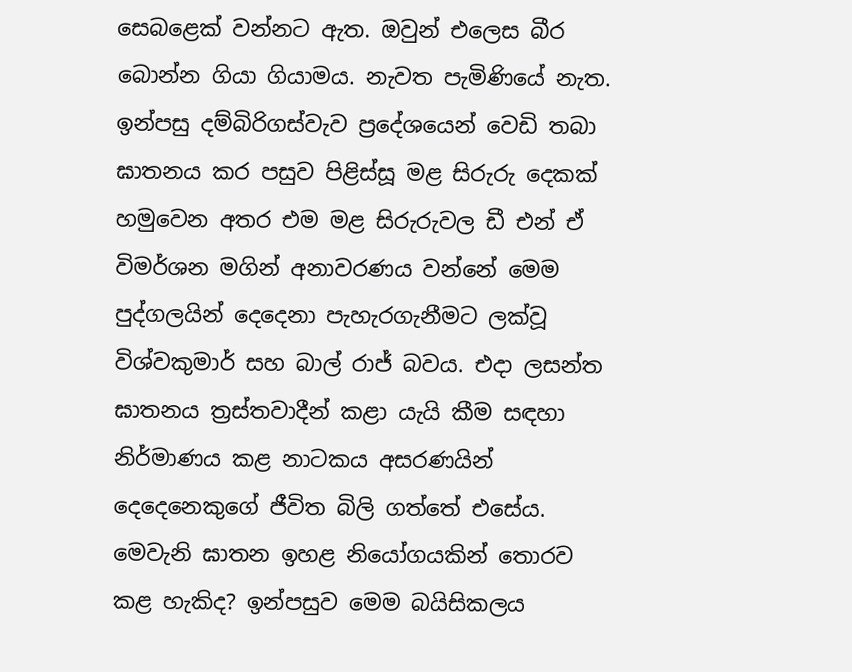සෙබළෙක් වන්නට ඇත. ඔවුන් එලෙස බීර බොන්න ගියා ගියාමය. නැවත පැමිණියේ නැත.
ඉන්පසු දම්බිරිගස්වැව ප්‍රදේශයෙන් වෙඩි තබා ඝාතනය කර පසුව පිළිස්සූ මළ සිරුරු දෙකක් හමුවෙන අතර එම මළ සිරුරුවල ඩී එන් ඒ විමර්ශන මගින් අනාවරණය වන්නේ මෙම පුද්ගලයින් දෙදෙනා පැහැරගැනීමට ලක්වූ විශ්වකුමාර් සහ බාල් රාජ් බවය. එදා ලසන්ත ඝාතනය ත්‍රස්තවාදීන් කළා යැයි කීම සඳහා නිර්මාණය කළ නාටකය අසරණයින් දෙදෙනෙකුගේ ජීවිත බිලි ගත්තේ එසේය. මෙවැනි ඝාතන ඉහළ නියෝගයකින් තොරව කළ හැකිද? ඉන්පසුව මෙම බයිසිකලය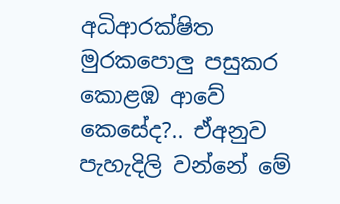අධිආරක්ෂිත මුරකපොලු‍ පසුකර කොළඹ ආවේ කෙසේද?.. ඒඅනුව පැහැදිලි වන්නේ මේ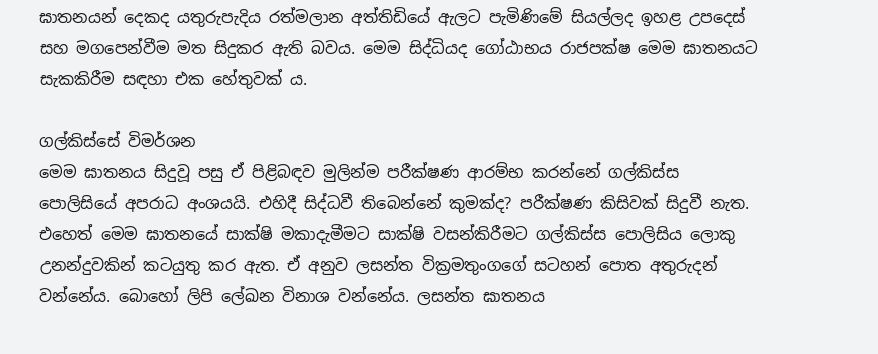ඝාතනයන් දෙකද යතුරුපැදිය රත්මලාන අත්තිඩියේ ඇලට පැමිණිමේ සියල්ලද ඉහළ උපදෙස් සහ මගපෙන්වීම මත සිදුකර ඇති බවය. මෙම සිද්ධියද ගෝඨාභය රාජපක්ෂ මෙම ඝාතනයට සැකකිරීම සඳහා එක හේතුවක් ය.

ගල්කිස්සේ විමර්ශන
මෙම ඝාතනය සිදුවූ පසු ඒ පිළිබඳව මුලින්ම පරීක්ෂණ ආරම්භ කරන්නේ ගල්කිස්ස පොලිසියේ අපරාධ අංශයයි. එහිදී සිද්ධවී තිබෙන්නේ කුමක්ද? පරීක්ෂණ කිසිවක් සිදුවී නැත. එහෙත් මෙම ඝාතනයේ සාක්ෂි මකාදැමීමට සාක්ෂි වසන්කිරීමට ගල්කිස්ස පොලිසිය ලොකු උනන්දුවකින් කටයුතු කර ඇත. ඒ අනුව ලසන්ත වික්‍රමතුංගගේ සටහන් පොත අතුරුදන් වන්නේය. බොහෝ ලිපි ලේඛන විනාශ වන්නේය. ලසන්ත ඝාතනය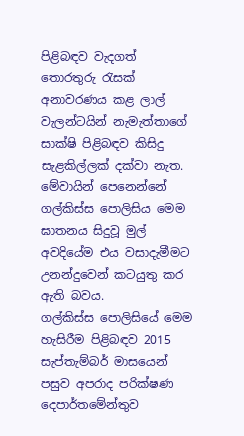පිළිබඳව වැදගත් තොරතුරු රැසක් අනාවරණය කළ ලාල් වැලන්ටයින් නැමැත්තාගේ සාක්ෂි පිළිබඳව කිසිදු සැළකිල්ලක් දක්වා නැත. මේවායින් පෙනෙන්නේ ගල්කිස්ස පොලිසිය මෙම ඝාතනය සිදුවූ මුල් අවදියේම එය වසාදැමීමට උනන්දුවෙන් කටයුතු කර ඇති බවය.
ගල්කිස්ස පොලිසියේ මෙම හැසිරීම පිළිබඳව 2015 සැප්තැම්බර් මාසයෙන් පසුව අපරාද පරික්ෂණ දෙපාර්තමේන්තුව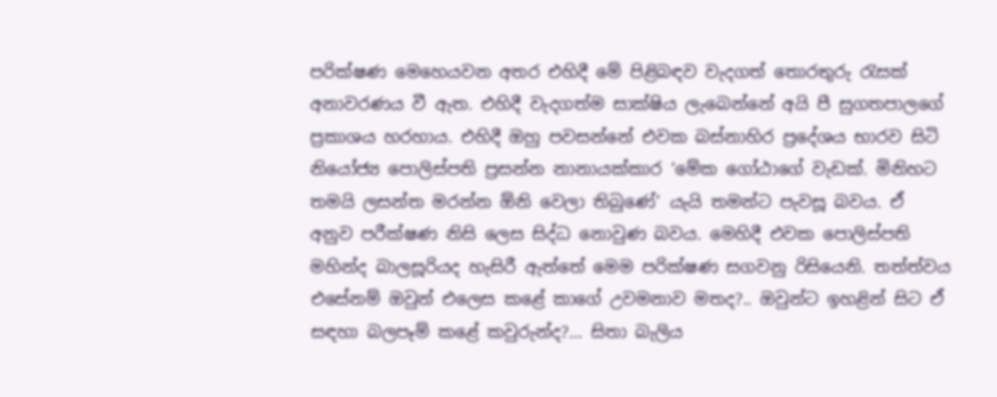පරික්ෂණ මෙහෙයවන අතර එහිදී මේ පිළිබඳව වැදගත් තොරතුරු රැසක් අනාවරණය වී ඇත. එහිදී වැදගත්ම සාක්ෂිය ලැබෙන්නේ අයි පී සුගතපාලගේ ප්‍රකාශය හරහාය. එහිදී ඔහු පවසන්නේ එවක බස්නාහිර ප්‍රදේශය භාරව සිටි නියෝජ්‍ය පොලිස්පති ප්‍රසන්න නානායක්කාර ‘මේක ගෝඨාගේ වැඩක්. මිනිහට තමයි ලසන්ත මරන්න ඕනි වෙලා තිබුණේ’ යැයි තමන්ට පැවසූ බවය. ඒ අනුව පරීක්ෂණ නිසි ලෙස සිද්ධ නොවුණ බවය. මෙහිදී එවක පොලිස්පති මහින්ද බාලසූරියද හැසිරී ඇත්තේ මෙම පරික්ෂණ සගවනු රිසියෙනි. තත්ත්වය එසේනම් ඔවුන් එලෙස කළේ කාගේ උවමනාව මතද?.. ඔවුන්ට ඉහළින් සිට ඒ සඳහා බලපෑම් කළේ කවුරුන්ද?… සිතා බැලිය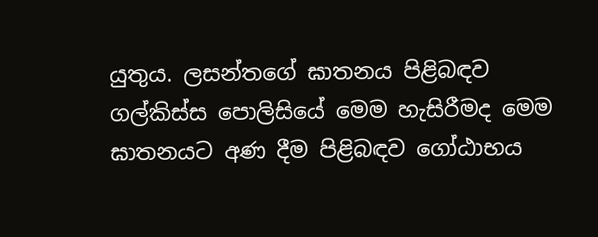යුතුය. ලසන්තගේ ඝාතනය පිළිබඳව ගල්කිස්ස පොලිසියේ මෙම හැසිරීමද මෙම ඝාතනයට අණ දීම පිළිබඳව ගෝඨාභය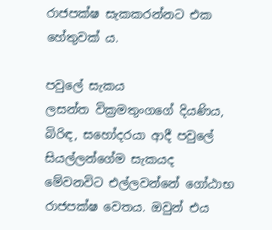රාජපක්ෂ සැකකරන්නට එක හේතුවක් ය.

පවුලේ සැකය
ලසන්ත වික්‍රමතුංගගේ දියණිය, බිරිඳ, සහෝදරයා ආදී පවුලේ සියල්ලන්ගේම සැකයද මේවනවිට එල්ලවන්නේ ගෝඨාභ රාජපක්ෂ වෙතය. ඔවුන් එය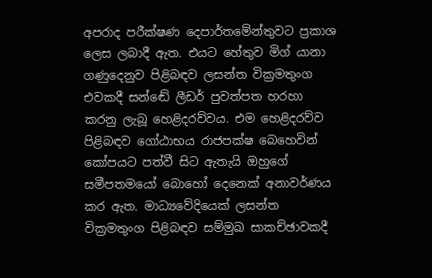අපරාද පරීක්ෂණ දෙපාර්තමේන්තුවට ප්‍රකාශ ලෙස ලබාදී ඇත. එයට හේතුව මිග් යානා ගණුදෙනුව පිළිබඳව ලසන්ත වික්‍රමතුංග එවකදී සන්ඬේ ලීඩර් පුවත්පත හරහා කරනු ලැබූ හෙළිදරව්වය. එම හෙළිදරව්ව පිළිබඳව ගෝඨාභය රාජපක්ෂ බෙහෙවින් කෝපයට පත්වී සිට ඇතැයි ඔහුගේ සමීපතමයෝ බොහෝ දෙනෙක් අනාවර්ණය කර ඇත. මාධ්‍යවේදියෙක් ලසන්ත වික්‍රමතුංග පිළිබඳව සම්මුඛ සාකච්ඡාවකදී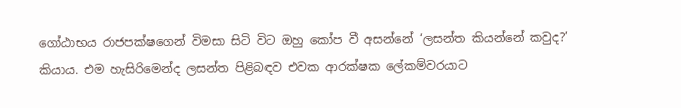ගෝඨාභය රාජපක්ෂගෙන් විමසා සිටි විට ඔහු කෝප වී අසන්නේ ‘ලසන්ත කියන්නේ කවුද?’ කියාය. එම හැසිරිමෙන්ද ලසන්ත පිළිබඳව එවක ආරක්ෂක ලේකම්වරයාට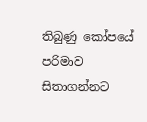තිබුණු කෝපයේ පරිමාව සිතාගන්නට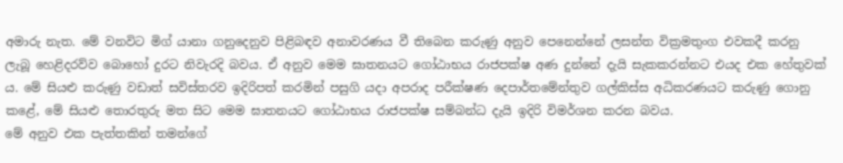අමාරු නැත. මේ වනවිට මිග් යානා ගනුදෙනුව පිළිබඳව අනාවරණය වී තිබෙන කරුණු අනුව පෙනෙන්නේ ලසන්ත වික්‍රමතුංග එවකදී කරනු ලැබූ හෙළිදරව්ව බොහෝ දුරට නිවැරදි බවය. ඒ අනුව මෙම ඝාතනයට ගෝඨාභය රාජපක්ෂ අණ දුන්නේ දැයි සැකකරන්නට එයද එක හේතුවක් ය. මේ සියළු කරුණු වඩාත් සවිස්තරව ඉදිරිපත් කරමින් පසුගි යදා අපරාද පරීක්ෂණ දෙපාර්තමේන්තුව ගල්කිස්ස අධිකරණයට කරුණු ගොනු කළේ, මේ සියළු තොරතුරු මත සිට මෙම ඝාතනයට ගෝඨාභය රාජපක්ෂ සම්බන්ධ දැයි ඉදිරි විමර්ශන කරන බවය.
මේ අනුව එක පැත්තකින් තමන්ගේ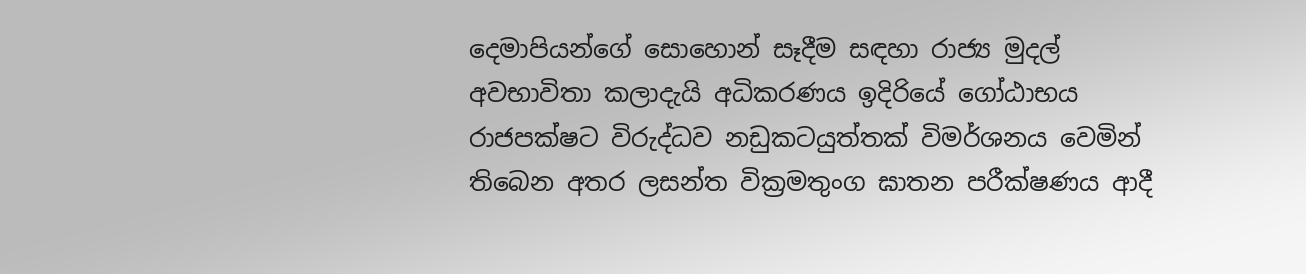දෙමාපියන්ගේ සොහොන් සෑදීම සඳහා රාජ්‍ය මුදල් අවභාවිතා කලාදැයි අධිකරණය ඉදිරියේ ගෝඨාභය රාජපක්ෂට විරුද්ධව නඩුකටයුත්තක් විමර්ශනය වෙමින් තිබෙන අතර ලසන්ත වික්‍රමතුංග ඝාතන පරීක්ෂණය ආදී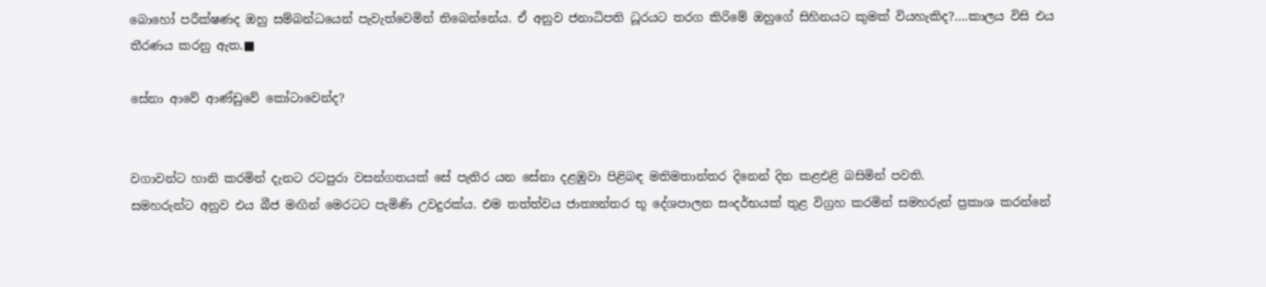බොහෝ පරීක්ෂණද ඔහු සම්බන්ධයෙන් පැවැත්වෙමින් තිබෙන්නේය. ඒ අනුව ජනාධිපති ධූරයට තරග කිරිමේ ඔහුගේ සිහිනයට කුමක් වියහැකිද?….කාලය විසි එය තීරණය කරනු ඇත.■

සේනා ආවේ ආණ්ඩුවේ කෝටාවෙන්ද?


වගාවන්ට හානි කරමින් දැනට රටපුරා වසන්ගතයක් සේ පැතිර යන සේනා දළඹුවා පිළිබඳ මතිමතාන්තර දිනෙන් දින කළඑළි බසිමින් පවති.
සමහරුන්ට අනුව එය බීජ මඟින් මෙරටට පැමිණි උවදුරක්ය. එම තත්ත්වය ජාත්‍යන්තර භූ දේශපාලන සංදර්භයක් තුළ විග්‍රහ කරමින් සමහරුන් ප්‍රකාශ කරන්නේ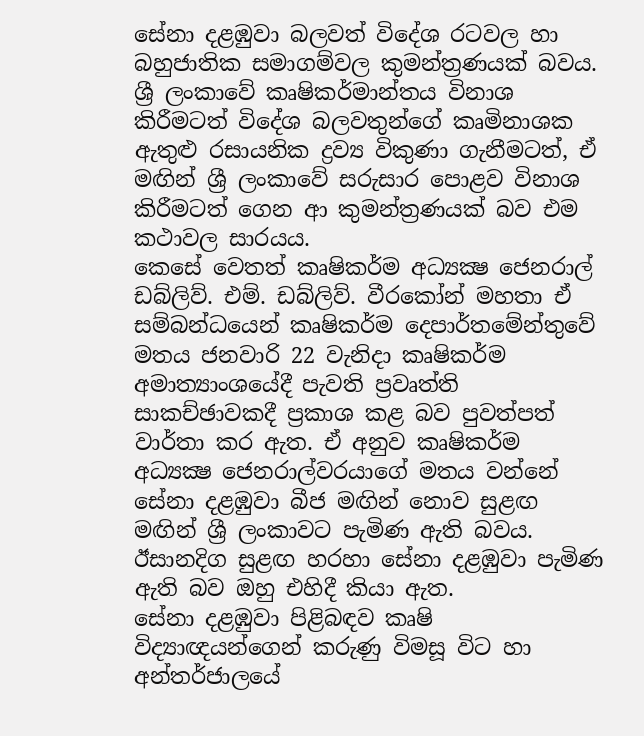සේනා දළඹුවා බලවත් විදේශ රටවල හා බහුජාතික සමාගම්වල කුමන්ත්‍රණයක් බවය. ශ්‍රී ලංකාවේ කෘෂිකර්මාන්තය විනාශ කිරීමටත් විදේශ බලවතුන්ගේ කෘමිනාශක ඇතුළු රසායනික ද්‍රව්‍ය විකුණා ගැනීමටත්, ඒ මඟින් ශ්‍රී ලංකාවේ සරුසාර පොළව විනාශ කිරීමටත් ගෙන ආ කුමන්ත්‍රණයක් බව එම කථාවල සාරයය.
කෙසේ වෙතත් කෘෂිකර්ම අධ්‍යක්‍ෂ ජෙනරාල් ඩබ්ලිව්. එම්. ඩබ්ලිව්. වීරකෝන් මහතා ඒ සම්බන්ධයෙන් කෘෂිකර්ම දෙපාර්තමේන්තුවේ මතය ජනවාරි 22 වැනිදා කෘෂිකර්ම අමාත්‍යාංශයේදී පැවති ප්‍රවෘත්ති සාකච්ඡාවකදී ප්‍රකාශ කළ බව පුවත්පත් වාර්තා කර ඇත. ඒ අනුව කෘෂිකර්ම අධ්‍යක්‍ෂ ජෙනරාල්වරයාගේ මතය වන්නේ සේනා දළඹුවා බීජ මඟින් නොව සුළඟ මඟින් ශ්‍රී ලංකාවට පැමිණ ඇති බවය. ඊසානදිග සුළඟ හරහා සේනා දළඹුවා පැමිණ ඇති බව ඔහු එහිදී කියා ඇත.
සේනා දළඹුවා පිළිබඳව කෘෂි විද්‍යාඥයන්ගෙන් කරුණු විමසූ විට හා අන්තර්ජාලයේ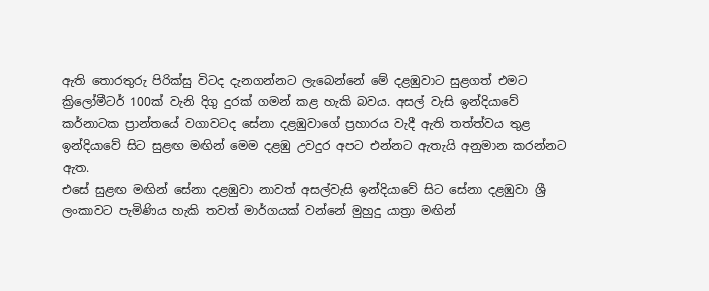ඇති තොරතුරු පිරික්සු විටද දැනගන්නට ලැබෙන්නේ මේ දළඹුවාට සුළගත් එමට ක්‍රිලෝමීටර් 100ක් වැනි දිගු දුරක් ගමන් කළ හැකි බවය. අසල් වැසි ඉන්දියාවේ කර්නාටක ප්‍රාන්තයේ වගාවටද සේනා දළඹුවාගේ ප්‍රහාරය වැදී ඇති තත්ත්වය තුළ ඉන්දියාවේ සිට සුළඟ මඟින් මෙම දළඹු උවදුර අපට එන්නට ඇතැයි අනුමාන කරන්නට ඇත.
එසේ සුළඟ මඟින් සේනා දළඹුවා නාවත් අසල්වැසි ඉන්දියාවේ සිට සේනා දළඹුවා ශ්‍රී ලංකාවට පැමිණිය හැකි තවත් මාර්ගයක් වන්නේ මුහුදු යාත්‍රා මඟින්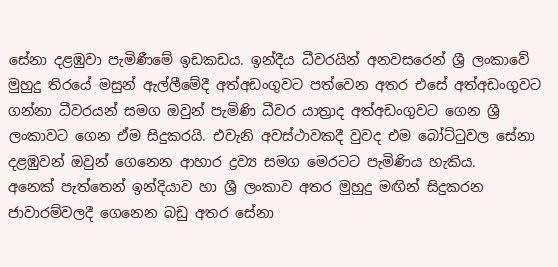සේනා දළඹුවා පැමිණීමේ ඉඩකඩය. ඉන්දීය ධීවරයින් අනවසරෙන් ශ්‍රී ලංකාවේ මුහුදු තිරයේ මසුන් ඇල්ලීමේදී අත්අඩංගුවට පත්වෙන අතර එසේ අත්අඩංගුවට ගන්නා ධීවරයන් සමග ඔවුන් පැමිණි ධීවර යාත්‍රාද අත්අඩංගුවට ගෙන ශ්‍රී ලංකාවට ගෙන ඒම සිදුකරයි. එවැනි අවස්ථාවකදී වුවද එම බෝට්ටුවල සේනා දළඹුවන් ඔවුන් ගෙනෙන ආහාර ද්‍රව්‍ය සමග මෙරටට පැමිණිය හැකිය.
අනෙක් පැත්තෙන් ඉන්දියාව හා ශ්‍රී ලංකාව අතර මුහුදු මඟින් සිදුකරන ජාවාරම්වලදී ගෙනෙන බඩු අතර සේනා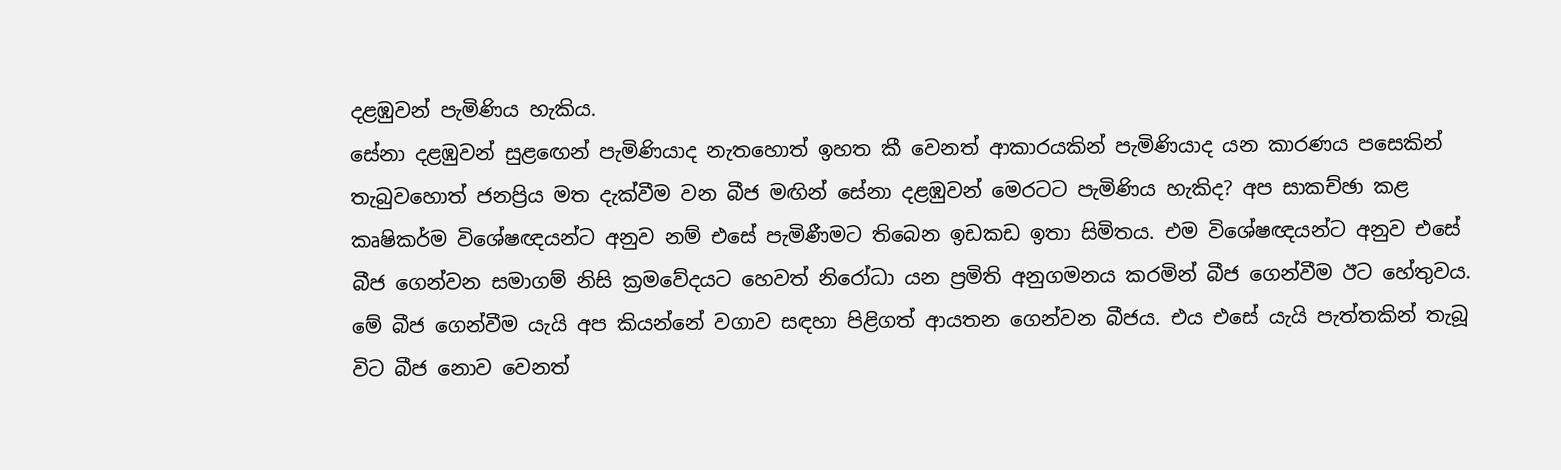දළඹුවන් පැමිණිය හැකිය.
සේනා දළඹුවන් සුළඟෙන් පැමිණියාද නැතහොත් ඉහත කී වෙනත් ආකාරයකින් පැමිණියාද යන කාරණය පසෙකින් තැබුවහොත් ජනප්‍රිය මත දැක්වීම වන බීජ මඟින් සේනා දළඹුවන් මෙරටට පැමිණිය හැකිද? අප සාකච්ඡා කළ කෘෂිකර්ම විශේෂඥයන්ට අනුව නම් එසේ පැමිණීමට තිබෙන ඉඩකඩ ඉතා සිමිතය. එම විශේෂඥයන්ට අනුව එසේ බීජ ගෙන්වන සමාගම් නිසි ක්‍රමවේදයට හෙවත් නිරෝධා යන ප්‍රමිති අනුගමනය කරමින් බීජ ගෙන්වීම ඊට හේතුවය.
මේ බීජ ගෙන්වීම යැයි අප කියන්නේ වගාව සඳහා පිළිගත් ආයතන ගෙන්වන බීජය. එය එසේ යැයි පැත්තකින් තැබූ විට බීජ නොව වෙනත්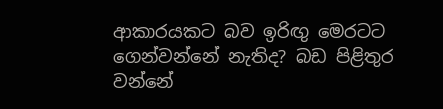ආකාරයකට බව ඉරිඟු මෙරටට ගෙන්වන්නේ නැතිද? බඩ පිළිතුර වන්නේ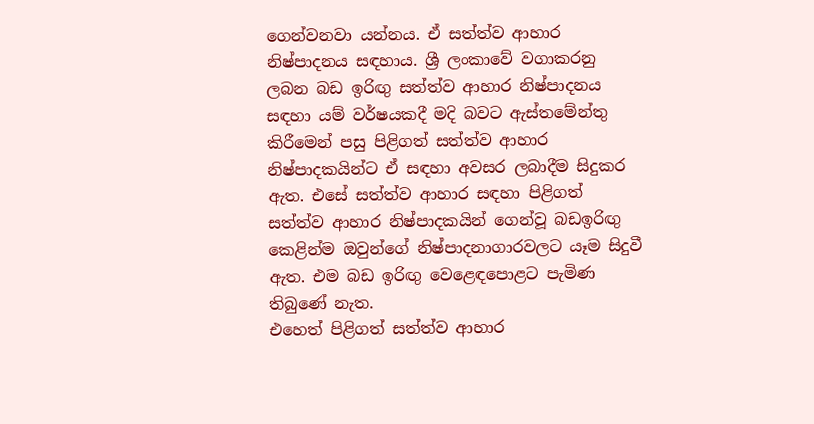ගෙන්වනවා යන්නය. ඒ සත්ත්ව ආහාර නිෂ්පාදනය සඳහාය. ශ්‍රී ලංකාවේ වගාකරනු ලබන බඩ ඉරිඟු සත්ත්ව ආහාර නිෂ්පාදනය සඳහා යම් වර්ෂයකදී මදි බවට ඇස්තමේන්තු කිරීමෙන් පසු පිළිගත් සත්ත්ව ආහාර නිෂ්පාදකයින්ට ඒ සඳහා අවසර ලබාදීම සිදුකර ඇත. එසේ සත්ත්ව ආහාර සඳහා පිළිගත් සත්ත්ව ආහාර නිෂ්පාදකයින් ගෙන්වූ බඩඉරිඟු කෙළින්ම ඔවුන්ගේ නිෂ්පාදනාගාරවලට යෑම සිදුවී ඇත. එම බඩ ඉරිඟු වෙළෙඳපොළට පැමිණ තිබුණේ නැත.
එහෙත් පිළිගත් සත්ත්ව ආහාර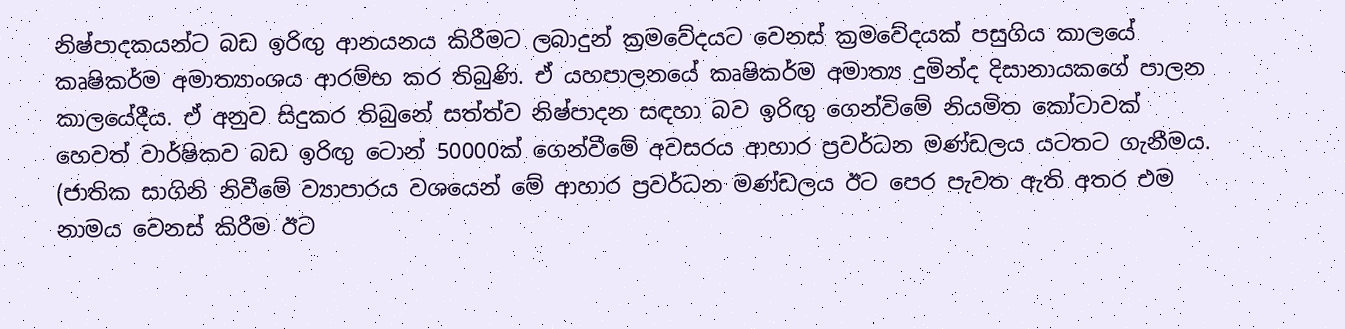නිෂ්පාදකයන්ට බඩ ඉරිඟු ආනයනය කිරීමට ලබාදුන් ක්‍රමවේදයට වෙනස් ක්‍රමවේදයක් පසුගිය කාලයේ කෘෂිකර්ම අමාත්‍යාංශය ආරම්භ කර තිබුණි. ඒ යහපාලනයේ කෘෂිකර්ම අමාත්‍ය දුමින්ද දිසානායකගේ පාලන කාලයේදීය. ඒ අනුව සිදුකර තිබුනේ සත්ත්ව නිෂ්පාදන සඳහා බව ඉරිඟු ගෙන්විමේ නියමිත කෝටාවක් හෙවත් වාර්ෂිකව බඩ ඉරිඟු ටොන් 50000ක් ගෙන්වීමේ අවසරය ආහාර ප්‍රවර්ධන මණ්ඩලය යටතට ගැනීමය. (ජාතික සාගිනි නිවීමේ ව්‍යාපාරය වශයෙන් මේ ආහාර ප්‍රවර්ධන මණ්ඩලය ඊට පෙර පැවත ඇති අතර එම නාමය වෙනස් කිරීම ඊට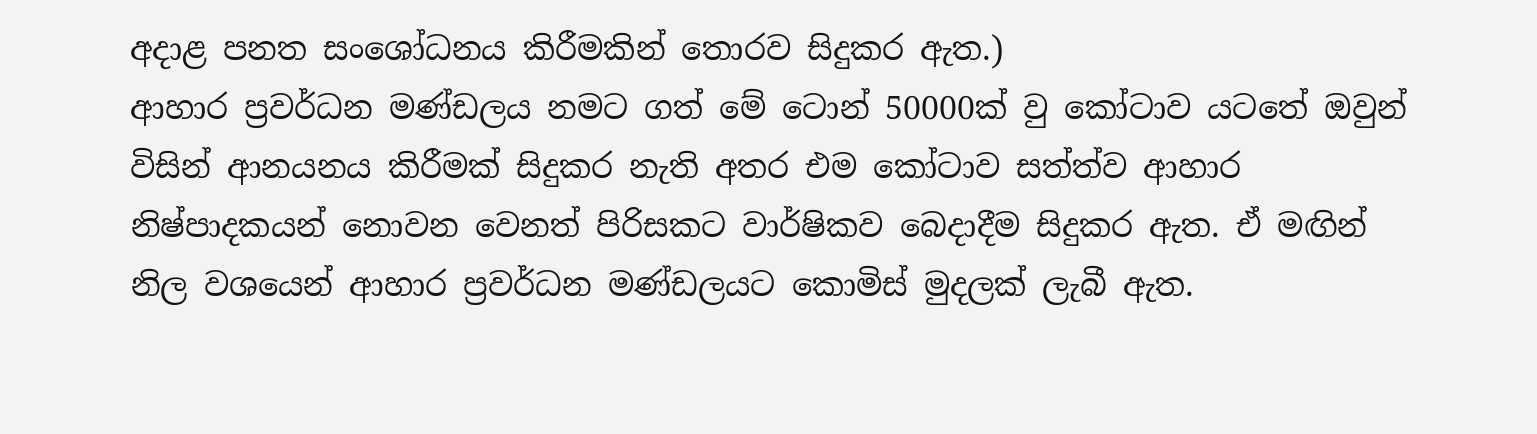අදාළ පනත සංශෝධනය කිරීමකින් තොරව සිදුකර ඇත.)
ආහාර ප්‍රවර්ධන මණ්ඩලය නමට ගත් මේ ටොන් 50000ක් වු කෝටාව යටතේ ඔවුන් විසින් ආනයනය කිරීමක් සිදුකර නැති අතර එම කෝටාව සත්ත්ව ආහාර නිෂ්පාදකයන් නොවන වෙනත් පිරිසකට වාර්ෂිකව බෙදාදීම සිදුකර ඇත. ඒ මඟින් නිල වශයෙන් ආහාර ප්‍රවර්ධන මණ්ඩලයට කොමිස් මුදලක් ලැබී ඇත.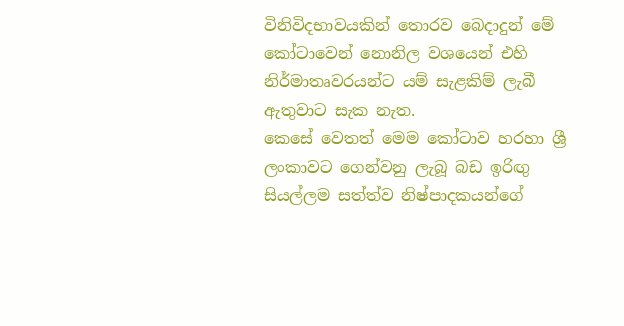විනිවිදභාවයකින් තොරව බෙදාදුන් මේ කෝටාවෙන් නොනිල වශයෙන් එහි නිර්මාතෘවරයන්ට යම් සැළකිම් ලැබී ඇතුවාට සැක නැත.
කෙසේ වෙතත් මෙම කෝටාව හරහා ශ්‍රී ලංකාවට ගෙන්වනු ලැබූ බඩ ඉරිඟු සියල්ලම සත්ත්ව නිෂ්පාදකයන්ගේ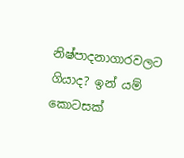නිෂ්පාදනාගාරවලට ගියාද? ඉන් යම් කොටසක්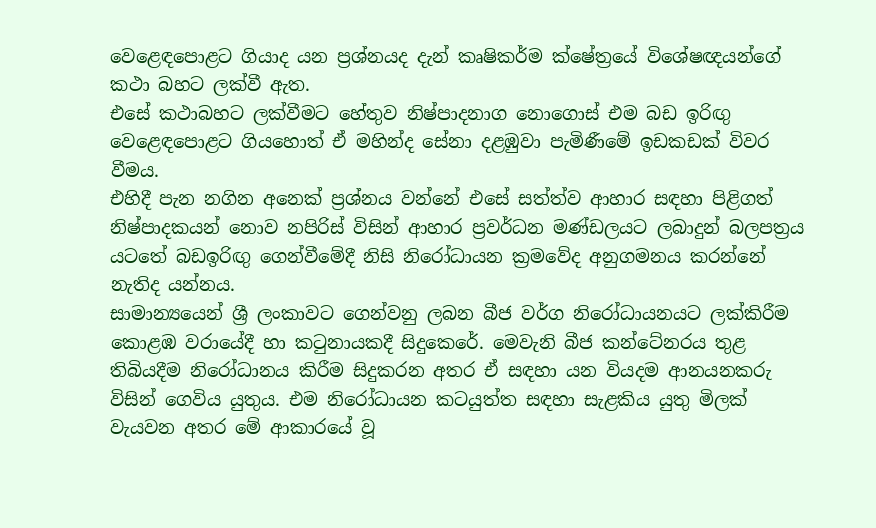වෙළෙඳපොළට ගියාද යන ප්‍රශ්නයද දැන් කෘෂිකර්ම ක්ෂේත්‍රයේ විශේෂඥයන්ගේ කථා බහට ලක්වී ඇත.
එසේ කථාබහට ලක්වීමට හේතුව නිෂ්පාදනාග නොගොස් එම බඩ ඉරිඟු වෙළෙඳපොළට ගියහොත් ඒ මහින්ද සේනා දළඹුවා පැමිණීමේ ඉඩකඩක් විවර වීමය.
එහිදී පැන නගින අනෙක් ප්‍රශ්නය වන්නේ එසේ සත්ත්ව ආහාර සඳහා පිළිගත් නිෂ්පාදකයන් නොව නපිරිස් විසින් ආහාර ප්‍රවර්ධන මණ්ඩලයට ලබාදුන් බලපත්‍රය යටතේ බඩඉරිඟු ගෙන්වීමේදී නිසි නිරෝධායන ක්‍රමවේද අනුගමනය කරන්නේ නැතිද යන්නය.
සාමාන්‍යයෙන් ශ්‍රී ලංකාවට ගෙන්වනු ලබන බීජ වර්ග නිරෝධායනයට ලක්කිරීම කොළඹ වරායේදී හා කටුනායකදී සිදුකෙරේ. මෙවැනි බීජ කන්ටේනරය තුළ තිබියදීම නිරෝධානය කිරීම සිදුකරන අතර ඒ සඳහා යන වියදම ආනයනකරු විසින් ගෙවිය යුතුය. එම නිරෝධායන කටයුත්ත සඳහා සැළකිය යුතු මිලක් වැයවන අතර මේ ආකාරයේ වූ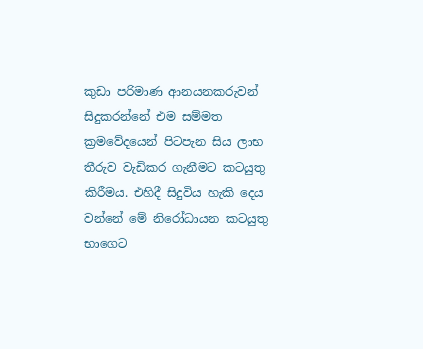කුඩා පරිමාණ ආනයනකරුවන් සිදුකරන්නේ එම සම්මත ක්‍රමවේදයෙන් පිටපැන සිය ලාභ තීරුව වැඩිකර ගැනීමට කටයුතු කිරීමය. එහිදී සිදුවිය හැකි දෙය වන්නේ මේ නිරෝධායන කටයුතු භාගෙට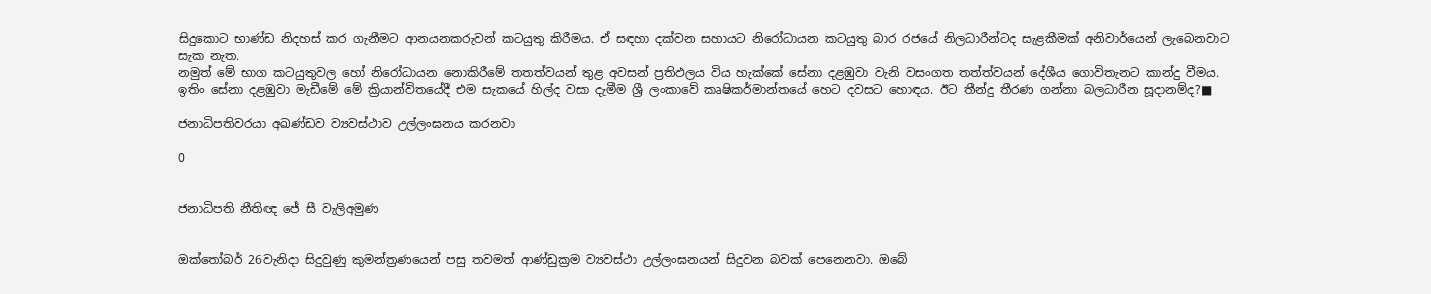සිදුකොට භාණ්ඩ නිදහස් කර ගැනීමට ආනයනකරුවන් කටයුතු කිරීමය. ඒ සඳහා දක්වන සහායට නිරෝධායන කටයුතු බාර රජයේ නිලධාරීන්ටද සැළකීමක් අනිවාර්යෙන් ලැබෙනවාට සැක නැත.
නමුත් මේ භාග කටයුතුවල හෝ නිරෝධායන නොකිරීමේ තතත්වයන් තුළ අවසන් ප්‍රතිඵලය විය හැක්කේ සේනා දළඹුවා වැනි වසංගත තත්ත්වයන් දේශීය ගොවිතැනට කාන්දු වීමය. ඉතිං සේනා දළඹුවා මැඩීමේ මේ ක්‍රියාන්විතයේදී එම සැකයේ හිල්ද වසා දැමීම ශ්‍රී ලංකාවේ කෘෂිකර්මාන්තයේ හෙට දවසට හොඳය. ඊට තීන්දු තීරණ ගන්නා බලධාරීන සූදානම්ද?■

ජනාධිපතිවරයා අඛණ්ඩව ව්‍යවස්ථාව උල්ලංඝනය කරනවා

0


ජනාධිපති නීතිඥ ජේ සී වැලිඅමුණ


ඔක්තෝබර් 26වැනිදා සිදුවුණු කුමන්ත්‍රණයෙන් පසු තවමත් ආණ්ඩුක්‍රම ව්‍යවස්ථා උල්ලංඝනයන් සිදුවන බවක් පෙනෙනවා. ඔබේ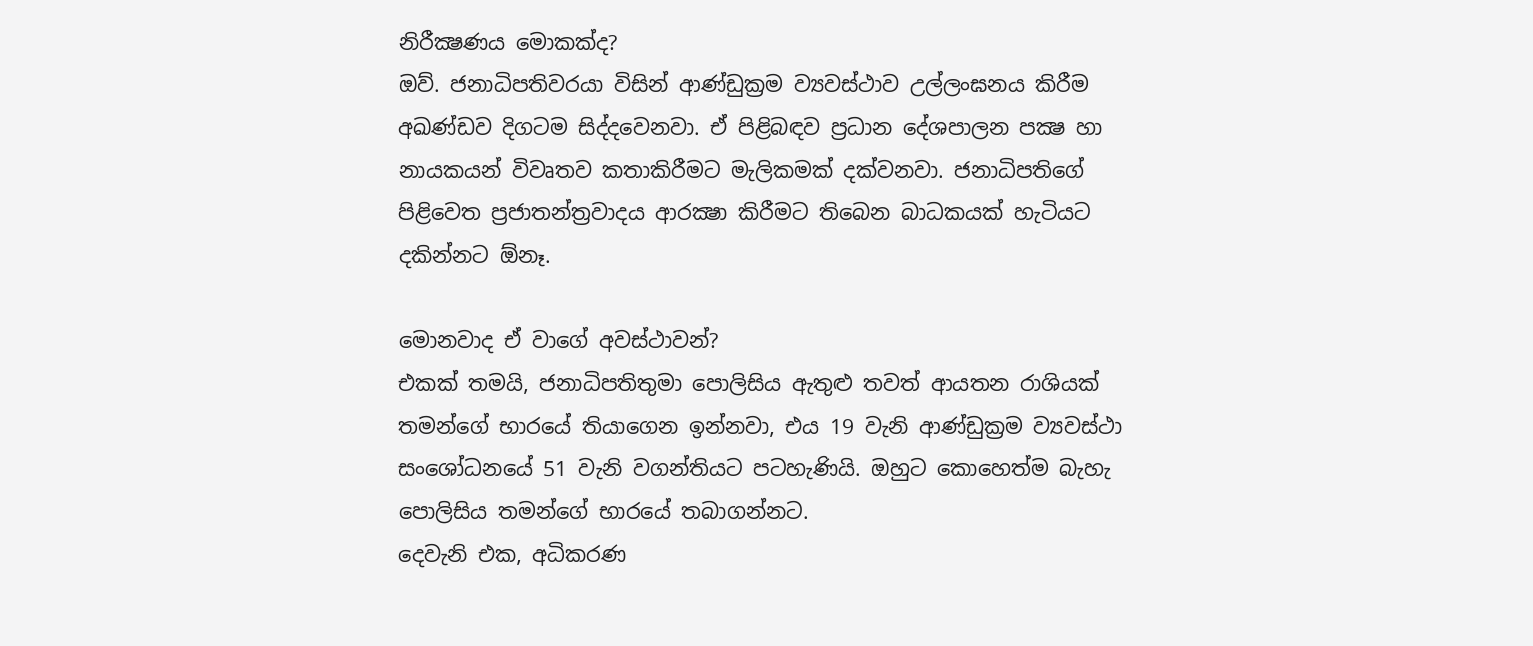නිරීක්‍ෂණය මොකක්ද?
ඔව්. ජනාධිපතිවරයා විසින් ආණ්ඩුක්‍රම ව්‍යවස්ථාව උල්ලංඝනය කිරීම අඛණ්ඩව දිගටම සිද්දවෙනවා. ඒ පිළිබඳව ප්‍රධාන දේශපාලන පක්‍ෂ හා නායකයන් විවෘතව කතාකිරීමට මැලිකමක් දක්වනවා. ජනාධිපතිගේ පිළිවෙත ප්‍රජාතන්ත්‍රවාදය ආරක්‍ෂා කිරීමට තිබෙන බාධකයක් හැටියට දකින්නට ඕනෑ.

මොනවාද ඒ වාගේ අවස්ථාවන්?
එකක් තමයි, ජනාධිපතිතුමා පොලිසිය ඇතුළු තවත් ආයතන රාශියක් තමන්ගේ භාරයේ තියාගෙන ඉන්නවා, එය 19 වැනි ආණ්ඩුක්‍රම ව්‍යවස්ථා සංශෝධනයේ 51 වැනි වගන්තියට පටහැණියි. ඔහුට කොහෙත්ම බැහැ පොලිසිය තමන්ගේ භාරයේ තබාගන්නට.
දෙවැනි එක, අධිකරණ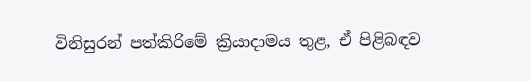විනිසුරන් පත්කිරිමේ ක්‍රියාදාමය තුළ, ඒ පිළිබඳව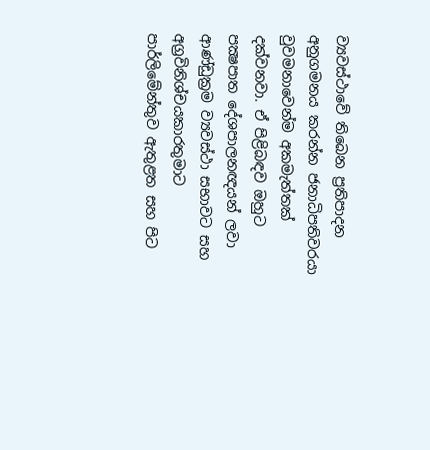ව්‍යවස්ථාවේ තිබෙන ප්‍රතිපාදන අනුගමනය කරන්න ජනාධිපතිවරයා වුවමනාවෙන්ම අකමැත්තක් දක්වනවා. ඒ පිළිබඳව ඔහුට පක්‍ෂපාත දේශපාලනඥයන් ලවා ආණ්ඩුක්‍රම ව්‍යවස්ථා සභාවට සහ අග්‍රවිනිශ්චයකාරතුමාට පාර්ලිමේන්තුව ඇතුළත සහ පිට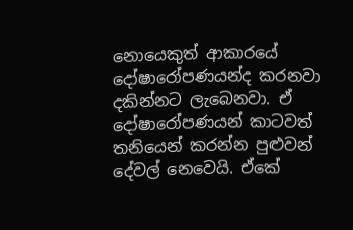නොයෙකුත් ආකාරයේ දෝෂාරෝපණයන්ද කරනවා දකින්නට ලැබෙනවා. ඒ දෝෂාරෝපණයන් කාටවත් තනියෙන් කරන්න පුළුවන් දේවල් නෙවෙයි. ඒකේ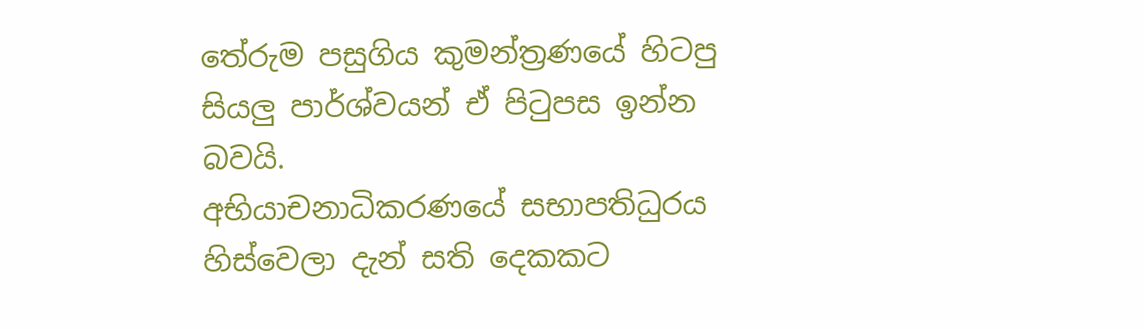තේරුම පසුගිය කුමන්ත්‍රණයේ හිටපු සියලු පාර්ශ්වයන් ඒ පිටුපස ඉන්න බවයි.
අභියාචනාධිකරණයේ සභාපතිධුරය හිස්වෙලා දැන් සති දෙකකට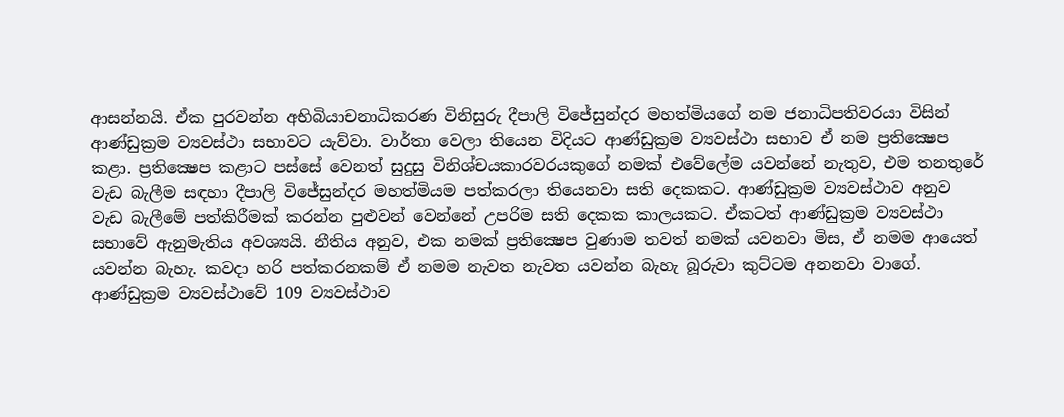ආසන්නයි. ඒක පුරවන්න අභිබියාචනාධිකරණ විනිසුරු දීපාලි විජේසුන්දර මහත්මියගේ නම ජනාධිපතිවරයා විසින් ආණ්ඩුක්‍රම ව්‍යවස්ථා සභාවට යැව්වා. වාර්තා වෙලා තියෙන විදියට ආණ්ඩුක්‍රම ව්‍යවස්ථා සභාව ඒ නම ප්‍රතික්‍ෂෙප කළා. ප්‍රතික්‍ෂෙප කළාට පස්සේ වෙනත් සුදුසු විනිශ්චයකාරවරයකුගේ නමක් එවේලේම යවන්නේ නැතුව, එම තනතුරේ වැඩ බැලීම සඳහා දීපාලි විජේසුන්දර මහත්මියම පත්කරලා තියෙනවා සති දෙකකට. ආණ්ඩුක්‍රම ව්‍යවස්ථාව අනුව වැඩ බැලීමේ පත්කිරීමක් කරන්න පුළුවන් වෙන්නේ උපරිම සති දෙකක කාලයකට. ඒකටත් ආණ්ඩුක්‍රම ව්‍යවස්ථා සභාවේ ඇනුමැතිය අවශ්‍යයි. නීතිය අනුව, එක නමක් ප්‍රතික්‍ෂෙප වුණාම තවත් නමක් යවනවා මිස, ඒ නමම ආයෙත් යවන්න බැහැ. කවදා හරි පත්කරනකම් ඒ නමම නැවත නැවත යවන්න බැහැ බූරුවා කුට්ටම අනනවා වාගේ.
ආණ්ඩුක්‍රම ව්‍යවස්ථාවේ 109 ව්‍යවස්ථාව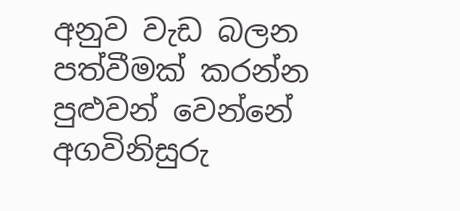අනුව වැඩ බලන පත්වීමක් කරන්න පුළුවන් වෙන්නේ අගවිනිසුරු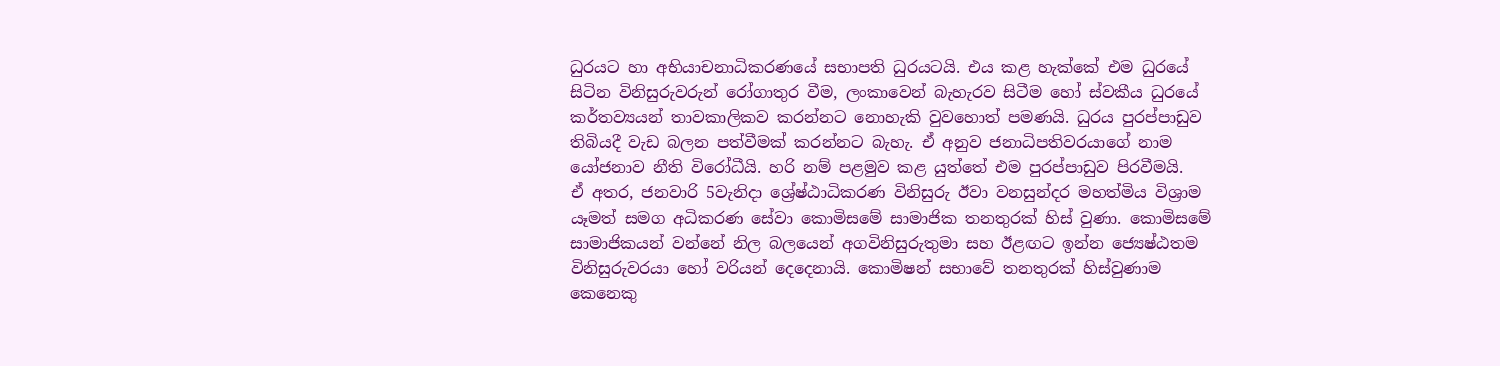ධුරයට හා අභියාචනාධිකරණයේ සභාපති ධුරයටයි. එය කළ හැක්කේ එම ධුරයේ සිටින විනිසුරුවරුන් රෝගාතුර වීම, ලංකාවෙන් බැහැරව සිටීම හෝ ස්වකීය ධුරයේ කර්තව්‍යයන් තාවකාලිකව කරන්නට නොහැකි වුවහොත් පමණයි. ධුරය පුරප්පාඩුව තිබියදී වැඩ බලන පත්වීමක් කරන්නට බැහැ. ඒ අනුව ජනාධිපතිවරයාගේ නාම යෝජනාව නීති විරෝධීයි. හරි නම් පළමුව කළ යුත්තේ එම පුරප්පාඩුව පිරවීමයි.
ඒ අතර, ජනවාරි 5වැනිදා ශ්‍රේෂ්ඨාධිකරණ විනිසුරු ඊවා වනසුන්දර මහත්මිය විශ්‍රාම යෑමත් සමග අධිකරණ සේවා කොමිසමේ සාමාජික තනතුරක් හිස් වුණා. කොමිසමේ සාමාජිකයන් වන්නේ නිල බලයෙන් අගවිනිසුරුතුමා සහ ඊළඟට ඉන්න ජ්‍යෙෂ්ඨතම විනිසුරුවරයා හෝ වරියන් දෙදෙනායි. කොමිෂන් සභාවේ තනතුරක් හිස්වුණාම කෙනෙකු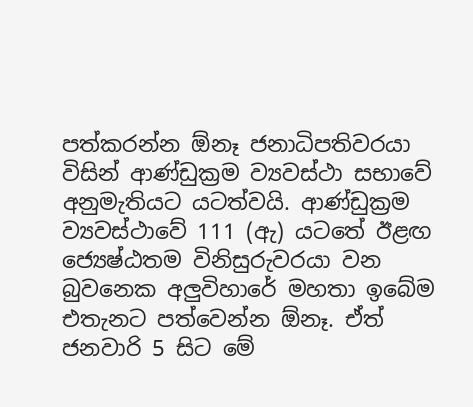පත්කරන්න ඕනෑ ජනාධිපතිවරයා විසින් ආණ්ඩුක්‍රම ව්‍යවස්ථා සභාවේ අනුමැතියට යටත්වයි. ආණ්ඩුක්‍රම ව්‍යවස්ථාවේ 111 (ඇ) යටතේ ඊළඟ ජ්‍යෙෂ්ඨතම විනිසුරුවරයා වන බුවනෙක අලුවිහාරේ මහතා ඉබේම එතැනට පත්වෙන්න ඕනෑ. ඒත් ජනවාරි 5 සිට මේ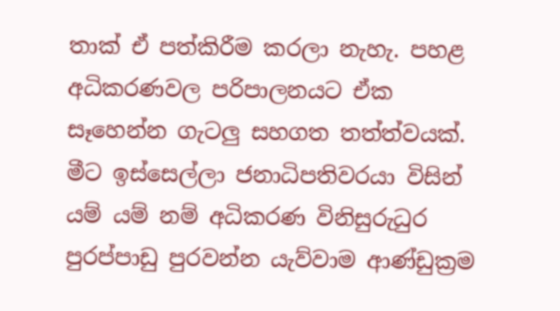තාක් ඒ පත්කිරීම කරලා නැහැ. පහළ අධිකරණවල පරිපාලනයට ඒක සෑහෙන්න ගැටලු සහගත තත්ත්වයක්.
මීට ඉස්සෙල්ලා ජනාධිපතිවරයා විසින් යම් යම් නම් අධිකරණ විනිසුරුධුර පුරප්පාඩු පුරවන්න යැව්වාම ආණ්ඩුක්‍රම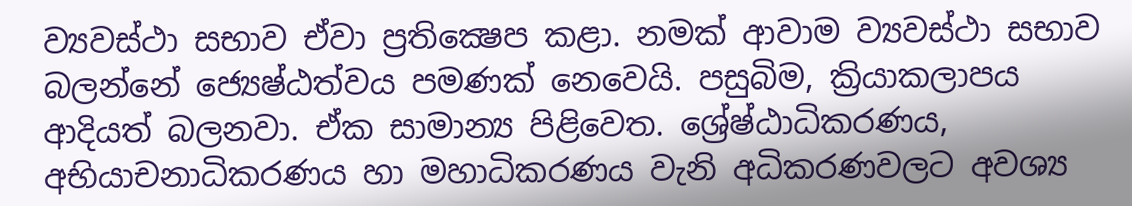ව්‍යවස්ථා සභාව ඒවා ප්‍රතික්‍ෂෙප කළා. නමක් ආවාම ව්‍යවස්ථා සභාව බලන්නේ ජ්‍යෙෂ්ඨත්වය පමණක් නෙවෙයි. පසුබිම, ක්‍රියාකලාපය ආදියත් බලනවා. ඒක සාමාන්‍ය පිළිවෙත. ශ්‍රේෂ්ඨාධිකරණය, අභියාචනාධිකරණය හා මහාධිකරණය වැනි අධිකරණවලට අවශ්‍ය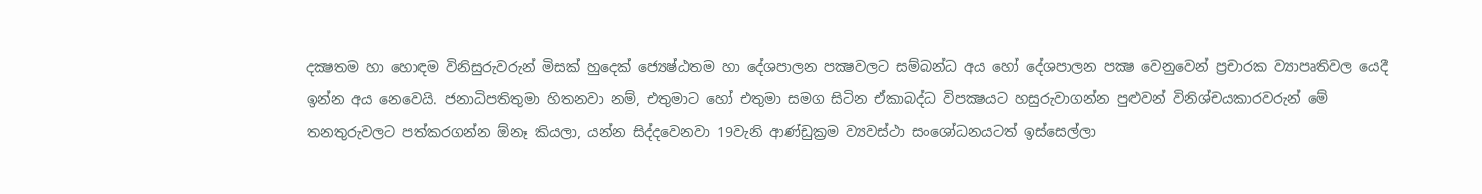දක්‍ෂතම හා හොඳම විනිසුරුවරුන් මිසක් හුදෙක් ජ්‍යෙෂ්ඨතම හා දේශපාලන පක්‍ෂවලට සම්බන්ධ අය හෝ දේශපාලන පක්‍ෂ වෙනුවෙන් ප්‍රචාරක ව්‍යාපෘතිවල යෙදී ඉන්න අය නෙවෙයි. ජනාධිපතිතුමා හිතනවා නම්, එතුමාට හෝ එතුමා සමග සිටින ඒකාබද්ධ විපක්‍ෂයට හසුරුවාගන්න පුළුවන් විනිශ්චයකාරවරුන් මේ තනතුරුවලට පත්කරගන්න ඕනෑ කියලා, යන්න සිද්දවෙනවා 19වැනි ආණ්ඩුක්‍රම ව්‍යවස්ථා සංශෝධනයටත් ඉස්සෙල්ලා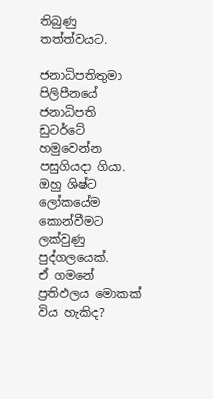තිබුණු තත්ත්වයට.

ජනාධිපතිතුමා පිලිපීනයේ ජනාධිපති ඩුටර්ටේ හමුවෙන්න පසුගියදා ගියා. ඔහු ශිෂ්ට ලෝකයේම කොන්වීමට ලක්වුණු පුද්ගලයෙක්.
ඒ ගමනේ ප්‍රතිඵලය මොකක් විය හැකිද?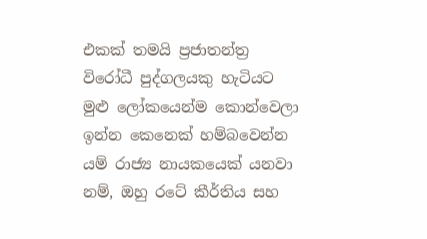එකක් තමයි ප්‍රජාතන්ත්‍ර විරෝධී පුද්ගලයකු හැටියට මුළු ලෝකයෙන්ම කොන්වෙලා ඉන්න කෙනෙක් හම්බවෙන්න යම් රාජ්‍ය නායකයෙක් යනවා නම්, ඔහු රටේ කීර්තිය සහ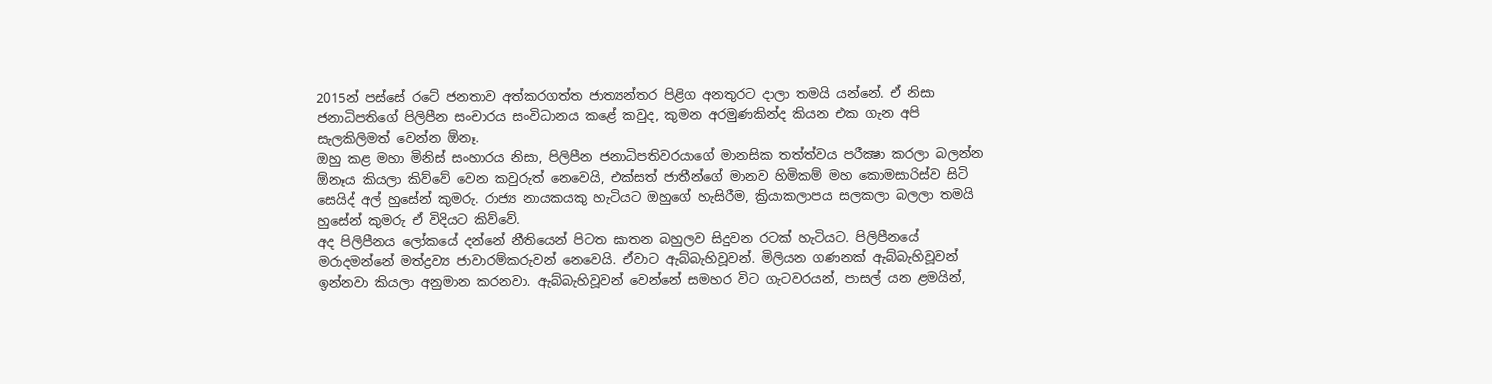2015න් පස්සේ රටේ ජනතාව අත්කරගත්ත ජාත්‍යන්තර පිළිග අනතුරට දාලා තමයි යන්නේ. ඒ නිසා ජනාධිපතිගේ පිලිපීන සංචාරය සංවිධානය කළේ කවුද, කුමන අරමුණකින්ද කියන එක ගැන අපි සැලකිලිමත් වෙන්න ඕනෑ.
ඔහු කළ මහා මිනිස් සංහාරය නිසා, පිලිපීන ජනාධිපතිවරයාගේ මානසික තත්ත්වය පරීක්‍ෂා කරලා බලන්න ඕනෑය කියලා කිව්වේ වෙන කවුරුත් නෙවෙයි, එක්සත් ජාතීන්ගේ මානව හිමිකම් මහ කොමසාරිස්ව සිටි සෙයිද් අල් හුසේන් කුමරු. රාජ්‍ය නායකයකු හැටියට ඔහුගේ හැසිරීම, ක්‍රියාකලාපය සලකලා බලලා තමයි හුසේන් කුමරු ඒ විදියට කිව්වේ.
අද පිලිපීනය ලෝකයේ දන්නේ නීතියෙන් පිටත ඝාතන බහුලව සිදුවන රටක් හැටියට. පිලිපීනයේ මරාදමන්නේ මත්ද්‍රව්‍ය ජාවාරම්කරුවන් නෙවෙයි. ඒවාට ඇබ්බැහිවූවන්. මිලියන ගණනක් ඇබ්බැහිවූවන් ඉන්නවා කියලා අනුමාන කරනවා. ඇබ්බැහිවූවන් වෙන්නේ සමහර විට ගැටවරයන්, පාසල් යන ළමයින්,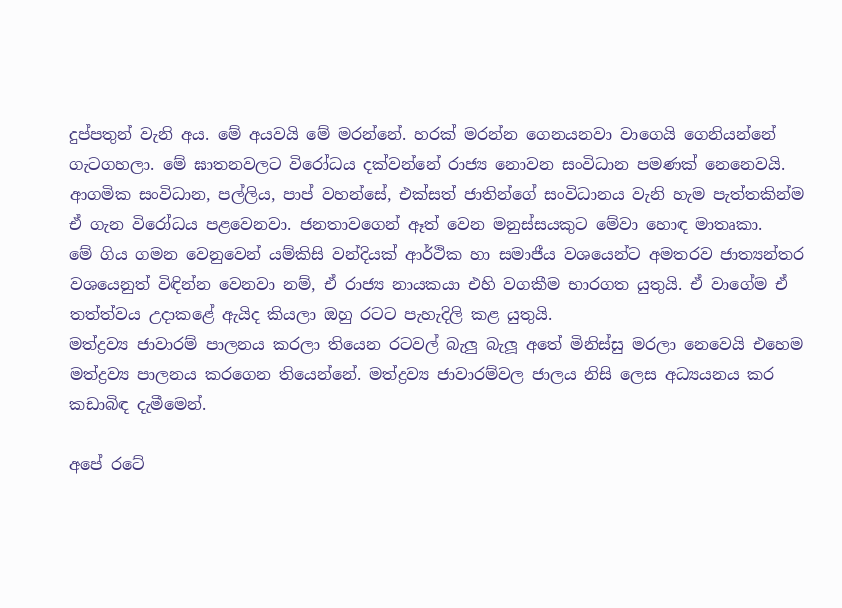දුප්පතුන් වැනි අය. මේ අයවයි මේ මරන්නේ. හරක් මරන්න ගෙනයනවා වාගෙයි ගෙනියන්නේ ගැටගහලා. මේ ඝාතනවලට විරෝධය දක්වන්නේ රාජ්‍ය නොවන සංවිධාන පමණක් නෙනෙවයි. ආගමික සංවිධාන, පල්ලිය, පාප් වහන්සේ, එක්සත් ජාතින්ගේ සංවිධානය වැනි හැම පැත්තකින්ම ඒ ගැන විරෝධය පළවෙනවා. ජනතාවගෙන් ඈත් වෙන මනුස්සයකුට මේවා හොඳ මාතෘකා.
මේ ගිය ගමන වෙනුවෙන් යම්කිසි වන්දියක් ආර්ථික හා සමාජීය වශයෙන්ට අමතරව ජාත්‍යන්තර වශයෙනුත් විඳින්න වෙනවා නම්, ඒ රාජ්‍ය නායකයා එහි වගකීම භාරගත යුතුයි. ඒ වාගේම ඒ තත්ත්වය උදාකළේ ඇයිද කියලා ඔහු රටට පැහැදිලි කළ යුතුයි.
මත්ද්‍රව්‍ය ජාවාරම් පාලනය කරලා තියෙන රටවල් බැලු බැලූ අතේ මිනිස්සු මරලා නෙවෙයි එහෙම මත්ද්‍රව්‍ය පාලනය කරගෙන තියෙන්නේ. මත්ද්‍රව්‍ය ජාවාරම්වල ජාලය නිසි ලෙස අධ්‍යයනය කර කඩාබිඳ දැමීමෙන්.

අපේ රටේ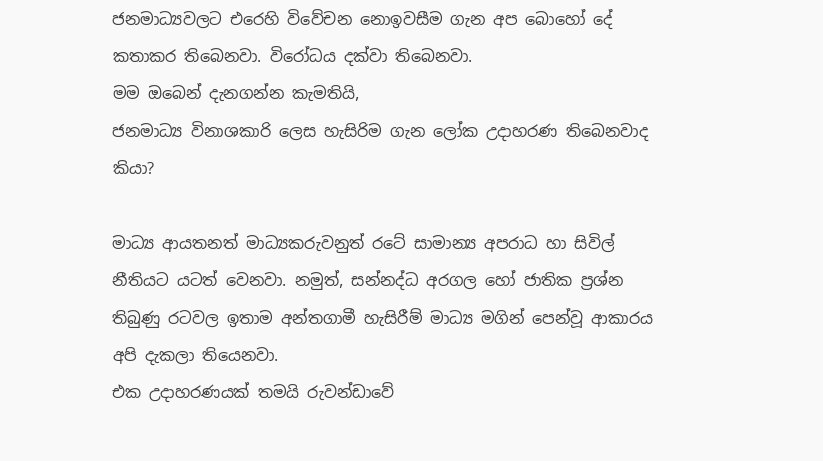ජනමාධ්‍යවලට එරෙහි විවේචන නොඉවසීම ගැන අප බොහෝ දේ කතාකර තිබෙනවා. විරෝධය දක්වා තිබෙනවා.
මම ඔබෙන් දැනගන්න කැමතියි,
ජනමාධ්‍ය විනාශකාරි ලෙස හැසිරිම ගැන ලෝක උදාහරණ තිබෙනවාද කියා?

මාධ්‍ය ආයතනත් මාධ්‍යකරුවනුත් රටේ සාමාන්‍ය අපරාධ හා සිවිල් නීතියට යටත් වෙනවා. නමුත්, සන්නද්ධ අරගල හෝ ජාතික ප්‍රශ්න තිබුණු රටවල ඉතාම අන්තගාමී හැසිරීම් මාධ්‍ය මගින් පෙන්වූ ආකාරය අපි දැකලා තියෙනවා.
එක උදාහරණයක් තමයි රුවන්ඩාවේ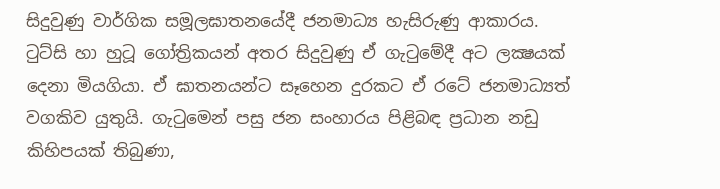සිදුවුණු වාර්ගික සමූලඝාතනයේදී ජනමාධ්‍ය හැසිරුණු ආකාරය. ටුට්සි හා හුටූ ගෝත්‍රිකයන් අතර සිදුවුණු ඒ ගැටුමේදී අට ලක්‍ෂයක් දෙනා මියගියා. ඒ ඝාතනයන්ට සෑහෙන දුරකට ඒ රටේ ජනමාධ්‍යත් වගකිව යුතුයි. ගැටුමෙන් පසු ජන සංහාරය පිළිබඳ ප්‍රධාන නඩු කිහිපයක් තිබුණා,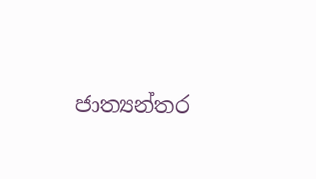ජාත්‍යන්තර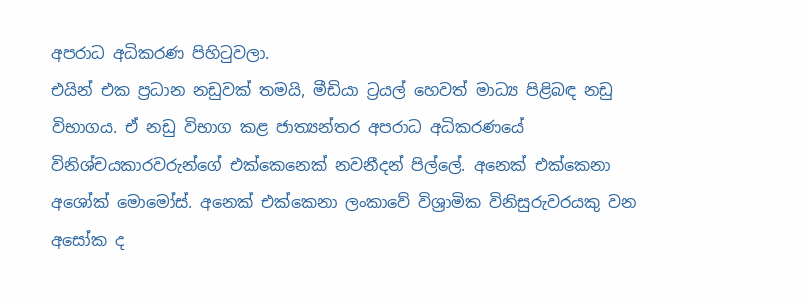අපරාධ අධිකරණ පිහිටුවලා.
එයින් එක ප්‍රධාන නඩුවක් තමයි, මීඩියා ට්‍රයල් හෙවත් මාධ්‍ය පිළිබඳ නඩු විභාගය. ඒ නඩු විභාග කළ ජාත්‍යන්තර අපරාධ අධිකරණයේ විනිශ්චයකාරවරුන්ගේ එක්කෙනෙක් නවනීදන් පිල්ලේ. අනෙක් එක්කෙනා අශෝක් මොමෝස්. අනෙක් එක්කෙනා ලංකාවේ විශ්‍රාමික විනිසුරුවරයකු වන අසෝක ද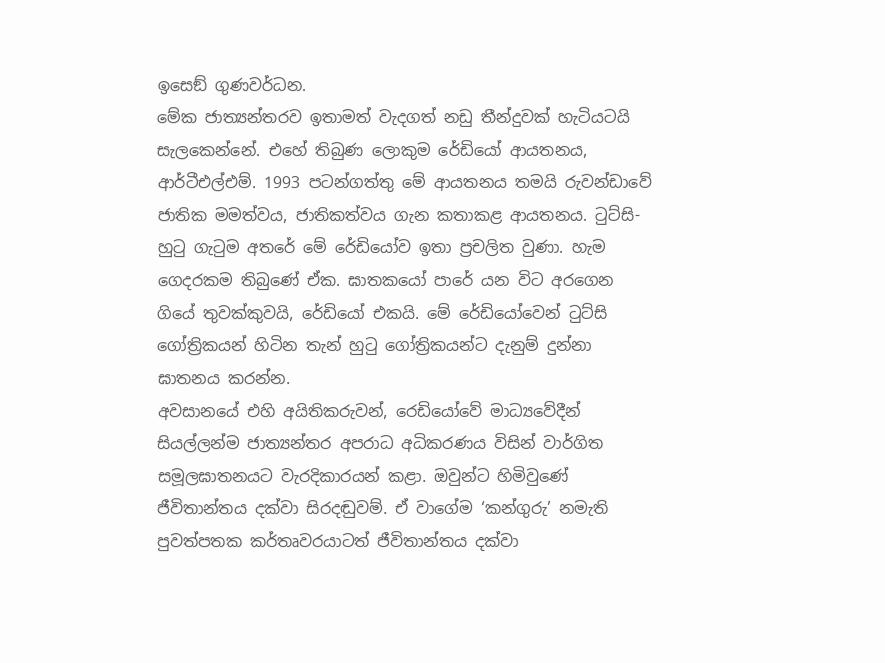ඉසෙඞ් ගුණවර්ධන.
මේක ජාත්‍යන්තරව ඉතාමත් වැදගත් නඩු තීන්දුවක් හැටියටයි සැලකෙන්නේ. එහේ තිබුණ ලොකුම රේඩියෝ ආයතනය, ආර්ටීඑල්එම්. 1993 පටන්ගත්තු මේ ආයතනය තමයි රුවන්ඩාවේ ජාතික මමත්වය, ජාතිකත්වය ගැන කතාකළ ආයතනය. ටුට්සි-හුටු ගැටුම අතරේ මේ රේඩියෝව ඉතා ප්‍රචලිත වුණා. හැම ගෙදරකම තිබුණේ ඒක. ඝාතකයෝ පාරේ යන විට අරගෙන ගියේ තුවක්කුවයි, රේඩියෝ එකයි. මේ රේඩියෝවෙන් ටුට්සි ගෝත්‍රිකයන් හිටින තැන් හුටු ගෝත්‍රිකයන්ට දැනුම් දුන්නා ඝාතනය කරන්න.
අවසානයේ එහි අයිතිකරුවන්, රෙඩියෝවේ මාධ්‍යවේදීන් සියල්ලන්ම ජාත්‍යන්තර අපරාධ අධිකරණය විසින් වාර්ගිත සමූලඝාතනයට වැරදිකාරයන් කළා. ඔවුන්ට හිමිවුණේ ජීවිතාන්තය දක්වා සිරදඬුවම්. ඒ වාගේම ‘කන්ගුරු’ නමැති පුවත්පතක කර්තෘවරයාටත් ජීවිතාන්තය දක්වා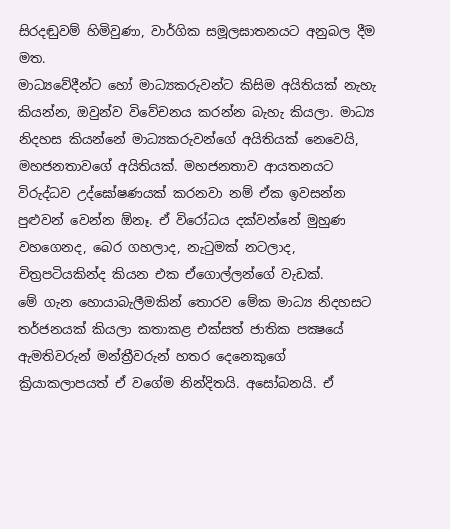සිරදඬුවම් හිමිවුණා, වාර්ගික සමූලඝාතනයට අනුබල දීම මත.
මාධ්‍යවේදීන්ට හෝ මාධ්‍යකරුවන්ට කිසිම අයිතියක් නැහැ කියන්න, ඔවුන්ව විවේචනය කරන්න බැහැ කියලා. මාධ්‍ය නිදහස කියන්නේ මාධ්‍යකරුවන්ගේ අයිතියක් නෙවෙයි, මහජනතාවගේ අයිතියක්. මහජනතාව ආයතනයට විරුද්ධව උද්ඝෝෂණයක් කරනවා නම් ඒක ඉවසන්න පුළුවන් වෙන්න ඕනෑ. ඒ විරෝධය දක්වන්නේ මුහුණ වහගෙනද, බෙර ගහලාද, නැටුමක් නටලාද, චිත්‍රපටියකින්ද කියන එක ඒගොල්ලන්ගේ වැඩක්.
මේ ගැන හොයාබැලීමකින් තොරව මේක මාධ්‍ය නිදහසට තර්ජනයක් කියලා කතාකළ එක්සත් ජාතික පක්‍ෂයේ ඇමතිවරුන් මන්ත්‍රීවරුන් හතර දෙනෙකුගේ ක්‍රියාකලාපයත් ඒ වගේම නින්දිතයි. අසෝබනයි. ඒ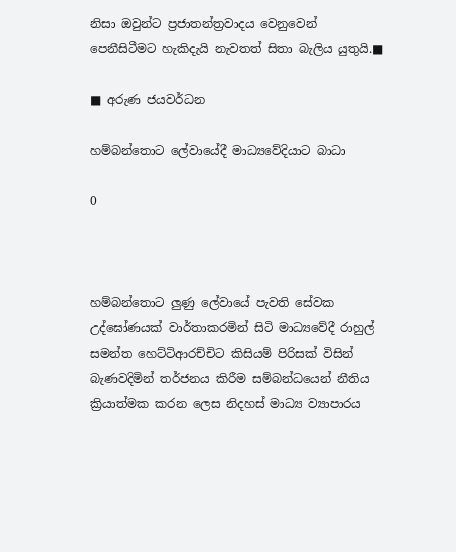නිසා ඔවුන්ට ප්‍රජාතන්ත්‍රවාදය වෙනුවෙන් පෙනීසිටීමට හැකිදැයි නැවතත් සිතා බැලිය යුතුයි.■

■ අරුණ ජයවර්ධන

හම්බන්තොට ලේවායේදී මාධ්‍යවේදියාට බාධා

0



හම්බන්තොට ලු‍ණු ලේවායේ පැවති සේවක උද්ඝෝණයක් වාර්තාකරමින් සිටි මාධ්‍යවේදී රාහුල් සමන්ත හෙට්ටිආරච්චිට කිසියම් පිරිසක් විසින් බැණවදිමින් තර්ජනය කිරීම සම්බන්ධයෙන් නීතිය ක්‍රියාත්මක කරන ලෙස නිදහස් මාධ්‍ය ව්‍යාපාරය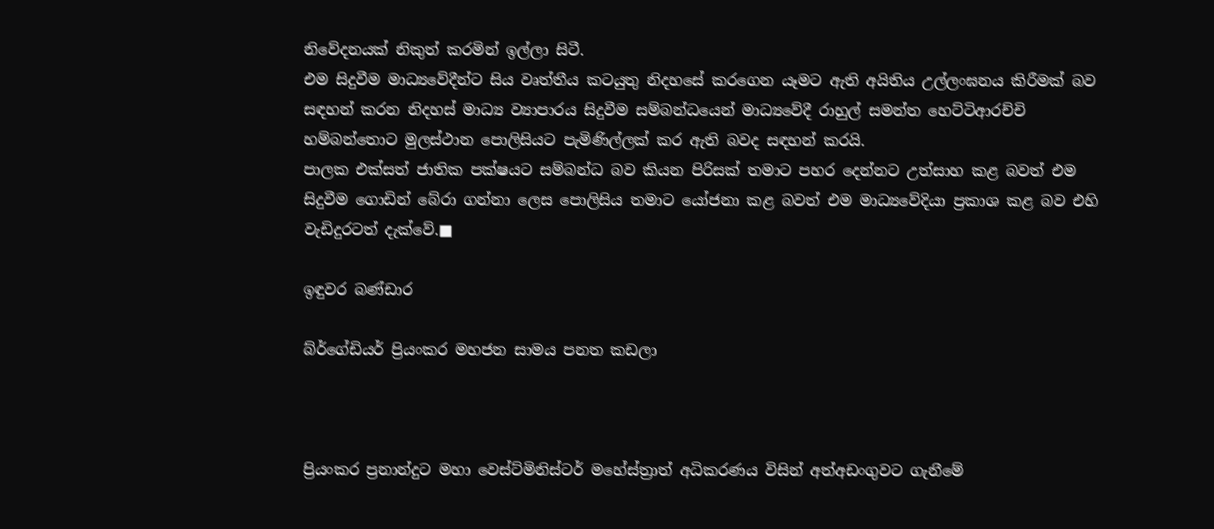නිවේදනයක් නිකුත් කරමින් ඉල්ලා සිටී.
එම සිදුවීම මාධ්‍යවේදීන්ට සිය වෘත්තීය කටයුතු නිදහසේ කරගෙන යෑමට ඇති අයිතිය උල්ලංඝනය කිරීමක් බව සඳහන් කරන නිදහස් මාධ්‍ය ව්‍යාපාරය සිදුවීම සම්බන්ධයෙන් මාධ්‍යවේදී රාහුල් සමන්ත හෙට්ටිආරච්චි හම්බන්තොට මුලස්ථාන පොලිසියට පැමිණිල්ලක් කර ඇති බවද සඳහන් කරයි.
පාලක එක්සත් ජාතික පක්ෂයට සම්බන්ධ බව කියන පිරිසක් තමාට පහර දෙන්නට උත්සාහ කළ බවත් එම සිදුවීම ගොඩින් බේරා ගන්නා ලෙස පොලිසිය තමාට යෝජනා කළ බවත් එම මාධ්‍යවේදියා ප්‍රකාශ කළ බව එහි වැඩිදුරටත් දැක්වේ.■

ඉඳුවර බණ්ඩාර

බ්ර්ගේඩියර් ප්‍රියංකර මහජන සාමය පනත කඩලා



ප්‍රියංකර ප්‍රනාන්දුට මහා වෙස්ට්මිනිස්ටර් මහේස්ත්‍රාත් අධිකරණය විසින් අත්අඩංගුවට ගැනීමේ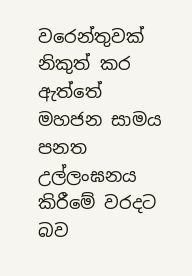වරෙන්තුවක් නිකුත් කර ඇත්තේ මහජන සාමය පනත උල්ලංඝනය කිරීමේ වරදට බව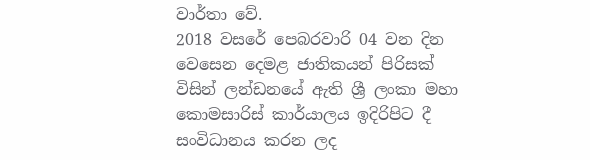වාර්තා වේ.
2018 වසරේ පෙබරවාරි 04 වන දින වෙසෙන දෙමළ ජාතිකයන් පිරිසක් විසින් ලන්ඩනයේ ඇති ශ්‍රී ලංකා මහා කොමසාරිස් කාර්යාලය ඉදිරිපිට දී සංවිධානය කරන ලද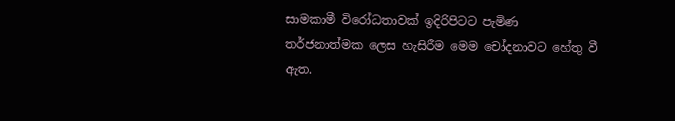සාමකාමී විරෝධතාවක් ඉදිරිපිටට පැමිණ තර්ජනාත්මක ලෙස හැසිරීම මෙම චෝදනාවට හේතු වී ඇත.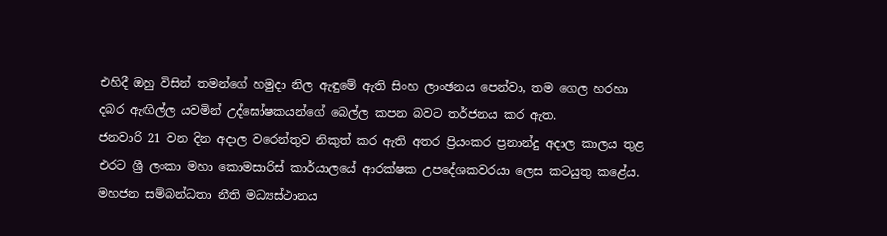එහිදී ඔහු විසින් තමන්ගේ හමුදා නිල ඇඳුමේ ඇති සිංහ ලාංඡනය පෙන්වා, තම ගෙල හරහා දබර ඇඟිල්ල යවමින් උද්ඝෝෂකයන්ගේ බෙල්ල කපන බවට තර්ජනය කර ඇත.
ජනවාරි 21 වන දින අදාල වරෙන්තුව නිකුත් කර ඇති අතර ප්‍රියංකර ප්‍රනාන්දු අදාල කාලය තුළ එරට ශ්‍රී ලංකා මහා කොමසාරිස් කාර්යාලයේ ආරක්ෂක උපදේශකවරයා ලෙස කටයුතු කළේය.
මහජන සම්බන්ධතා නීති මධ්‍යස්ථානය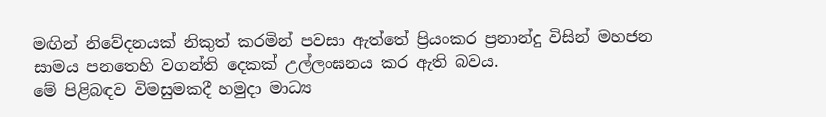මඟින් නිවේදනයක් නිකුත් කරමින් පවසා ඇත්තේ ප්‍රියංකර ප්‍රනාන්දු විසින් මහජන සාමය පනතෙහි වගන්ති දෙකක් උල්ලංඝනය කර ඇති බවය.
මේ පිළිබඳව විමසුමකදී හමුදා මාධ්‍ය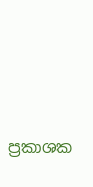ප්‍රකාශක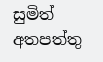සුමිත් අතපත්තු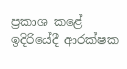ප්‍රකාශ කළේ ඉදිරියේදී ආරක්ෂක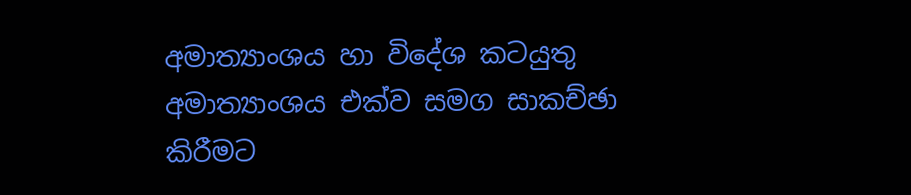අමාත්‍යාංශය හා විදේශ කටයුතු අමාත්‍යාංශය එක්ව සමග සාකච්ඡා කිරීමට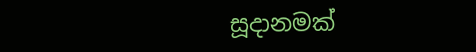සූදානමක්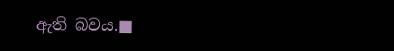ඇති බවය.■